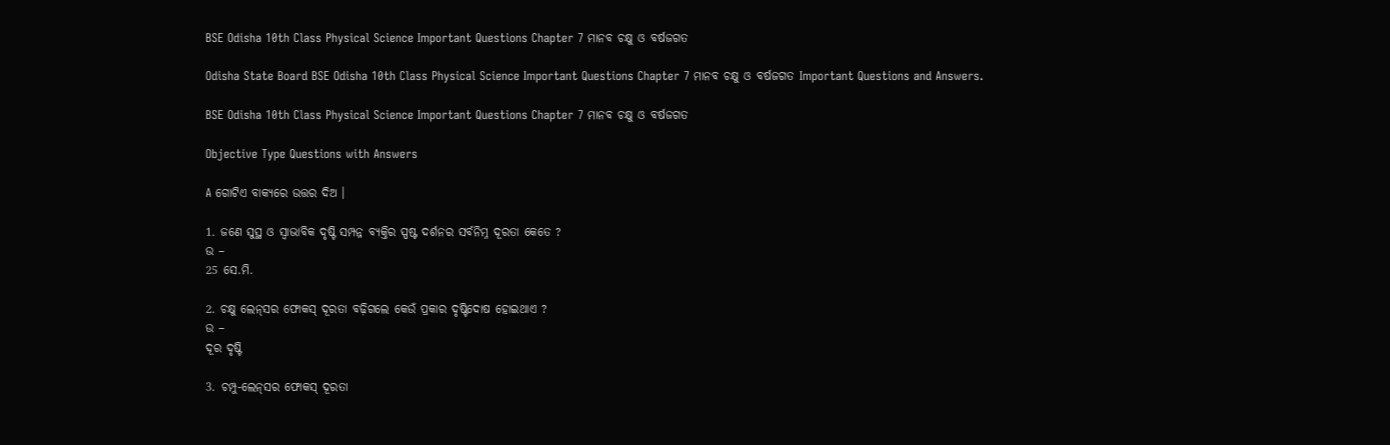BSE Odisha 10th Class Physical Science Important Questions Chapter 7 ମାନବ ଚକ୍ଷୁ ଓ ବର୍ଷଜଗତ

Odisha State Board BSE Odisha 10th Class Physical Science Important Questions Chapter 7 ମାନବ ଚକ୍ଷୁ ଓ ବର୍ଷଜଗତ Important Questions and Answers.

BSE Odisha 10th Class Physical Science Important Questions Chapter 7 ମାନବ ଚକ୍ଷୁ ଓ ବର୍ଷଜଗତ

Objective Type Questions with Answers

A ଗୋଟିଏ ବାକ୍ୟରେ ଉତ୍ତର ଦିଅ ।

1. ଜଣେ ସୁସ୍ଥ ଓ ସ୍ବାଭାବିକ ଦୃଷ୍ଟି ସମ୍ପନ୍ନ ବ୍ୟକ୍ତିର ସ୍ପଷ୍ଟ ଦର୍ଶନର ସର୍ବନିମ୍ନ ଦୂରତା କେତେ ?
ଉ –
25 ସେ.ମି.

2. ଚକ୍ଷୁ ଲେନ୍‌ସର ଫୋକସ୍ ଦୂରତା ବଢ଼ିଗଲେ କେଉଁ ପ୍ରକାର ଦୃଷ୍ଟିଦୋଷ ହୋଇଥାଏ ?
ଉ –
ଦୂର ଦୃଷ୍ଟି

3. ଚମ୍ପୁ-ଲେନ୍‌ସର ଫୋକସ୍ ଦୂରତା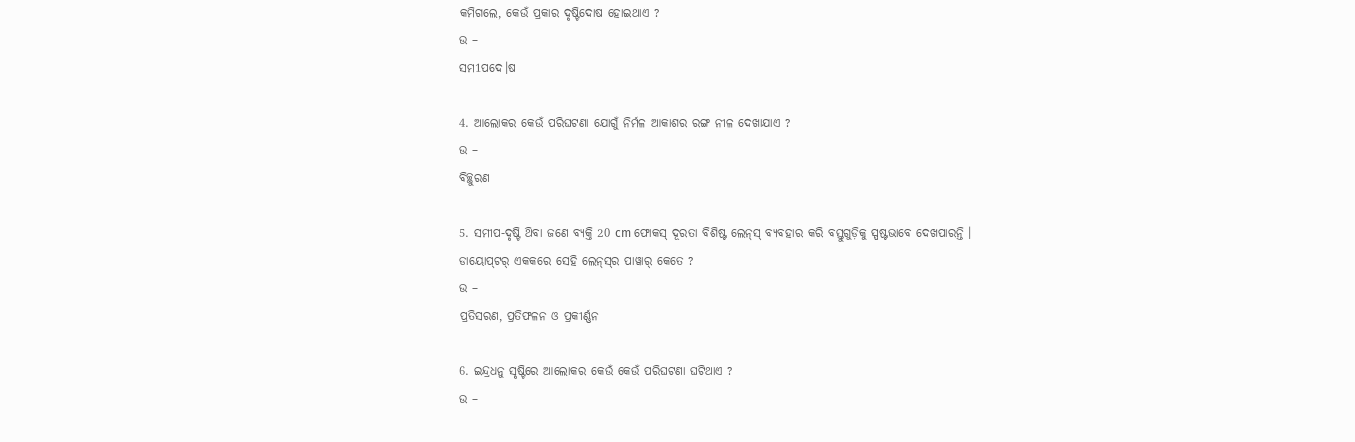କମିଗଲେ, କେଉଁ ପ୍ରକାର ଦୃଷ୍ଟିଦୋଷ ହୋଇଥାଏ ?
ଉ –
ସମ1ପଦେ।ଷ

4. ଆଲୋକର କେଉଁ ପରିଘଟଣା ଯୋଗୁଁ ନିର୍ମଳ ଆକାଶର ରଙ୍ଗ ନୀଳ ଦେଖାଯାଏ ?
ଉ –
ବିଚ୍ଛୁରଣ

5. ସମୀପ-ଦୃଷ୍ଟି ଥ‌ିବା ଜଣେ ବ୍ୟକ୍ତି 20 cm ଫୋକସ୍ ଦୂରତା ବିଶିଷ୍ଟ ଲେନ୍‌ସ୍‌ ବ୍ୟବହାର କରି ବସ୍ତୁଗୁଡ଼ିକୁ ସ୍ପଷ୍ଟଭାବେ ଦେଖପାରନ୍ତି । ଡାୟୋପ୍‌ଟର୍ ଏକକରେ ସେହି ଲେନ୍‌ସ୍‌ର ପାୱାର୍ କେତେ ?
ଉ –
ପ୍ରତିସରଣ, ପ୍ରତିଫଳନ ଓ ପ୍ରକୀର୍ଣ୍ଣନ

6. ଇନ୍ଦ୍ରଧନୁ ସୃଷ୍ଟିରେ ଆଲୋକର କେଉଁ କେଉଁ ପରିଘଟଣା ଘଟିଥାଏ ?
ଉ –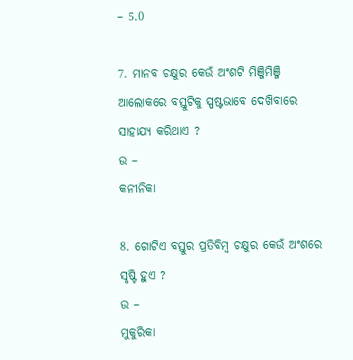– 5.0

7. ମାନବ ଚକ୍ଷୁର କେଉଁ ଅଂଶଟି ମିଞ୍ଜିମିଞ୍ଜି ଆଲୋକରେ ବସ୍ତୁଟିକୁ ସ୍ପଷ୍ଟଭାବେ ଦେଖ‌ିବାରେ ସାହାଯ୍ୟ କରିଥାଏ ?
ଉ –
କନୀନିକା

8. ଗୋଟିଏ ବସ୍ତୁର ପ୍ରତିବିମ୍ବ ଚକ୍ଷୁର କେଉଁ ଅଂଶରେ ସୃଷ୍ଟି ହୁଏ ?
ଉ –
ମୁକୁରିକା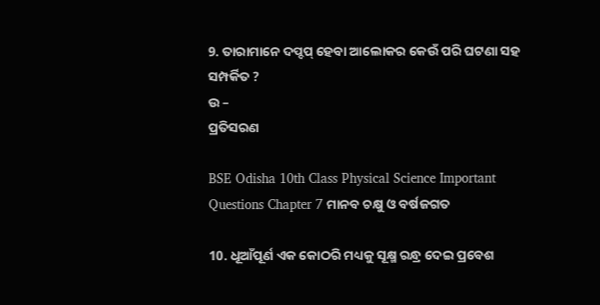9. ତାରାମାନେ ଦପ୍ଦପ୍ ହେବା ଆଲୋକର କେଉଁ ପରି ଘଟଣା ସହ ସମ୍ପର୍କିତ ?
ଉ –
ପ୍ରତିସରଣ

BSE Odisha 10th Class Physical Science Important Questions Chapter 7 ମାନବ ଚକ୍ଷୁ ଓ ବର୍ଷଜଗତ

10. ଧୂଆଁପୂର୍ଣ ଏକ କୋଠରି ମଧ୍ୟକୁ ସୂକ୍ଷ୍ମ ରନ୍ଧ୍ର ଦେଇ ପ୍ରବେଶ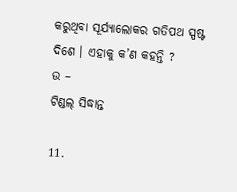କରୁଥିବା ସୂର୍ଯ୍ୟାଲୋକର ଗତିପଥ ସ୍ପଷ୍ଟ ଦିଶେ । ଏହାକୁ କ’ଣ କହନ୍ତି ?
ଉ –
ଟିଣ୍ଡଲ୍ ସିଦ୍ଧାନ୍ତ

11.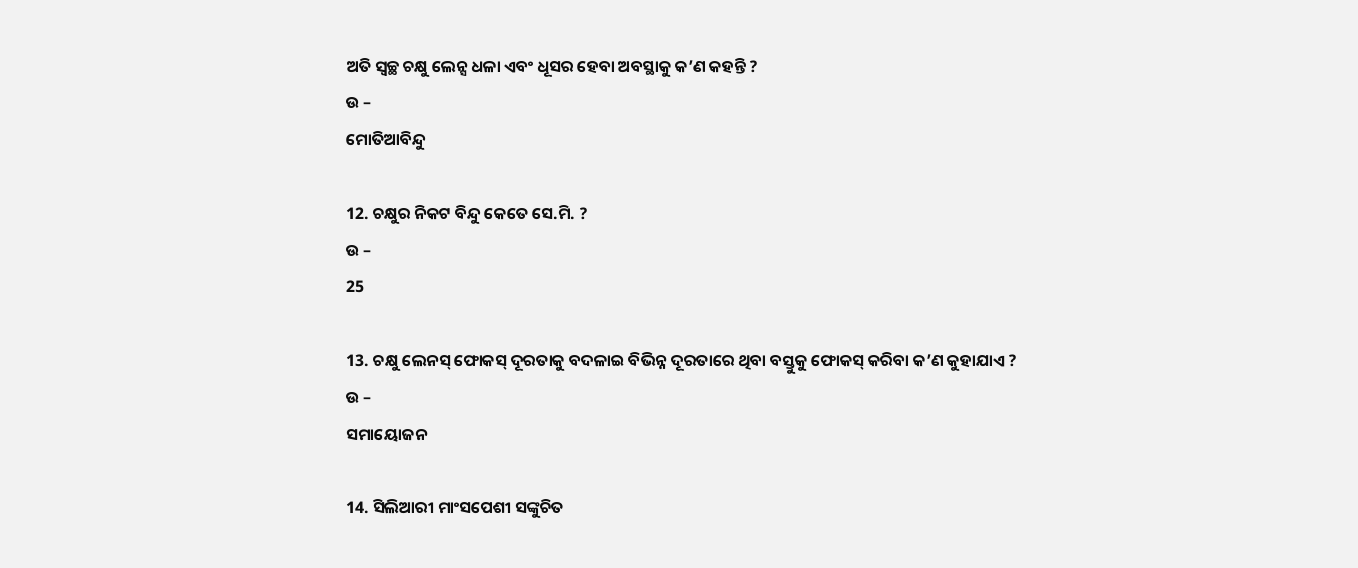ଅତି ସ୍ଵଚ୍ଛ ଚକ୍ଷୁ ଲେନ୍ସ ଧଳା ଏବଂ ଧୂସର ହେବା ଅବସ୍ଥାକୁ କ’ଣ କହନ୍ତି ?
ଉ –
ମୋତିଆବିନ୍ଦୁ

12. ଚକ୍ଷୁର ନିକଟ ବିନ୍ଦୁ କେତେ ସେ.ମି. ?
ଉ –
25

13. ଚକ୍ଷୁ ଲେନସ୍ ଫୋକସ୍ ଦୂରତାକୁ ବଦଳାଇ ବିଭିନ୍ନ ଦୂରତାରେ ଥିବା ବସ୍ତୁକୁ ଫୋକସ୍ କରିବା କ’ଣ କୁହାଯାଏ ?
ଉ –
ସମାୟୋଜନ

14. ସିଲିଆରୀ ମାଂସପେଶୀ ସଙ୍କୁଚିତ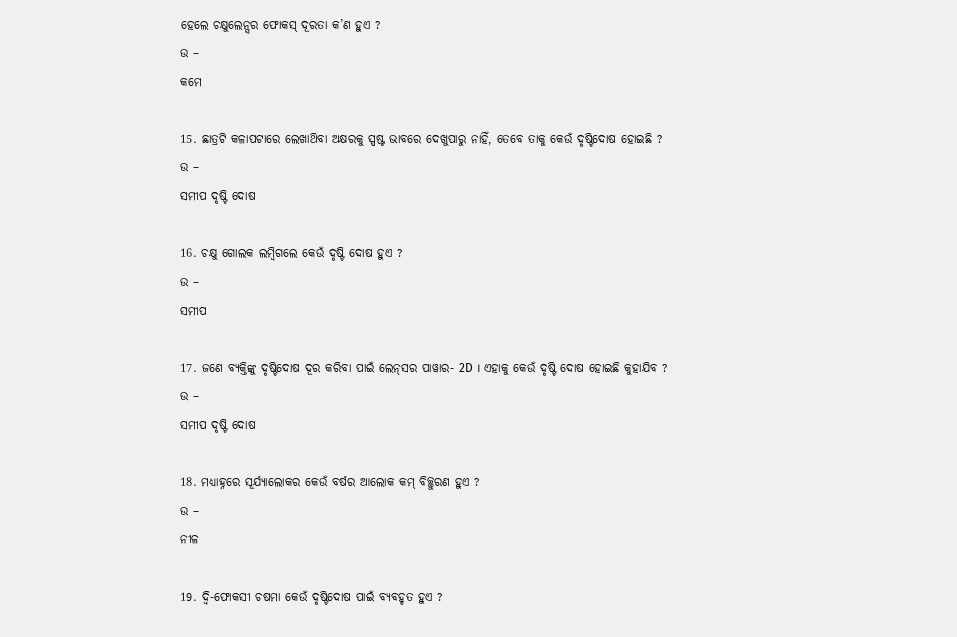ହେଲେ ଚକ୍ଷୁଲେନ୍ସର ଫୋକସ୍ ଦୂରତା କ’ଣ ହୁଏ ?
ଉ –
କମେ

15. ଛାତ୍ରଟି କଳାପଟାରେ ଲେଖାଥ‌ିବା ଅକ୍ଷରକୁ ସ୍ପଷ୍ଟ ଭାବରେ ଦେଖୁପାରୁ ନାହିଁ, ତେବେ ତାକୁ କେଉଁ ଦୃଷ୍ଟିଦୋଷ ହୋଇଛି ?
ଉ –
ସମୀପ ଦୃଷ୍ଟି ଦୋଷ

16. ଚକ୍ଷୁ ଗୋଲକ ଲମ୍ବିଗଲେ କେଉଁ ଦୃଷ୍ଟି ଦୋଷ ହୁଏ ?
ଉ –
ସମୀପ

17. ଜଣେ ବ୍ୟକ୍ତିଙ୍କୁ ଦୃଷ୍ଟିଦୋଷ ଦୂର କରିବା ପାଇଁ ଲେନ୍‌ସର ପାୱାର- 2D । ଏହାକୁ କେଉଁ ଦୃଷ୍ଟି ଦୋଷ ହୋଇଛି କୁହାଯିବ ?
ଉ –
ସମୀପ ଦୃଷ୍ଟି ଦୋଷ

18. ମଧ୍ୟାହ୍ନରେ ସୂର୍ଯ୍ୟାଲୋକର କେଉଁ ବର୍ଷର ଆଲୋକ କମ୍ ବିଚ୍ଛୁରଣ ହୁଏ ?
ଉ –
ନୀଳ

19. ଦ୍ୱି-ଫୋକସୀ ଚଷମା କେଉଁ ଦୃଷ୍ଟିଦୋଷ ପାଇଁ ବ୍ୟବହୃତ ହୁଏ ?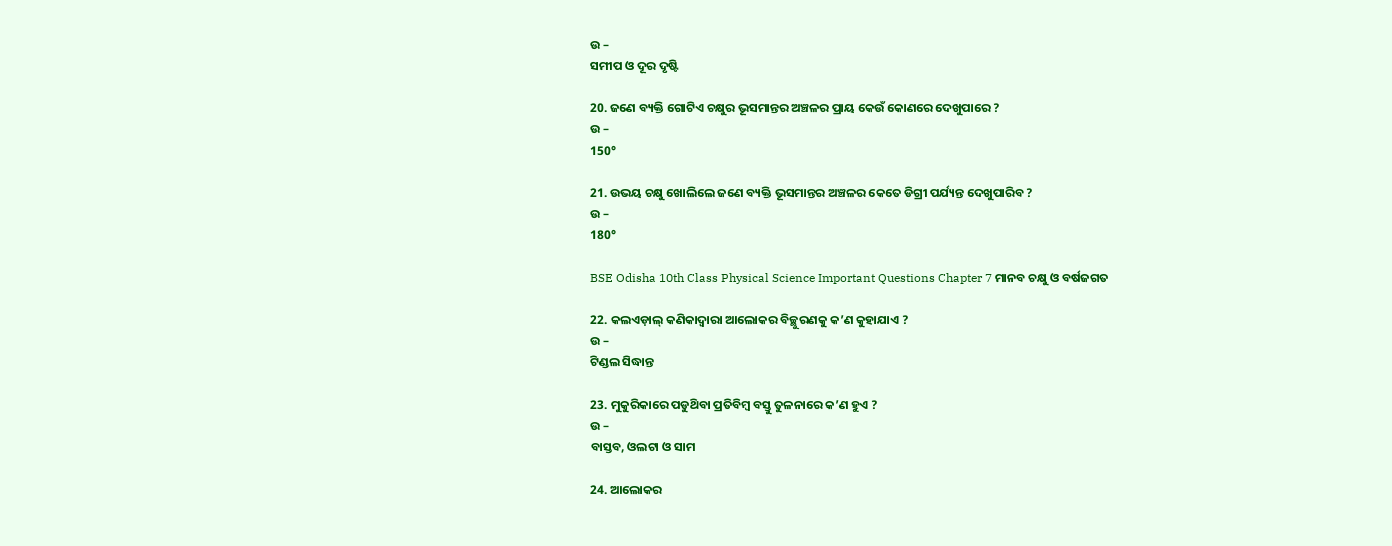ଉ –
ସମୀପ ଓ ଦୂର ଦୃଷ୍ଟି

20. ଜଣେ ବ୍ୟକ୍ତି ଗୋଟିଏ ଚକ୍ଷୁର ଭୂସମାନ୍ତର ଅଞ୍ଚଳର ପ୍ରାୟ କେଉଁ କୋଣରେ ଦେଖୁପାରେ ?
ଉ –
150°

21. ଉଭୟ ଚକ୍ଷୁ ଖୋଲିଲେ ଜଣେ ବ୍ୟକ୍ତି ଭୂସମାନ୍ତର ଅଞ୍ଚଳର କେତେ ଡିଗ୍ରୀ ପର୍ଯ୍ୟନ୍ତ ଦେଖୁପାରିବ ?
ଉ –
180°

BSE Odisha 10th Class Physical Science Important Questions Chapter 7 ମାନବ ଚକ୍ଷୁ ଓ ବର୍ଷଜଗତ

22. କଲଏଡ଼ାଲ୍ କଣିକାଦ୍ଵାରା ଆଲୋକର ବିଚ୍ଛୁରଣକୁ କ’ଣ କୁହାଯାଏ ?
ଉ –
ଟିଣ୍ଡଲ ସିଦ୍ଧାନ୍ତ

23. ମୁକୁରିକାରେ ପଡୁଥ‌ିବା ପ୍ରତିବିମ୍ବ ବସ୍ତୁ ତୁଳନାରେ କ’ଣ ହୁଏ ?
ଉ –
ବାସ୍ତବ, ଓଲଟା ଓ ସାମ

24. ଆଲୋକର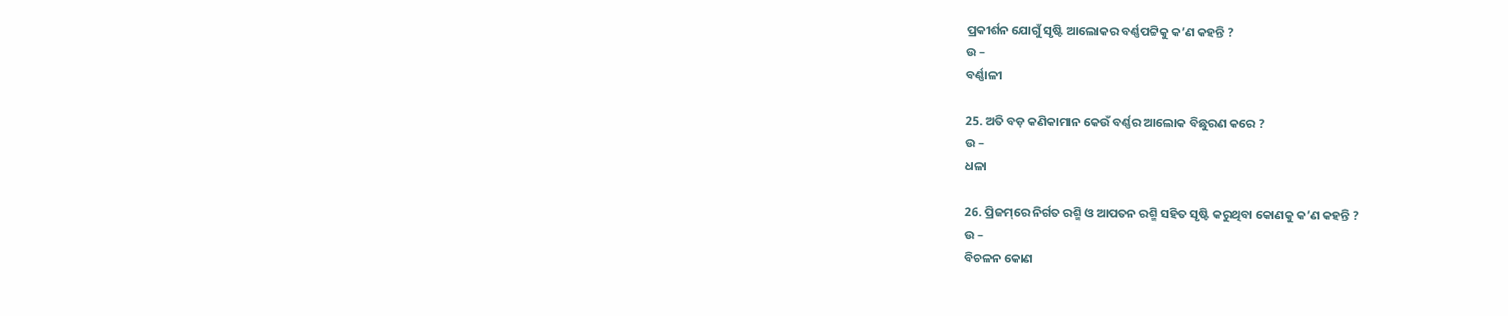ପ୍ରକୀର୍ଶନ ଯୋଗୁଁ ସୃଷ୍ଟି ଆଲୋକର ବର୍ଣ୍ଣପଟ୍ଟିକୁ କ’ଣ କହନ୍ତି ?
ଉ –
ବର୍ଣ୍ଣାଳୀ

25. ଅତି ବଡ଼ କଣିକାମାନ କେଉଁ ବର୍ଣ୍ଣର ଆଲୋକ ବିଛୁରଣ କରେ ?
ଉ –
ଧଳା

26. ପ୍ରିଜମ୍‌ରେ ନିର୍ଗତ ରଶ୍ମି ଓ ଆପତନ ରଶ୍ମି ସହିତ ସୃଷ୍ଟି କରୁଥିବା କୋଣକୁ କ’ଣ କହନ୍ତି ?
ଉ –
ବିଚଳନ କୋଣ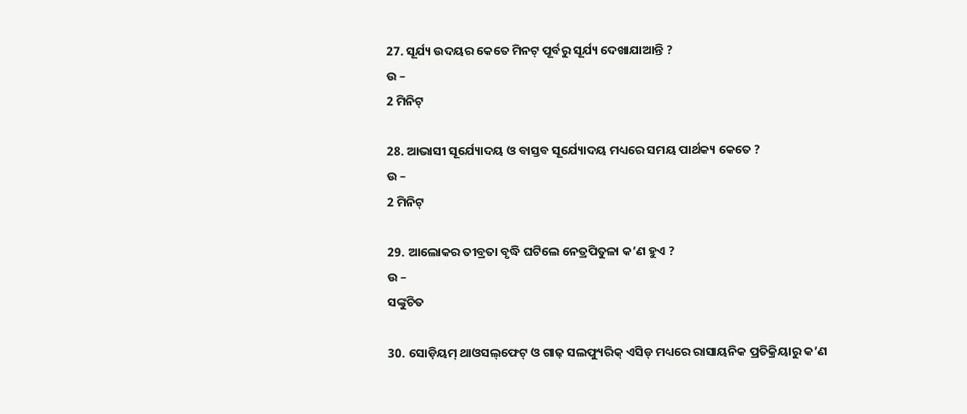27. ସୂର୍ଯ୍ୟ ଉଦୟର କେତେ ମିନଟ୍ ପୂର୍ବରୁ ସୂର୍ଯ୍ୟ ଦେଖାଯାଆନ୍ତି ?
ଉ –
2 ମିନିଟ୍

28. ଆଭାସୀ ସୂର୍ଯ୍ୟୋଦୟ ଓ ବାସ୍ତବ ସୂର୍ଯ୍ୟୋଦୟ ମଧ୍ୟରେ ସମୟ ପାର୍ଥକ୍ୟ କେତେ ?
ଉ –
2 ମିନିଟ୍

29. ଆଲୋକର ତୀବ୍ରତା ବୃଦ୍ଧି ଘଟିଲେ ନେତ୍ରପିତୁଳା କ’ଣ ହୁଏ ?
ଉ –
ସଙ୍କୁଚିତ

30. ସୋଡ଼ିୟମ୍‌ ଥାଓସଲ୍‌ଫେଟ୍ ଓ ଗାଢ଼ ସଲଫ୍ୟୁରିକ୍ ଏସିଡ୍ ମଧ୍ୟରେ ରାସାୟନିକ ପ୍ରତିକ୍ରିୟାରୁ କ’ଣ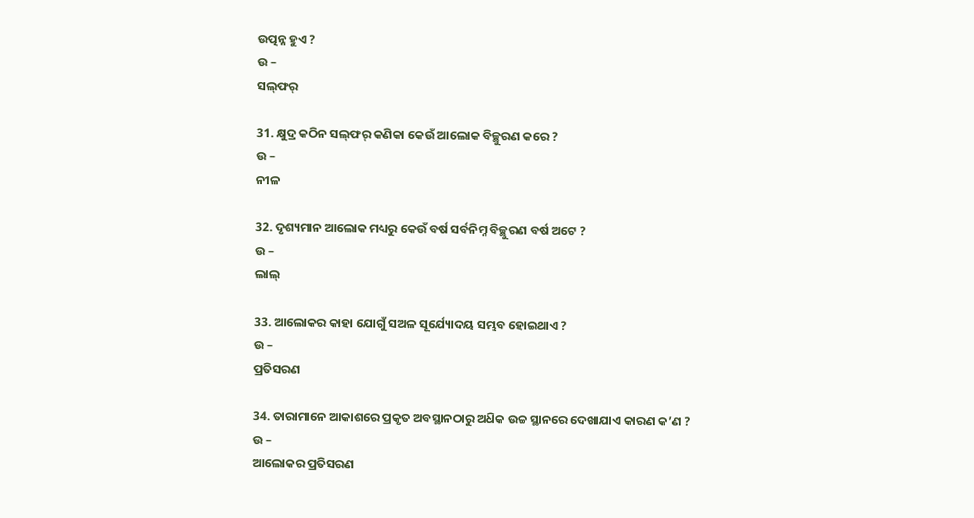ଉତ୍ପନ୍ନ ହୁଏ ?
ଉ –
ସଲ୍‌ଫର୍

31. କ୍ଷୁଦ୍ର କଠିନ ସଲ୍‌ଫର୍‌ କଣିକା କେଉଁ ଆଲୋକ ବିଚ୍ଛୁରଣ କରେ ?
ଉ –
ନୀଳ

32. ଦୃଶ୍ୟମାନ ଆଲୋକ ମଧ୍ୟରୁ କେଉଁ ବର୍ଷ ସର୍ବନିମ୍ନ ବିଚ୍ଛୁରଣ ବର୍ଷ ଅଟେ ?
ଉ –
ଲାଲ୍

33. ଆଲୋକର କାହା ଯୋଗୁଁ ସଅଳ ସୂର୍ଯ୍ୟୋଦୟ ସମ୍ଭବ ହୋଇଥାଏ ?
ଉ –
ପ୍ରତିସରଣ

34. ତାରାମାନେ ଆକାଶରେ ପ୍ରକୃତ ଅବସ୍ଥାନଠାରୁ ଅଧ‌ିକ ଉଚ୍ଚ ସ୍ଥାନରେ ଦେଖାଯାଏ କାରଣ କ’ଣ ?
ଉ –
ଆଲୋକର ପ୍ରତିସରଣ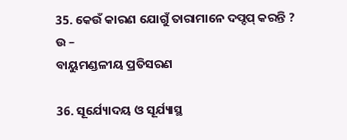35. କେଉଁ କାରଣ ଯୋଗୁଁ ତାରାମାନେ ଦପ୍ଦପ୍ କରନ୍ତି ?
ଉ –
ବାୟୁମଣ୍ଡଳୀୟ ପ୍ରତିସରଣ

36. ସୂର୍ଯ୍ୟୋଦୟ ଓ ସୂର୍ଯ୍ୟାସ୍ଥ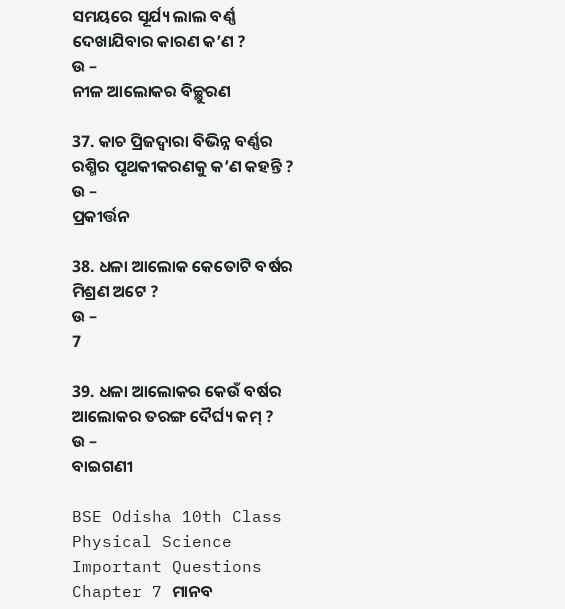ସମୟରେ ସୂର୍ଯ୍ୟ ଲାଲ ବର୍ଣ୍ଣ ଦେଖାଯିବାର କାରଣ କ’ଣ ?
ଉ –
ନୀଳ ଆଲୋକର ବିଚ୍ଛୁରଣ

37. କାଚ ପ୍ରିଜଦ୍ଵାରା ବିଭିନ୍ନ ବର୍ଣ୍ଣର ରଶ୍ମିର ପୃଥକୀକରଣକୁ କ’ଣ କହନ୍ତି ?
ଉ –
ପ୍ରକୀର୍ତ୍ତନ

38. ଧଳା ଆଲୋକ କେତୋଟି ବର୍ଷର ମିଶ୍ରଣ ଅଟେ ?
ଉ –
7

39. ଧଳା ଆଲୋକର କେଉଁ ବର୍ଷର ଆଲୋକର ତରଙ୍ଗ ଦୈର୍ଘ୍ୟ କମ୍ ?
ଉ –
ବାଇଗଣୀ

BSE Odisha 10th Class Physical Science Important Questions Chapter 7 ମାନବ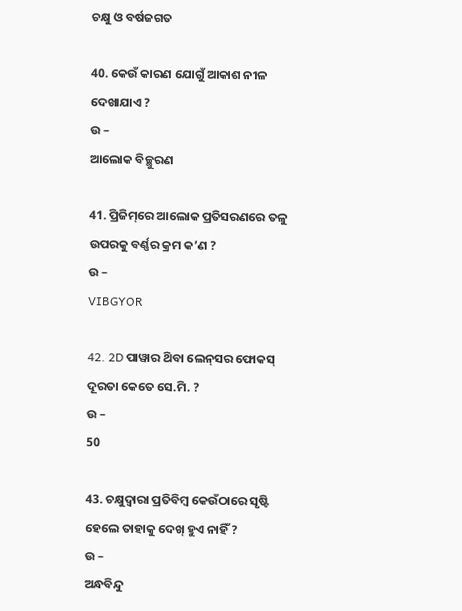ଚକ୍ଷୁ ଓ ବର୍ଷଜଗତ

40. କେଉଁ କାରଣ ଯୋଗୁଁ ଆକାଶ ନୀଳ ଦେଖାଯାଏ ?
ଉ –
ଆଲୋକ ବିଚ୍ଛୁରଣ

41. ପ୍ରିଜିମ୍‌ରେ ଆଲୋକ ପ୍ରତିସରଣରେ ତଳୁ ଉପରକୁ ବର୍ଣ୍ଣର କ୍ରମ କ’ଣ ?
ଉ –
VIBGYOR

42. 2D ପାୱାର ଥ‌ିବା ଲେନ୍‌ସର ଫୋକସ୍ ଦୂରତା କେତେ ସେ.ମି. ?
ଉ –
50

43. ଚକ୍ଷୁଦ୍ଵାରା ପ୍ରତିବିମ୍ବ କେଉଁଠାରେ ସୃଷ୍ଟି ହେଲେ ତାହାକୁ ଦେଖ୍ ହୁଏ ନାହିଁ ?
ଉ –
ଅନ୍ଧବିନ୍ଦୁ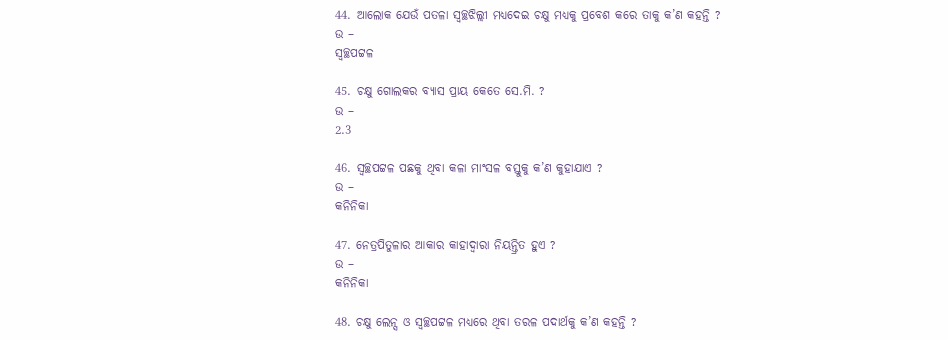44. ଆଲୋକ ଯେଉଁ ପତଳା ସ୍ଵଚ୍ଛଝିଲ୍ଲୀ ମଧ୍ୟଦେଇ ଚକ୍ଷୁ ମଧ୍ୟକୁ ପ୍ରବେଶ କରେ ତାକୁ କ’ଣ କହନ୍ତି ?
ଉ –
ସ୍ୱଚ୍ଛପଟ୍ଟଳ

45. ଚକ୍ଷୁ ଗୋଲକର ବ୍ୟାସ ପ୍ରାୟ କେତେ ସେ.ମି. ?
ଉ –
2.3

46. ସ୍ୱଚ୍ଛପଟ୍ଟଳ ପଛକୁ ଥିବା କଳା ମାଂସଳ ବସ୍ତୁକୁ କ’ଣ କୁହାଯାଏ ?
ଉ –
କନିନିକା

47. ନେତ୍ରପିତୁଳାର ଆକାର କାହାଦ୍ବାରା ନିୟନ୍ତ୍ରିତ ହୁଏ ?
ଉ –
କନିନିକା

48. ଚକ୍ଷୁ ଲେନ୍ସ ଓ ସ୍ଵଚ୍ଛପଟ୍ଟଳ ମଧ୍ୟରେ ଥିବା ତରଳ ପଦାର୍ଥକୁ କ’ଣ କହନ୍ତି ?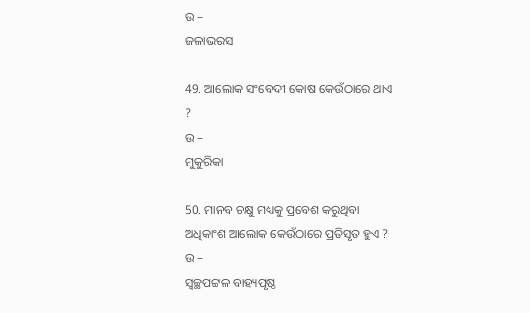ଉ –
ଜଳାଭରସ

49. ଆଲୋକ ସଂବେଦୀ କୋଷ କେଉଁଠାରେ ଥାଏ ?
ଉ –
ମୁକୁରିକା

50. ମାନବ ଚକ୍ଷୁ ମଧ୍ୟକୁ ପ୍ରବେଶ କରୁଥିବା ଅଧିକାଂଶ ଆଲୋକ କେଉଁଠାରେ ପ୍ରତିସୃତ ହୁଏ ?
ଉ –
ସ୍ୱଚ୍ଛପଟ୍ଟଳ ବାହ୍ୟପୃଷ୍ଠ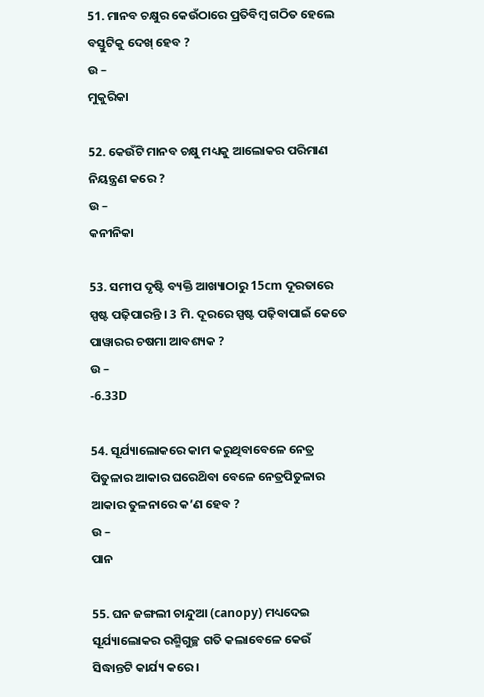51. ମାନବ ଚକ୍ଷୁର କେଉଁଠାରେ ପ୍ରତିବିମ୍ବ ଗଠିତ ହେଲେ ବସ୍ତୁଟିକୁ ଦେଖ୍ ହେବ ?
ଉ –
ମୁକୁରିକା

52. କେଉଁଟି ମାନବ ଚକ୍ଷୁ ମଧ୍ୟକୁ ଆଲୋକର ପରିମାଣ ନିୟନ୍ତ୍ରଣ କରେ ?
ଉ –
କନୀନିକା

53. ସମୀପ ଦୃଷ୍ଟି ବ୍ୟକ୍ତି ଆଖ୍ୟାଠାରୁ 15cm ଦୂରତାରେ ସ୍ପଷ୍ଟ ପଢ଼ିପାରନ୍ତି । 3 ମି. ଦୂରରେ ସ୍ପଷ୍ଟ ପଢ଼ିବାପାଇଁ କେତେ ପାୱାରର ଚଷମା ଆବଶ୍ୟକ ?
ଉ –
-6.33D

54. ସୂର୍ଯ୍ୟାଲୋକରେ କାମ କରୁଥିବାବେଳେ ନେତ୍ର ପିତୁଳାର ଆକାର ଘରେଥ‌ିବା ବେଳେ ନେତ୍ରପିତୁଳାର ଆକାର ତୁଳନାରେ କ’ଣ ହେବ ?
ଉ –
ପାନ

55. ଘନ ଜଙ୍ଗଲୀ ଚାନ୍ଦୁଆ (canopy) ମଧ୍ୟଦେଇ ସୂର୍ଯ୍ୟାଲୋକର ରଶ୍ମିଗୁଚ୍ଛ ଗତି କଲାବେଳେ କେଉଁ ସିଦ୍ଧାନ୍ତଟି କାର୍ଯ୍ୟ କରେ ।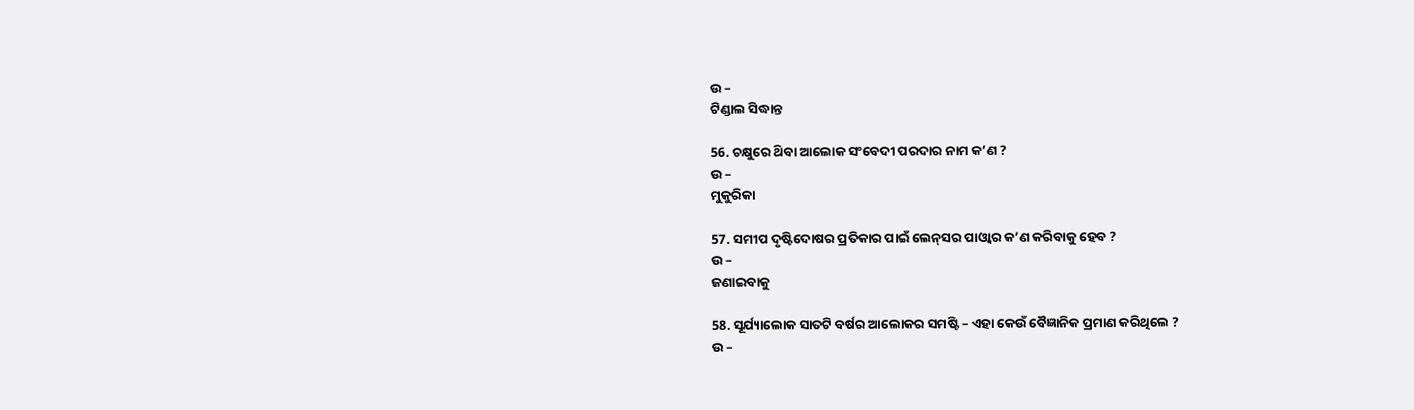ଉ –
ଟିଣ୍ଡାଲ ସିଦ୍ଧାନ୍ତ

56. ଚକ୍ଷୁରେ ଥ‌ିବା ଆଲୋକ ସଂବେଦୀ ପରଦାର ନାମ କ’ଣ ?
ଉ –
ମୁକୁରିକା

57. ସମୀପ ଦୃଷ୍ଟିଦୋଷର ପ୍ରତିକାର ପାଇଁ ଲେନ୍‌ସର ପାଓ୍ବାର କ’ଣ କରିବାକୁ ହେବ ?
ଉ –
ଜଣାଇବାକୁ

58. ସୂର୍ଯ୍ୟାଲୋକ ସାତଟି ବର୍ଷର ଆଲୋକର ସମଷ୍ଟି – ଏହା କେଉଁ ବୈଜ୍ଞାନିକ ପ୍ରମାଣ କରିଥିଲେ ?
ଉ –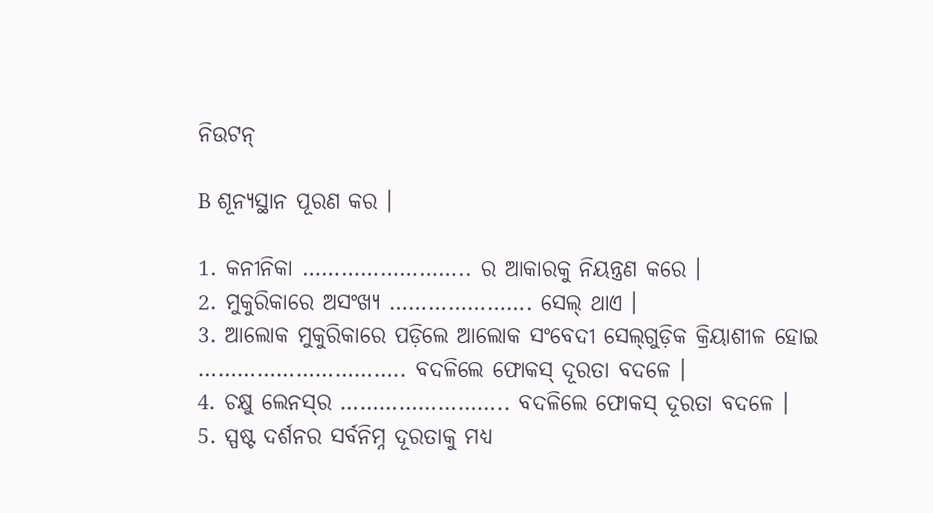ନିଉଟନ୍

B ଶୂନ୍ୟସ୍ଥାନ ପୂରଣ କର ।

1. କନୀନିକା …………………….. ର ଆକାରକୁ ନିୟନ୍ତ୍ରଣ କରେ ।
2. ମୁକୁରିକାରେ ଅସଂଖ୍ୟ …………………. ସେଲ୍ ଥାଏ ।
3. ଆଲୋକ ମୁକୁରିକାରେ ପଡ଼ିଲେ ଆଲୋକ ସଂବେଦୀ ସେଲ୍‌ଗୁଡ଼ିକ କ୍ରିୟାଶୀଳ ହୋଇ ………………………….. ବଦଳିଲେ ଫୋକସ୍ ଦୂରତା ବଦଳେ ।
4. ଚକ୍ଷୁ ଲେନସ୍‌ର …………………….. ବଦଳିଲେ ଫୋକସ୍ ଦୂରତା ବଦଳେ ।
5. ସ୍ପଷ୍ଟ ଦର୍ଶନର ସର୍ବନିମ୍ନ ଦୂରତାକୁ ମଧ୍ୟ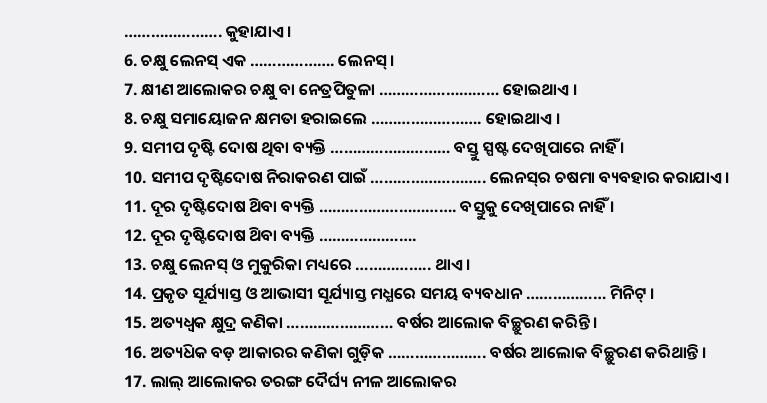…………………. କୁହାଯାଏ ।
6. ଚକ୍ଷୁ ଲେନସ୍ ଏକ ………………. ଲେନସ୍ ।
7. କ୍ଷୀଣ ଆଲୋକର ଚକ୍ଷୁ ବା ନେତ୍ରପିତୁଳା ……………………… ହୋଇଥାଏ ।
8. ଚକ୍ଷୁ ସମାୟୋଜନ କ୍ଷମତା ହରାଇଲେ ……………………. ହୋଇଥାଏ ।
9. ସମୀପ ଦୃଷ୍ଟି ଦୋଷ ଥିବା ବ୍ୟକ୍ତି ……………………… ବସ୍ତୁ ସ୍ପଷ୍ଟ ଦେଖିପାରେ ନାହିଁ ।
10. ସମୀପ ଦୃଷ୍ଟିଦୋଷ ନିରାକରଣ ପାଇଁ …………………….. ଲେନସ୍‌ର ଚଷମା ବ୍ୟବହାର କରାଯାଏ ।
11. ଦୂର ଦୃଷ୍ଟିଦୋଷ ଥ‌ିବା ବ୍ୟକ୍ତି …………………………. ବସ୍ତୁକୁ ଦେଖିପାରେ ନାହିଁ ।
12. ଦୂର ଦୃଷ୍ଟିଦୋଷ ଥ‌ିବା ବ୍ୟକ୍ତି ………………….
13. ଚକ୍ଷୁ ଲେନସ୍ ଓ ମୁକୁରିକା ମଧ୍ୟରେ …………….. ଥାଏ ।
14. ପ୍ରକୃତ ସୂର୍ଯ୍ୟାସ୍ତ ଓ ଆଭାସୀ ସୂର୍ଯ୍ୟାସ୍ତ ମଧ୍ଯରେ ସମୟ ବ୍ୟବଧାନ ……………… ମିନିଟ୍ ।
15. ଅତ୍ୟଧ୍ଵକ କ୍ଷୁଦ୍ର କଣିକା …………………… ବର୍ଷର ଆଲୋକ ବିଚ୍ଛୁରଣ କରିନ୍ତି ।
16. ଅତ୍ୟଧ‌ିକ ବଡ଼ ଆକାରର କଣିକା ଗୁଡ଼ିକ …………………. ବର୍ଷର ଆଲୋକ ବିଚ୍ଛୁରଣ କରିଥାନ୍ତି ।
17. ଲାଲ୍ ଆଲୋକର ତରଙ୍ଗ ଦୈର୍ଘ୍ୟ ନୀଳ ଆଲୋକର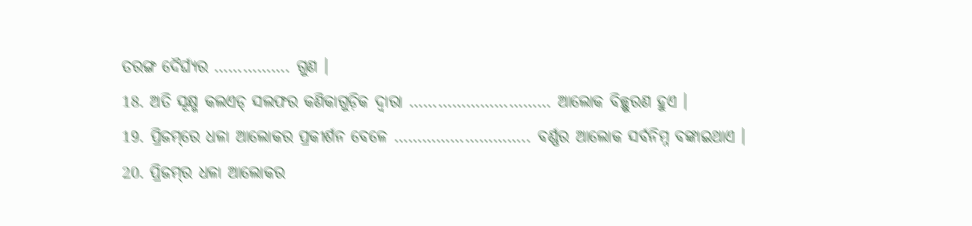ତରଙ୍ଗ ଦୈର୍ଘ୍ୟର ……………. ଗୁଣ ।
18. ଅତି ସୂକ୍ଷ୍ମ କଲଏଡ୍ ସଲଫର କଣିକାଗୁଡ଼ିକ ଦ୍ଵାରା ………………………… ଆଲୋକ ବିଚ୍ଛୁରଣ ହୁଏ ।
19. ପ୍ରିଜମ୍‌ରେ ଧଳା ଆଲୋକର ପ୍ରକୀର୍ଶନ ବେଳେ ……………………….. ବର୍ଣ୍ଣର ଆଲୋକ ସର୍ବନିମ୍ନ ବଙ୍କାଇଥାଏ ।
20. ପ୍ରିଜମ୍‌ର ଧଳା ଆଲୋକର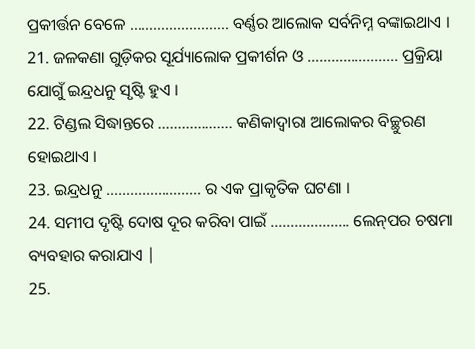ପ୍ରକୀର୍ତ୍ତନ ବେଳେ ……………………. ବର୍ଣ୍ଣର ଆଲୋକ ସର୍ବନିମ୍ନ ବଙ୍କାଇଥାଏ ।
21. ଜଳକଣା ଗୁଡ଼ିକର ସୂର୍ଯ୍ୟାଲୋକ ପ୍ରକୀର୍ଶନ ଓ ………………….. ପ୍ରକ୍ରିୟା ଯୋଗୁଁ ଇନ୍ଦ୍ରଧନୁ ସୃଷ୍ଟି ହୁଏ ।
22. ଟିଣ୍ଡଲ ସିଦ୍ଧାନ୍ତରେ ………………. କଣିକାଦ୍ଵାରା ଆଲୋକର ବିଚ୍ଛୁରଣ ହୋଇଥାଏ ।
23. ଇନ୍ଦ୍ରଧନୁ …………………… ର ଏକ ପ୍ରାକୃତିକ ଘଟଣା ।
24. ସମୀପ ଦୃଷ୍ଟି ଦୋଷ ଦୂର କରିବା ପାଇଁ ……………….. ଲେନ୍‌ପର ଚଷମା ବ୍ୟବହାର କରାଯାଏ |
25.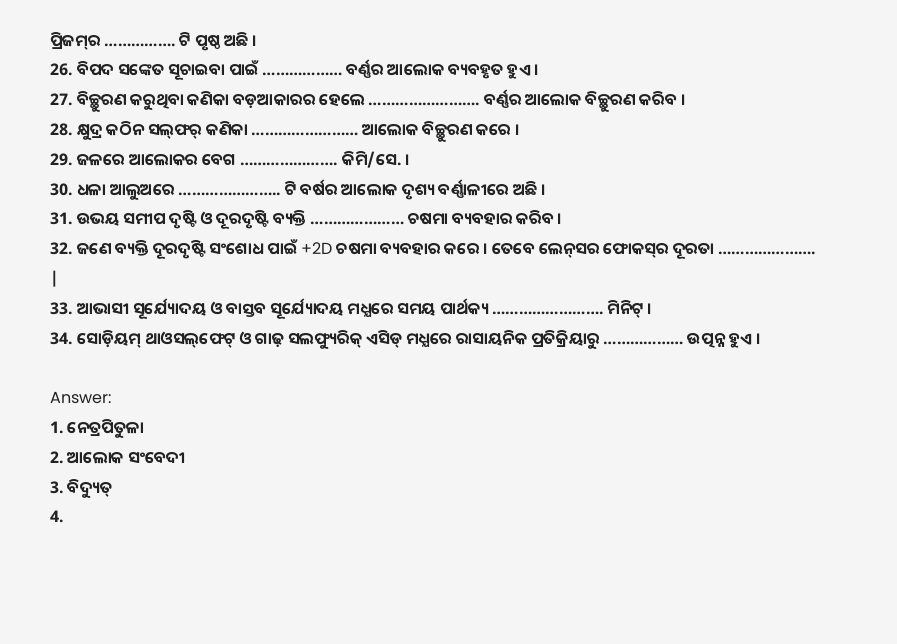ପ୍ରିଜମ୍‌ର ……………. ଟି ପୃଷ୍ଠ ଅଛି ।
26. ବିପଦ ସଙ୍କେତ ସୂଚାଇବା ପାଇଁ ……………… ବର୍ଣ୍ଣର ଆଲୋକ ବ୍ୟବହୃତ ହୁଏ ।
27. ବିଚ୍ଛୁରଣ କରୁଥିବା କଣିକା ବଡ଼ଆକାରର ହେଲେ ……………………. ବର୍ଣ୍ଣର ଆଲୋକ ବିଚ୍ଛୁରଣ କରିବ ।
28. କ୍ଷୁଦ୍ର କଠିନ ସଲ୍‌ଫର୍‌ କଣିକା …………………… ଆଲୋକ ବିଚ୍ଛୁରଣ କରେ ।
29. ଜଳରେ ଆଲୋକର ବେଗ …………………. କିମି/ସେ. ।
30. ଧଳା ଆଲୁଅରେ ………………….. ଟି ବର୍ଷର ଆଲୋକ ଦୃଶ୍ୟ ବର୍ଣ୍ଣାଳୀରେ ଅଛି ।
31. ଉଭୟ ସମୀପ ଦୃଷ୍ଟି ଓ ଦୂରଦୃଷ୍ଟି ବ୍ୟକ୍ତି ………………… ଚଷମା ବ୍ୟବହାର କରିବ ।
32. ଜଣେ ବ୍ୟକ୍ତି ଦୂରଦୃଷ୍ଟି ସଂଶୋଧ ପାଇଁ +2D ଚଷମା ବ୍ୟବହାର କରେ । ତେବେ ଲେନ୍‌ସର ଫୋକସ୍‌ର ଦୂରତା …………………. |
33. ଆଭାସୀ ସୂର୍ଯ୍ୟୋଦୟ ଓ ବାସ୍ତବ ସୂର୍ଯ୍ୟୋଦୟ ମଧ୍ଯରେ ସମୟ ପାର୍ଥକ୍ୟ ……………………. ମିନିଟ୍ ।
34. ସୋଡ଼ିୟମ୍‌ ଥାଓସଲ୍‌ଫେଟ୍ ଓ ଗାଢ଼ ସଲଫ୍ୟୁରିକ୍ ଏସିଡ୍ ମଧ୍ଯରେ ରାସାୟନିକ ପ୍ରତିକ୍ରିୟାରୁ ……………… ଉତ୍ପନ୍ନ ହୁଏ ।

Answer:
1. ନେତ୍ରପିତୁଳା
2. ଆଲୋକ ସଂବେଦୀ
3. ବିଦ୍ୟୁତ୍
4.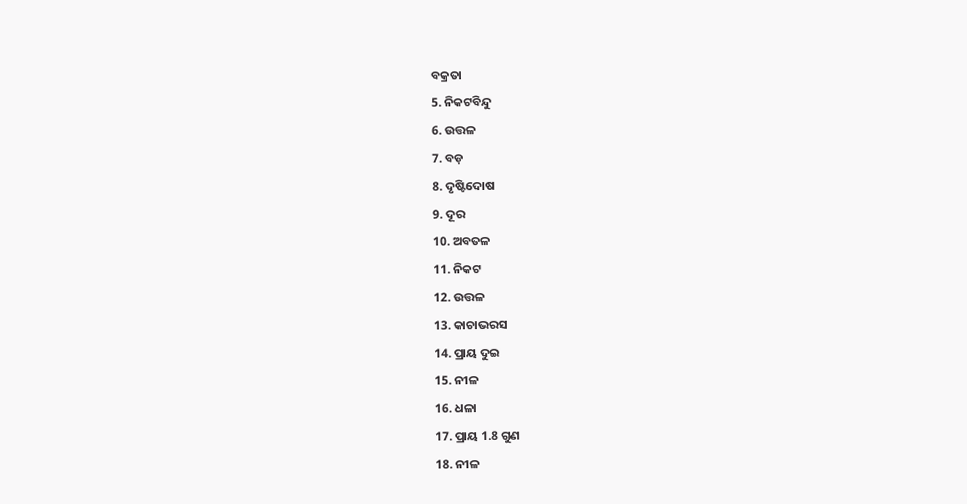ବକ୍ରତା
5. ନିକଟବିନ୍ଦୁ
6. ଉତ୍ତଳ
7. ବଡ଼
8. ଦୃଷ୍ଟିଦୋଷ
9. ଦୂର
10. ଅବତଳ
11. ନିକଟ
12. ଉତ୍ତଳ
13. କାଚାଭରସ
14. ପ୍ରାୟ ଦୁଇ
15. ନୀଳ
16. ଧଳା
17. ପ୍ରାୟ 1.8 ଗୁଣ
18. ନୀଳ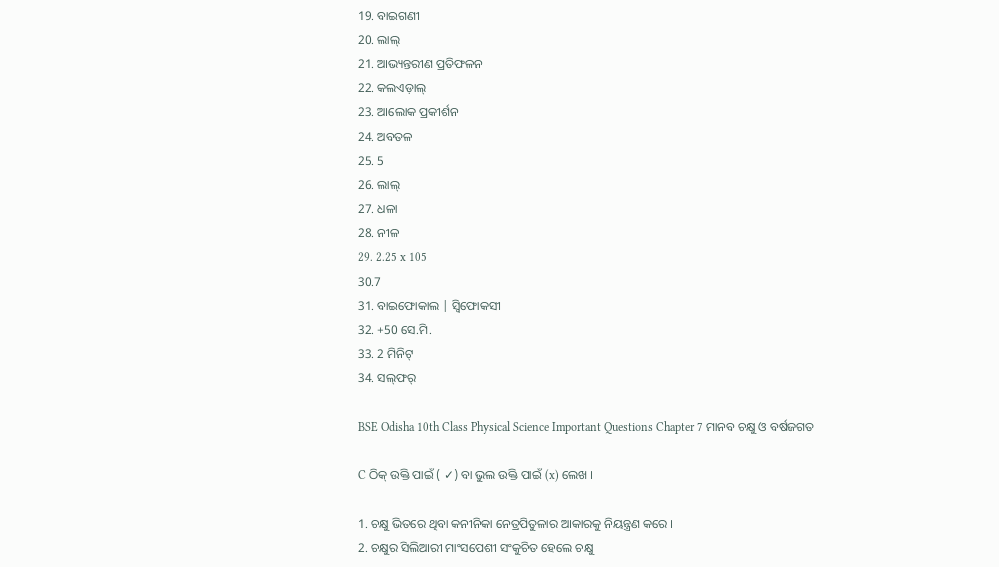19. ବାଇଗଣୀ
20. ଲାଲ୍
21. ଆଭ୍ୟନ୍ତରୀଣ ପ୍ରତିଫଳନ
22. କଲଏଡ଼ାଲ୍
23. ଆଲୋକ ପ୍ରକୀର୍ଶନ
24. ଅବତଳ
25. 5
26. ଲାଲ୍
27. ଧଳା
28. ନୀଳ
29. 2.25 x 105
30.7
31. ବାଇଫୋକାଲ | ସ୍ଵିଫୋକସୀ
32. +50 ସେ.ମି.
33. 2 ମିନିଟ୍
34. ସଲ୍‌ଫର୍

BSE Odisha 10th Class Physical Science Important Questions Chapter 7 ମାନବ ଚକ୍ଷୁ ଓ ବର୍ଷଜଗତ

C ଠିକ୍ ଉକ୍ତି ପାଇଁ ( ✓) ବା ଭୁଲ ଉକ୍ତି ପାଇଁ (x) ଲେଖ ।

1. ଚକ୍ଷୁ ଭିତରେ ଥିବା କନୀନିକା ନେତ୍ରପିତୁଳାର ଆକାରକୁ ନିୟନ୍ତ୍ରଣ କରେ ।
2. ଚକ୍ଷୁର ସିଲିଆରୀ ମାଂସପେଶୀ ସଂକୁଚିତ ହେଲେ ଚକ୍ଷୁ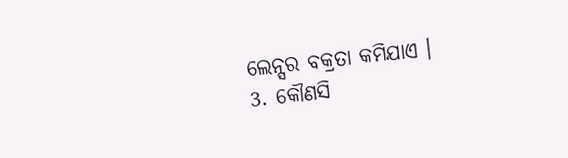ଲେନ୍ସର ବକ୍ରତା କମିଯାଏ ।
3. କୌଣସି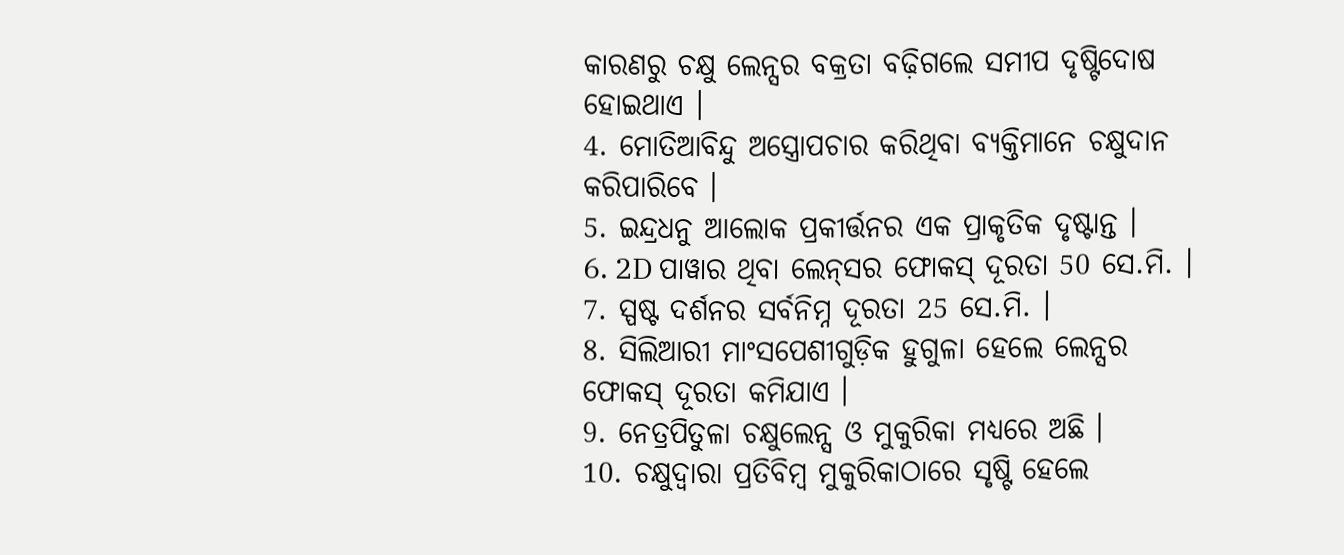କାରଣରୁ ଚକ୍ଷୁ ଲେନ୍ସର ବକ୍ରତା ବଢ଼ିଗଲେ ସମୀପ ଦୃଷ୍ଟିଦୋଷ ହୋଇଥାଏ ।
4. ମୋତିଆବିନ୍ଦୁ ଅସ୍ତ୍ରୋପଚାର କରିଥିବା ବ୍ୟକ୍ତିମାନେ ଚକ୍ଷୁଦାନ କରିପାରିବେ ।
5. ଇନ୍ଦ୍ରଧନୁ ଆଲୋକ ପ୍ରକୀର୍ତ୍ତନର ଏକ ପ୍ରାକୃତିକ ଦୃଷ୍ଟାନ୍ତ ।
6. 2D ପାୱାର ଥିବା ଲେନ୍‌ସର ଫୋକସ୍ ଦୂରତା 50 ସେ.ମି. ।
7. ସ୍ପଷ୍ଟ ଦର୍ଶନର ସର୍ବନିମ୍ନ ଦୂରତା 25 ସେ.ମି. ।
8. ସିଲିଆରୀ ମାଂସପେଶୀଗୁଡ଼ିକ ହୁଗୁଳା ହେଲେ ଲେନ୍ସର ଫୋକସ୍ ଦୂରତା କମିଯାଏ ।
9. ନେତ୍ରପିତୁଳା ଚକ୍ଷୁଲେନ୍ସ ଓ ମୁକୁରିକା ମଧ୍ୟରେ ଅଛି ।
10. ଚକ୍ଷୁଦ୍ଵାରା ପ୍ରତିବିମ୍ବ ମୁକୁରିକାଠାରେ ସୃଷ୍ଟି ହେଲେ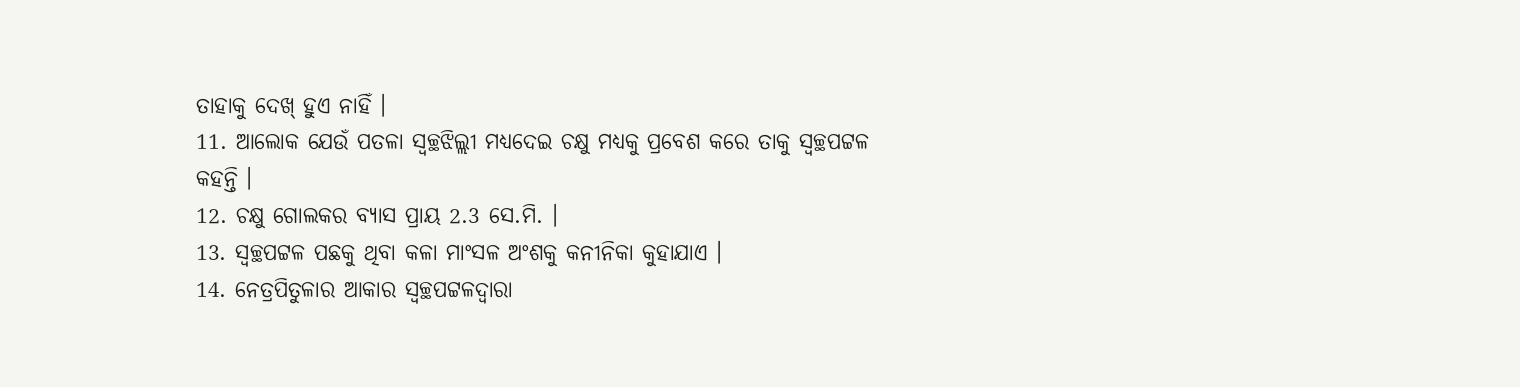ତାହାକୁ ଦେଖ୍ ହୁଏ ନାହିଁ ।
11. ଆଲୋକ ଯେଉଁ ପତଳା ସ୍ଵଚ୍ଛଝିଲ୍ଲୀ ମଧ୍ୟଦେଇ ଚକ୍ଷୁ ମଧ୍ୟକୁ ପ୍ରବେଶ କରେ ତାକୁ ସ୍ୱଚ୍ଛପଟ୍ଟଳ କହନ୍ତି ।
12. ଚକ୍ଷୁ ଗୋଲକର ବ୍ୟାସ ପ୍ରାୟ 2.3 ସେ.ମି. ।
13. ସ୍ଵଚ୍ଛପଟ୍ଟଳ ପଛକୁ ଥିବା କଳା ମାଂସଳ ଅଂଶକୁ କନୀନିକା କୁହାଯାଏ ।
14. ନେତ୍ରପିତୁଳାର ଆକାର ସ୍ଵଚ୍ଛପଟ୍ଟଳଦ୍ୱାରା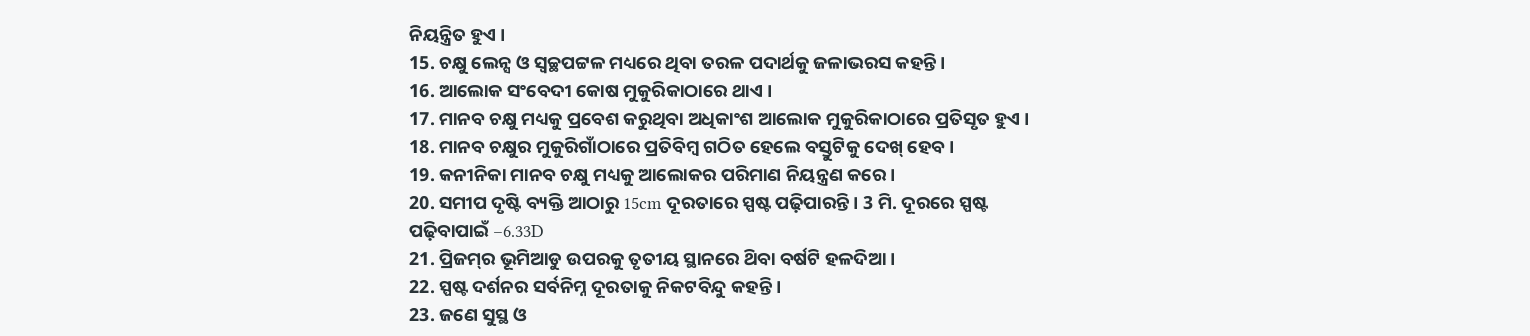ନିୟନ୍ତ୍ରିତ ହୁଏ ।
15. ଚକ୍ଷୁ ଲେନ୍ସ ଓ ସ୍ଵଚ୍ଛପଟ୍ଟଳ ମଧ୍ୟରେ ଥିବା ତରଳ ପଦାର୍ଥକୁ ଜଳାଭରସ କହନ୍ତି ।
16. ଆଲୋକ ସଂବେଦୀ କୋଷ ମୁକୁରିକାଠାରେ ଥାଏ ।
17. ମାନବ ଚକ୍ଷୁ ମଧ୍ୟକୁ ପ୍ରବେଶ କରୁଥିବା ଅଧିକାଂଶ ଆଲୋକ ମୁକୁରିକାଠାରେ ପ୍ରତିସୃତ ହୁଏ ।
18. ମାନବ ଚକ୍ଷୁର ମୁକୁରିଗାଁଠାରେ ପ୍ରତିବିମ୍ବ ଗଠିତ ହେଲେ ବସ୍ତୁଟିକୁ ଦେଖ୍ ହେବ ।
19. କନୀନିକା ମାନବ ଚକ୍ଷୁ ମଧ୍ୟକୁ ଆଲୋକର ପରିମାଣ ନିୟନ୍ତ୍ରଣ କରେ ।
20. ସମୀପ ଦୃଷ୍ଟି ବ୍ୟକ୍ତି ଆଠାରୁ 15cm ଦୂରତାରେ ସ୍ପଷ୍ଟ ପଢ଼ିପାରନ୍ତି । 3 ମି. ଦୂରରେ ସ୍ପଷ୍ଟ ପଢ଼ିବାପାଇଁ –6.33D
21. ପ୍ରିଜମ୍‌ର ଭୂମିଆଡୁ ଉପରକୁ ତୃତୀୟ ସ୍ଥାନରେ ଥ‌ିବା ବର୍ଷଟି ହଳଦିଆ ।
22. ସ୍ପଷ୍ଟ ଦର୍ଶନର ସର୍ବନିମ୍ନ ଦୂରତାକୁ ନିକଟବିନ୍ଦୁ କହନ୍ତି ।
23. ଜଣେ ସୁସ୍ଥ ଓ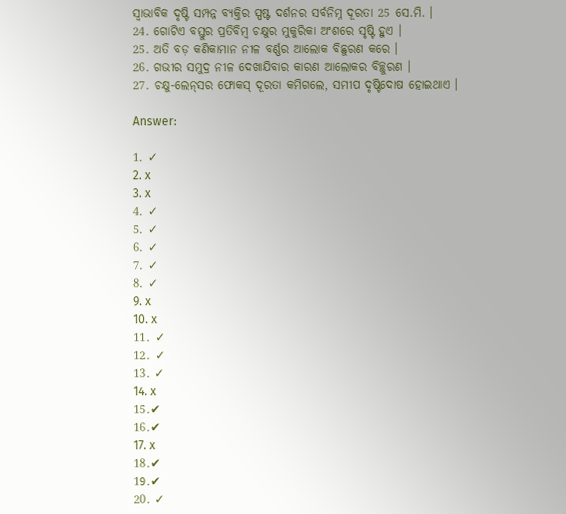ସ୍ଵାଭାବିକ ଦୃଷ୍ଟି ସମ୍ପନ୍ନ ବ୍ୟକ୍ତିର ସ୍ପଷ୍ଟ ଦର୍ଶନର ସର୍ବନିମ୍ନ ଦୂରତା 25 ସେ.ମି. ।
24. ଗୋଟିଏ ବସ୍ତୁର ପ୍ରତିବିମ୍ବ ଚକ୍ଷୁର ମୁକୁରିକା ଅଂଶରେ ସୃଷ୍ଟି ହୁଏ ।
25. ଅତି ବଡ଼ କଣିକାମାନ ନୀଳ ବର୍ଣ୍ଣର ଆଲୋକ ବିଛୁରଣ କରେ ।
26. ଗଭୀର ସମୁଦ୍ର ନୀଳ ଦେଖାଯିବାର କାରଣ ଆଲୋକର ବିଚ୍ଛୁରଣ ।
27. ଚକ୍ଷୁ-ଲେନ୍‌ସର ଫୋକସ୍ ଦୂରତା କମିଗଲେ, ସମୀପ ଦୃଷ୍ଟିଦୋଷ ହୋଇଥାଏ ।

Answer:

1. ✓
2. x
3. x
4. ✓
5. ✓
6. ✓
7. ✓
8. ✓
9. x
10. x
11. ✓
12. ✓
13. ✓
14. x
15.✔
16.✔
17. x
18.✔
19.✔
20. ✓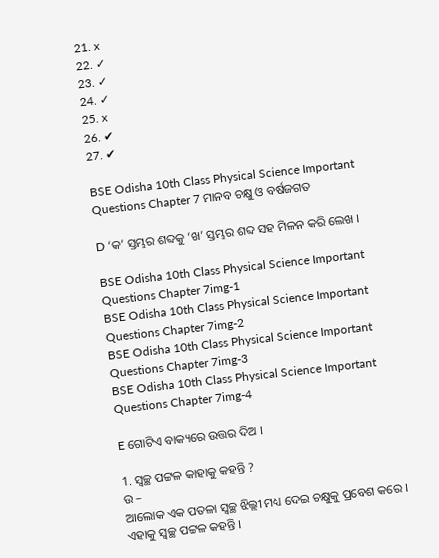21. x
22. ✓
23. ✓
24. ✓
25. x
26. ✔
27. ✔

BSE Odisha 10th Class Physical Science Important Questions Chapter 7 ମାନବ ଚକ୍ଷୁ ଓ ବର୍ଷଜଗତ

D ‘କ’ ସ୍ତମ୍ଭର ଶବ୍ଦକୁ ‘ଖ’ ସ୍ତମ୍ଭର ଶବ୍ଦ ସହ ମିଳନ କରି ଲେଖ ।

BSE Odisha 10th Class Physical Science Important Questions Chapter 7img-1
BSE Odisha 10th Class Physical Science Important Questions Chapter 7img-2
BSE Odisha 10th Class Physical Science Important Questions Chapter 7img-3
BSE Odisha 10th Class Physical Science Important Questions Chapter 7img-4

E ଗୋଟିଏ ବାକ୍ୟରେ ଉତ୍ତର ଦିଅ ।

1. ସ୍ଵଚ୍ଛ ପଟ୍ଟଳ କାହାକୁ କହନ୍ତି ?
ଉ –
ଆଲୋକ ଏକ ପତଳା ସ୍ଵଚ୍ଛ ଝିଲ୍ଲୀ ମଧ୍ୟ ଦେଇ ଚକ୍ଷୁକୁ ପ୍ରବେଶ କରେ । ଏହାକୁ ସ୍ବଚ୍ଛ ପଟ୍ଟଳ କହନ୍ତି ।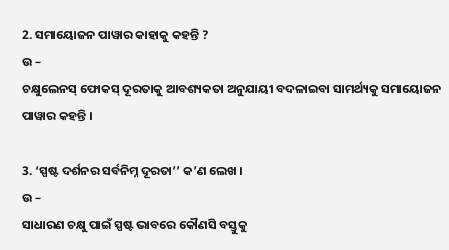2. ସମାୟୋଜନ ପାୱାର କାହାକୁ କହନ୍ତି ?
ଉ –
ଚକ୍ଷୁଲେନସ୍ ଫୋକସ୍ ଦୂରତାକୁ ଆବଶ୍ୟକତା ଅନୁଯାୟୀ ବଦଳାଇବା ସାମର୍ଥ୍ୟକୁ ସମାୟୋଜନ ପାୱାର କହନ୍ତି ।

3. ‘ସ୍ପଷ୍ଟ ଦର୍ଶନର ସର୍ବନିମ୍ନ ଦୂରତା’’ କ’ଣ ଲେଖ ।
ଉ –
ସାଧାରଣ ଚକ୍ଷୁ ପାଇଁ ସ୍ପଷ୍ଟ ଭାବରେ କୌଣସି ବସ୍ତୁକୁ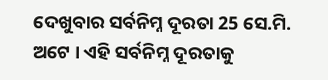ଦେଖୁବାର ସର୍ବନିମ୍ନ ଦୂରତା 25 ସେ.ମି. ଅଟେ । ଏହି ସର୍ବନିମ୍ନ ଦୂରତାକୁ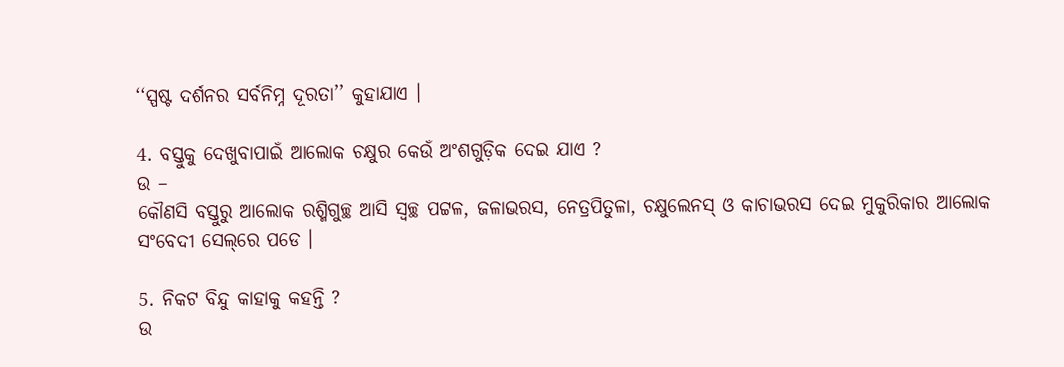‘‘ସ୍ପଷ୍ଟ ଦର୍ଶନର ସର୍ବନିମ୍ନ ଦୂରତା’’ କୁହାଯାଏ ।

4. ବସ୍ତୁକୁ ଦେଖୁବାପାଇଁ ଆଲୋକ ଚକ୍ଷୁର କେଉଁ ଅଂଶଗୁଡ଼ିକ ଦେଇ ଯାଏ ?
ଉ –
କୌଣସି ବସ୍ତୁରୁ ଆଲୋକ ରଶ୍ମିଗୁଚ୍ଛ ଆସି ସ୍ଵଚ୍ଛ ପଟ୍ଟଳ, ଜଳାଭରସ, ନେତ୍ରପିତୁଳା, ଚକ୍ଷୁଲେନସ୍ ଓ କାଚାଭରସ ଦେଇ ମୁକୁରିକାର ଆଲୋକ ସଂବେଦୀ ସେଲ୍‌ରେ ପଡେ ।

5. ନିକଟ ବିନ୍ଦୁ କାହାକୁ କହନ୍ତି ?
ଉ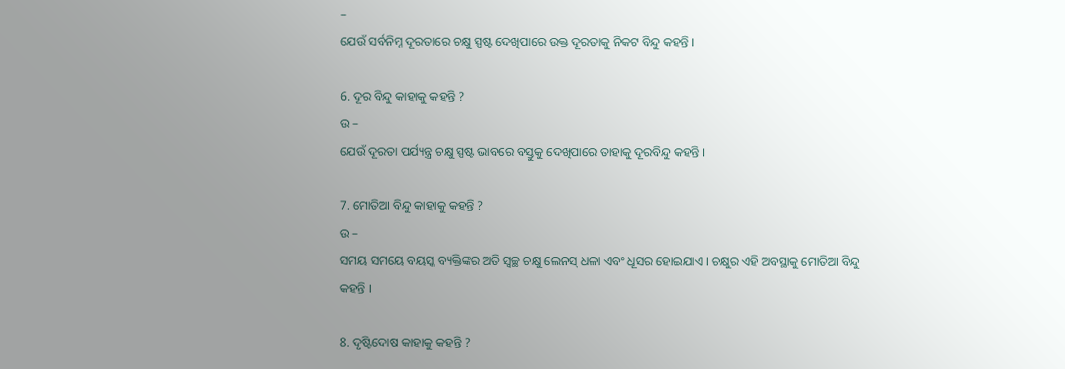–
ଯେଉଁ ସର୍ବନିମ୍ନ ଦୂରତାରେ ଚକ୍ଷୁ ସ୍ପଷ୍ଟ ଦେଖିପାରେ ଉକ୍ତ ଦୂରତାକୁ ନିକଟ ବିନ୍ଦୁ କହନ୍ତି ।

6. ଦୂର ବିନ୍ଦୁ କାହାକୁ କହନ୍ତି ?
ଉ –
ଯେଉଁ ଦୂରତା ପର୍ଯ୍ୟନ୍ତ୍ର ଚକ୍ଷୁ ସ୍ପଷ୍ଟ ଭାବରେ ବସ୍ତୁକୁ ଦେଖିପାରେ ତାହାକୁ ଦୂରବିନ୍ଦୁ କହନ୍ତି ।

7. ମୋତିଆ ବିନ୍ଦୁ କାହାକୁ କହନ୍ତି ?
ଉ –
ସମୟ ସମୟେ ବୟସ୍କ ବ୍ୟକ୍ତିଙ୍କର ଅତି ସ୍ଵଚ୍ଛ ଚକ୍ଷୁ ଲେନସ୍ ଧଳା ଏବଂ ଧୂସର ହୋଇଯାଏ । ଚକ୍ଷୁର ଏହି ଅବସ୍ଥାକୁ ମୋତିଆ ବିନ୍ଦୁ କହନ୍ତି ।

8. ଦୃଷ୍ଟିଦୋଷ କାହାକୁ କହନ୍ତି ?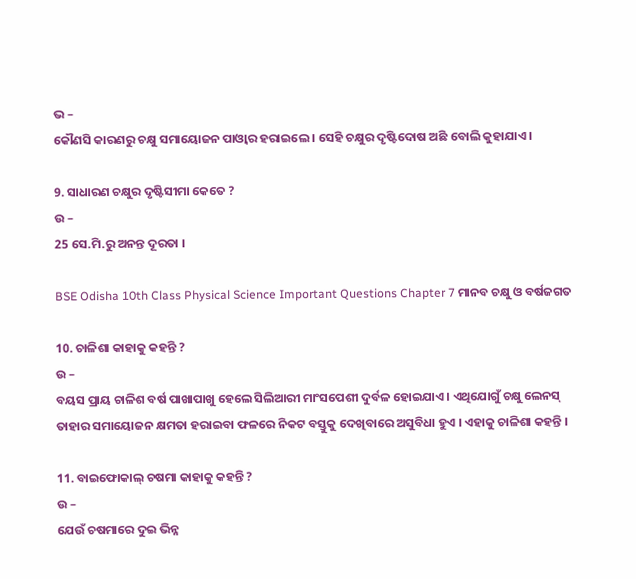ଭ –
କୌଣସି କାରଣରୁ ଚକ୍ଷୁ ସମାୟୋଜନ ପାଓ୍ବାର ହରାଇଲେ । ସେହି ଚକ୍ଷୁର ଦୃଷ୍ଟିଦୋଷ ଅଛି ବୋଲି କୁହାଯାଏ ।

9. ସାଧାରଣ ଚକ୍ଷୁର ଦୃଷ୍ଟିସୀମା କେତେ ?
ଉ –
25 ସେ.ମି.ରୁ ଅନନ୍ତ ଦୂରତା ।

BSE Odisha 10th Class Physical Science Important Questions Chapter 7 ମାନବ ଚକ୍ଷୁ ଓ ବର୍ଷଜଗତ

10. ଚାଳିଶା କାହାକୁ କହନ୍ତି ?
ଉ –
ବୟସ ପ୍ରାୟ ଚାଳିଶ ବର୍ଷ ପାଖାପାଖୁ ହେଲେ ସିଲିଆରୀ ମାଂସପେଶୀ ଦୁର୍ବଳ ହୋଇଯାଏ । ଏଥିଯୋଗୁଁ ଚକ୍ଷୁ ଲେନସ୍ ତାହାର ସମାୟୋଜନ କ୍ଷମତା ହରାଇବା ଫଳରେ ନିକଟ ବସ୍ତୁକୁ ଦେଖିବାରେ ଅସୁବିଧା ହୁଏ । ଏହାକୁ ଚାଳିଶା କହନ୍ତି ।

11. ବାଇଫୋକାଲ୍ ଚଷମା କାହାକୁ କହନ୍ତି ?
ଉ –
ଯେଉଁ ଚଷମାରେ ଦୁଇ ଭିନ୍ନ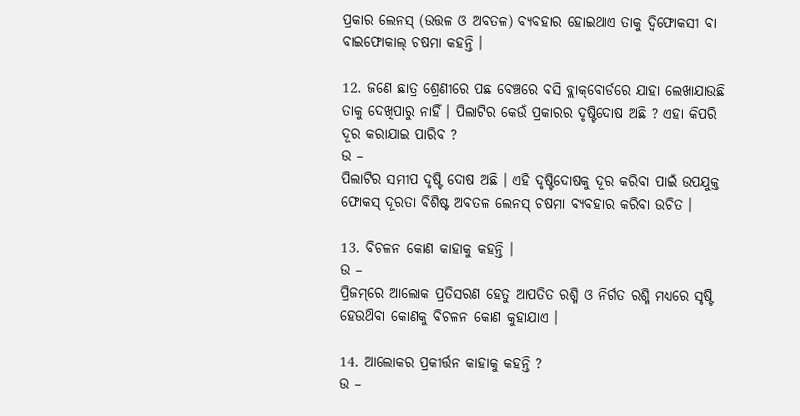ପ୍ରକାର ଲେନସ୍ (ଉତ୍ତଳ ଓ ଅବତଳ) ବ୍ୟବହାର ହୋଇଥାଏ ତାକୁ ଦ୍ଵିଫୋକସୀ ବା ବାଇଫୋକାଲ୍ ଚଷମା କହନ୍ତି ।

12. ଜଣେ ଛାତ୍ର ଶ୍ରେଣୀରେ ପଛ ବେଞ୍ଚରେ ବସି ବ୍ଲାକ୍‌ବୋର୍ଡରେ ଯାହା ଲେଖାଯାଉଛି ତାକୁ ଦେଖିପାରୁ ନାହିଁ । ପିଲାଟିର କେଉଁ ପ୍ରକାରର ଦୃଷ୍ଟିଦୋଷ ଅଛି ? ଏହା କିପରି ଦୂର କରାଯାଇ ପାରିବ ?
ଉ –
ପିଲାଟିର ସମୀପ ଦୃଷ୍ଟି ଦୋଷ ଅଛି । ଏହି ଦୃଷ୍ଟିଦୋଷକୁ ଦୂର କରିବା ପାଇଁ ଉପଯୁକ୍ତ ଫୋକସ୍ ଦୂରତା ବିଶିଷ୍ଟ ଅବତଳ ଲେନସ୍‌ ଚଷମା ବ୍ୟବହାର କରିବା ଉଚିତ ।

13. ବିଚଳନ କୋଣ କାହାକୁ କହନ୍ତି ।
ଉ –
ପ୍ରିଜମ୍‌ରେ ଆଲୋକ ପ୍ରତିସରଣ ହେତୁ ଆପତିତ ରଶ୍ମି ଓ ନିର୍ଗତ ରଶ୍ମି ମଧ୍ୟରେ ସୃଷ୍ଟି ହେଉଥ‌ିବା କୋଣକୁ ବିଚଳନ କୋଣ କୁହାଯାଏ ।

14. ଆଲୋକର ପ୍ରକୀର୍ତ୍ତନ କାହାକୁ କହନ୍ତି ?
ଉ –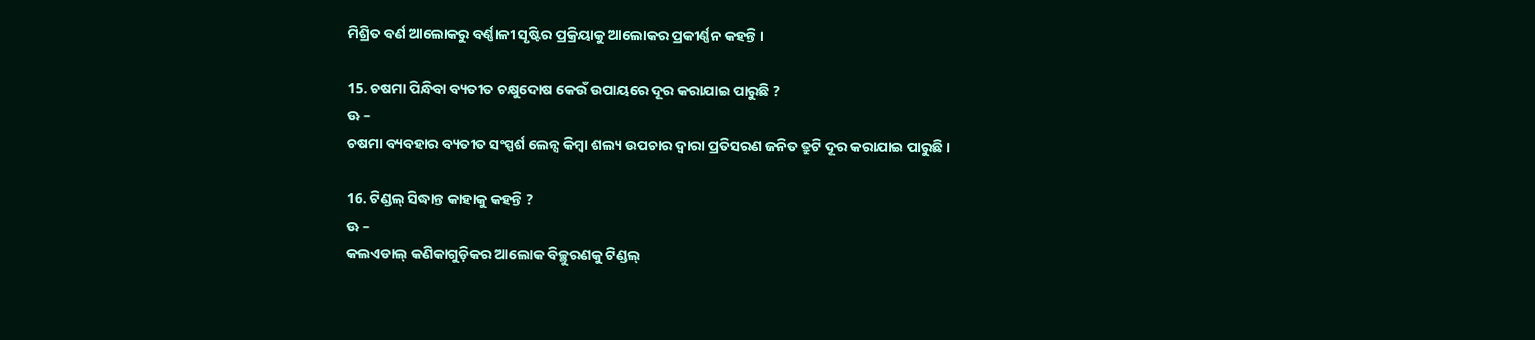ମିଶ୍ରିତ ବର୍ଣ ଆଲୋକରୁ ବର୍ଣ୍ଣାଳୀ ସୃଷ୍ଟିର ପ୍ରକ୍ରିୟାକୁ ଆଲୋକର ପ୍ରକୀର୍ଣ୍ଣନ କହନ୍ତି ।

15. ଚଷମା ପିନ୍ଧିବା ବ୍ୟତୀତ ଚକ୍ଷୁଦୋଷ କେଉଁ ଉପାୟରେ ଦୂର କରାଯାଇ ପାରୁଛି ?
ଊ –
ଚଷମା ବ୍ୟବହାର ବ୍ୟତୀତ ସଂସ୍ପର୍ଶ ଲେନ୍ସ କିମ୍ବା ଶଲ୍ୟ ଉପଚାର ଦ୍ଵାରା ପ୍ରତିସରଣ ଜନିତ ତ୍ରୁଟି ଦୂର କରାଯାଇ ପାରୁଛି ।

16. ଟିଣ୍ଡଲ୍ ସିଦ୍ଧାନ୍ତ କାହାକୁ କହନ୍ତି ?
ଊ –
କଲଏଡାଲ୍ କଣିକାଗୁଡ଼ିକର ଆଲୋକ ବିଚ୍ଛୁରଣକୁ ଟିଣ୍ଡଲ୍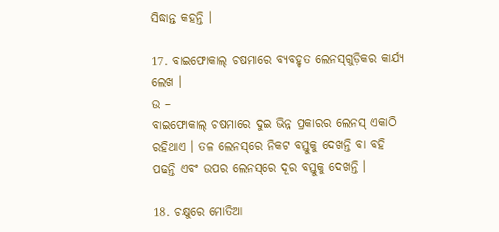ସିଦ୍ଧାନ୍ତ କହନ୍ତି ।

17. ବାଇଫୋକାଲ୍ ଚଷମାରେ ବ୍ୟବହୃତ ଲେନସ୍‌ଗୁଡ଼ିକର କାର୍ଯ୍ୟ ଲେଖ ।
ଉ –
ବାଇଫୋକାଲ୍ ଚଷମାରେ ଦୁଇ ଭିନ୍ନ ପ୍ରକାରର ଲେନସ୍ ଏକାଠି ରହିଥାଏ । ତଳ ଲେନସ୍‌ରେ ନିକଟ ବସ୍ତୁକୁ ଦେଖନ୍ତି ବା ବହି ପଢନ୍ତି ଏବଂ ଉପର ଲେନସ୍‌ରେ ଦୂର ବସ୍ତୁକୁ ଦେଖନ୍ତି ।

18. ଚକ୍ଷୁରେ ମୋତିଆ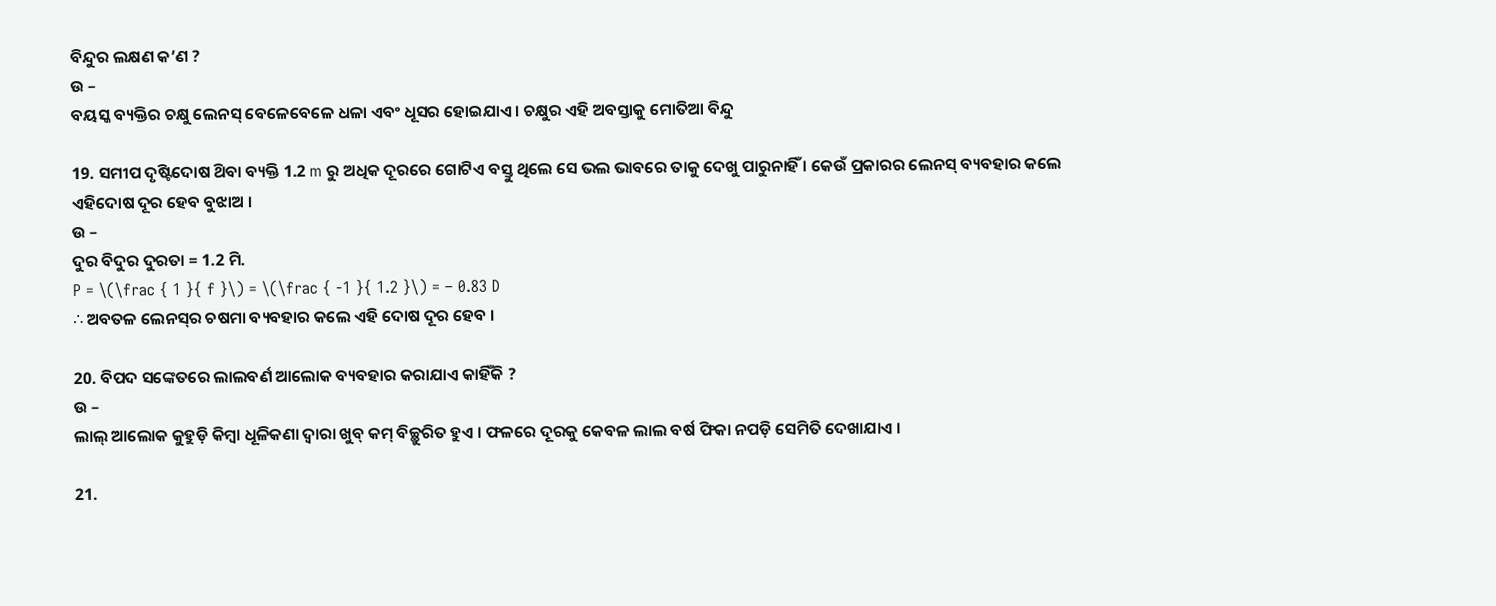ବିନ୍ଦୁର ଲକ୍ଷଣ କ’ଣ ?
ଉ –
ବୟସ୍କ ବ୍ୟକ୍ତିର ଚକ୍ଷୁ ଲେନସ୍ ବେଳେବେଳେ ଧଳା ଏବଂ ଧୂସର ହୋଇଯାଏ । ଚକ୍ଷୁର ଏହି ଅବସ୍ତାକୁ ମୋତିଆ ବିନ୍ଦୁ

19. ସମୀପ ଦୃଷ୍ଟିଦୋଷ ଥ‌ିବା ବ୍ୟକ୍ତି 1.2 m ରୁ ଅଧିକ ଦୂରରେ ଗୋଟିଏ ବସ୍ତୁ ଥିଲେ ସେ ଭଲ ଭାବରେ ତାକୁ ଦେଖୁ ପାରୁନାହିଁ । କେଉଁ ପ୍ରକାରର ଲେନସ୍ ବ୍ୟବହାର କଲେ ଏହିଦୋଷ ଦୂର ହେବ ବୁଝାଅ ।
ଉ –
ଦୁର ବିଦୁର ଦୁରତା = 1.2 ମି.
P = \(\frac { 1 }{ f }\) = \(\frac { -1 }{ 1.2 }\) = – 0.83 D
∴ ଅବତଳ ଲେନସ୍‌ର ଚଷମା ବ୍ୟବହାର କଲେ ଏହି ଦୋଷ ଦୂର ହେବ ।

20. ବିପଦ ସଙ୍କେତରେ ଲାଲବର୍ଣ ଆଲୋକ ବ୍ୟବହାର କରାଯାଏ କାହିଁକି ?
ଉ –
ଲାଲ୍ ଆଲୋକ କୁହୁଡ଼ି କିମ୍ବା ଧୂଳିକଣା ଦ୍ବାରା ଖୁବ୍ କମ୍ ବିଚ୍ଛୁରିତ ହୁଏ । ଫଳରେ ଦୂରକୁ କେବଳ ଲାଲ ବର୍ଷ ଫିକା ନପଡ଼ି ସେମିତି ଦେଖାଯାଏ ।

21.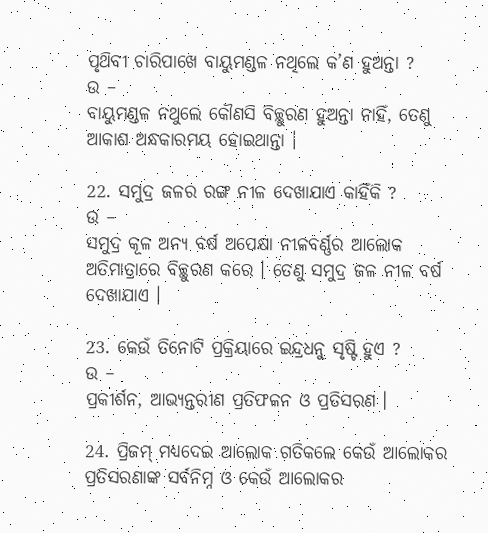ପୃଥ‌ିବୀ ଚାରିପାଖେ ବାୟୁମଣ୍ଡଳ ନଥିଲେ କ’ଣ ହୁଅନ୍ତା ?
ଉ –
ବାୟୁମଣ୍ଡଳ ନଥୁଲେ କୌଣସି ବିଚ୍ଛୁରଣ ହୁଅନ୍ତା ନାହିଁ, ତେଣୁ ଆକାଶ ଅନ୍ଧକାରମୟ ହୋଇଥାନ୍ତା ।

22. ସମୁଦ୍ର ଜଳର ରଙ୍ଗ ନୀଳ ଦେଖାଯାଏ କାହିଁକି ?
ଉ –
ସମୁଦ୍ର କୂଳ ଅନ୍ୟ ବର୍ଷ ଅପେକ୍ଷା ନୀଳବର୍ଣ୍ଣର ଆଲୋକ ଅତିମାତ୍ରାରେ ବିଚ୍ଛୁରଣ କରେ । ତେଣୁ ସମୁଦ୍ର ଜଳ ନୀଳ ବର୍ଷ ଦେଖାଯାଏ ।

23. କେଉଁ ତିନୋଟି ପ୍ରକ୍ରିୟାରେ ଇନ୍ଦ୍ରଧନୁ ସୃଷ୍ଟି ହୁଏ ?
ଉ –
ପ୍ରକୀର୍ଶନ, ଆଭ୍ୟନ୍ତରୀଣ ପ୍ରତିଫଳନ ଓ ପ୍ରତିସରଣ ।

24. ପ୍ରିଜମ୍ ମଧ୍ୟଦେଇ ଆଲୋକ ଗତିକଲେ କେଉଁ ଆଲୋକର ପ୍ରତିସରଣାଙ୍କ ସର୍ବନିମ୍ନ ଓ କେଉଁ ଆଲୋକର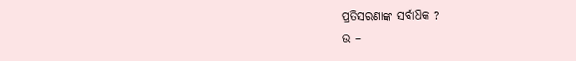ପ୍ରତିସରଣାଙ୍କ ସର୍ବାଧ‌ିକ ?
ଉ –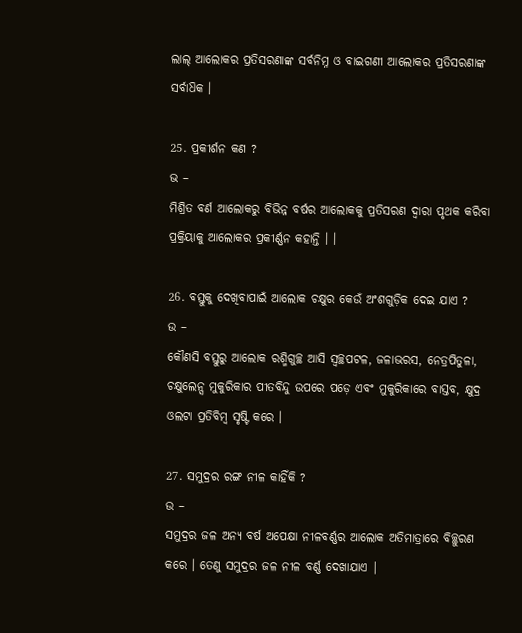ଲାଲ୍ ଆଲୋକର ପ୍ରତିସରଣାଙ୍କ ସର୍ବନିମ୍ନ ଓ ବାଇଗଣୀ ଆଲୋକର ପ୍ରତିସରଣାଙ୍କ ସର୍ବାଧ‌ିକ ।

25. ପ୍ରକୀର୍ଶନ କଣ ?
ଭ –
ମିଶ୍ରିତ ବର୍ଣ ଆଲୋକରୁ ବିଭିନ୍ନ ବର୍ଷର ଆଲୋକକୁ ପ୍ରତିସରଣ ଦ୍ଵାରା ପୃଥକ କରିବା ପ୍ରକ୍ରିୟାକୁ ଆଲୋକର ପ୍ରକୀର୍ଣ୍ଣନ କହାନ୍ତି । ।

26. ବସ୍ତୁକୁ ଦେଖିବାପାଇଁ ଆଲୋକ ଚକ୍ଷୁର କେଉଁ ଅଂଶଗୁଡ଼ିକ ଦେଇ ଯାଏ ?
ଉ –
କୌଣସି ବସ୍ତୁରୁ ଆଲୋକ ରଶ୍ମିଗୁଚ୍ଛ ଆସି ସ୍ୱଚ୍ଛପଟଳ, ଜଳାଭରସ, ନେତ୍ରପିତୁଳା, ଚକ୍ଷୁଲେନ୍ସ ମୁକୁରିକାର ପୀତବିନ୍ଦୁ ଉପରେ ପଡ଼େ ଏବଂ ମୁକୁରିକାରେ ବାସ୍ତବ, କ୍ଷୁଦ୍ର ଓଲଟା ପ୍ରତିବିମ୍ବ ସୃଷ୍ଟି କରେ ।

27. ସମୁଦ୍ରର ରଙ୍ଗ ନୀଳ କାହିଁକି ?
ଉ –
ସମୁଦ୍ରର ଜଳ ଅନ୍ୟ ବର୍ଷ ଅପେକ୍ଷା ନୀଳବର୍ଣ୍ଣର ଆଲୋକ ଅତିମାତ୍ରାରେ ବିଚ୍ଛୁରଣ କରେ । ତେଣୁ ସମୁଦ୍ରର ଜଳ ନୀଳ ବର୍ଣ୍ଣ ଦେଖାଯାଏ |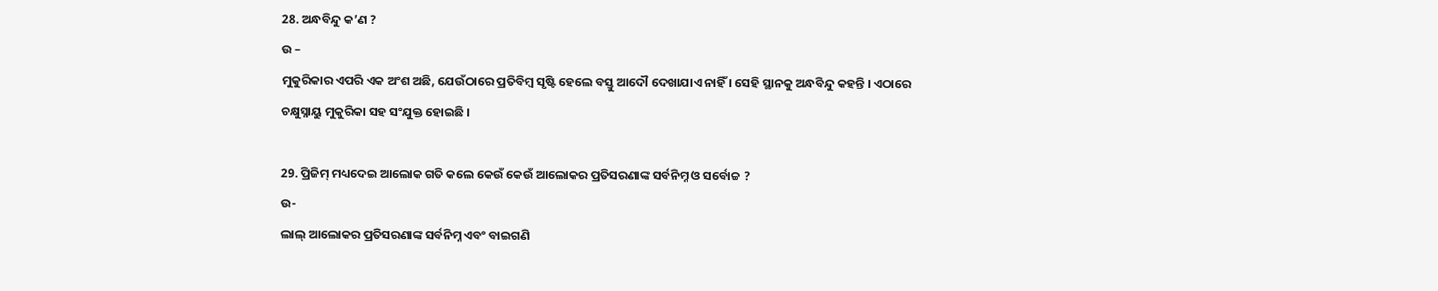28. ଅନ୍ଧବିନ୍ଦୁ କ’ଣ ?
ଉ –
ମୁକୁରିକାର ଏପରି ଏକ ଅଂଶ ଅଛି, ଯେଉଁଠାରେ ପ୍ରତିବିମ୍ବ ସୃଷ୍ଟି ହେଲେ ବସ୍ତୁ ଆଦୌ ଦେଖାଯାଏ ନାହିଁ । ସେହି ସ୍ଥାନକୁ ଅନ୍ଧବିନ୍ଦୁ କହନ୍ତି । ଏଠାରେ ଚକ୍ଷୁସ୍ନାୟୁ ମୁକୁରିକା ସହ ସଂଯୁକ୍ତ ହୋଇଛି ।

29. ପ୍ରିଜିମ୍ ମଧ୍ୟଦେଇ ଆଲୋକ ଗତି କଲେ କେଉଁ କେଉଁ ଆଲୋକର ପ୍ରତିସରଣାଙ୍କ ସର୍ବନିମ୍ନ ଓ ସର୍ବୋଚ୍ଚ ?
ଉ-
ଲାଲ୍ ଆଲୋକର ପ୍ରତିସରଣାଙ୍କ ସର୍ବନିମ୍ନ ଏବଂ ବାଇଗଣି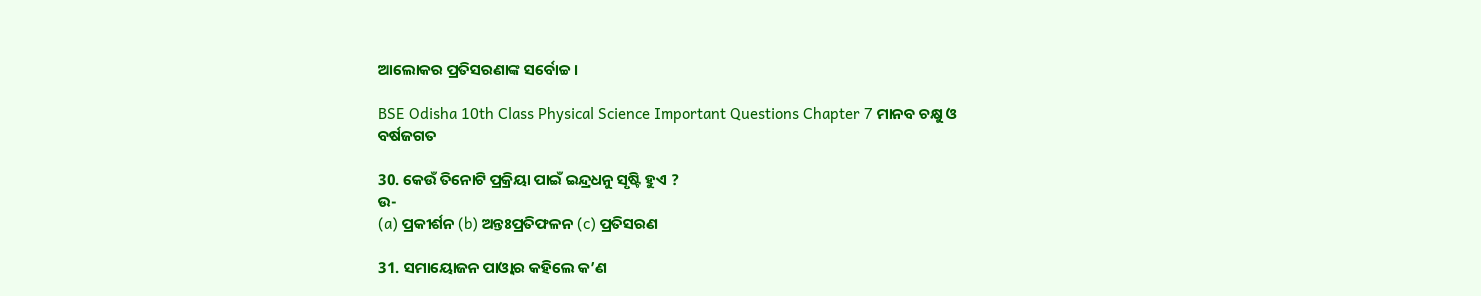ଆଲୋକର ପ୍ରତିସରଣାଙ୍କ ସର୍ବୋଚ୍ଚ ।

BSE Odisha 10th Class Physical Science Important Questions Chapter 7 ମାନବ ଚକ୍ଷୁ ଓ ବର୍ଷଜଗତ

30. କେଉଁ ତିନୋଟି ପ୍ରକ୍ରିୟା ପାଇଁ ଇନ୍ଦ୍ରଧନୁ ସୃଷ୍ଟି ହୁଏ ?
ଉ-
(a) ପ୍ରକୀର୍ଶନ (b) ଅନ୍ତଃପ୍ରତିଫଳନ (c) ପ୍ରତିସରଣ

31. ସମାୟୋଜନ ପାଓ୍ବାର କହିଲେ କ’ଣ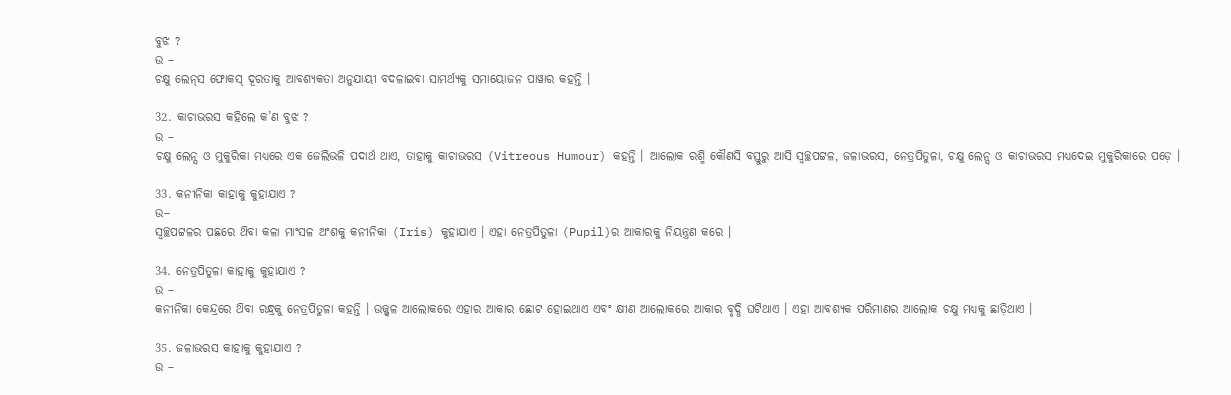ବୁଝ ?
ଉ –
ଚକ୍ଷୁ ଲେନ୍‌ସ ଫୋକସ୍ ଦୂରତାକୁ ଆବଶ୍ୟକତା ଅନୁଯାୟୀ ବଦଳାଇବା ସାମର୍ଥ୍ୟକୁ ସମାୟୋଜନ ପାୱାର କହନ୍ତି ।

32. କାଚାଭରସ କହିଲେ କ’ଣ ବୁଝ ?
ଉ –
ଚକ୍ଷୁ ଲେନ୍ସ ଓ ମୁକୁରିକା ମଧ୍ୟରେ ଏକ ଜେଲିଭଳି ପଦାର୍ଥ ଥାଏ, ତାହାକୁ କାଚାଭରସ (Vitreous Humour) କହନ୍ତି । ଆଲୋକ ରଶ୍ମି କୌଣସି ବସ୍ତୁରୁ ଆସି ସ୍ୱଚ୍ଛପଟ୍ଟଳ, ଜଳାଭରସ, ନେତ୍ରପିତୁଳା, ଚକ୍ଷୁ ଲେନ୍ସ ଓ କାଚାଭରସ ମଧ୍ୟଦେଇ ମୁକୁରିକାରେ ପଡ଼େ ।

33. କନୀନିକା କାହାକୁ କୁହାଯାଏ ?
ଉ–
ସ୍ୱଚ୍ଛପଟ୍ଟଳର ପଛରେ ଥ‌ିବା କଳା ମାଂସଳ ଅଂଶକୁ କନୀନିକା (Iris) କୁହାଯାଏ । ଏହା ନେତ୍ରପିତୁଳା (Pupil)ର ଆକାରକୁ ନିୟନ୍ତ୍ରଣ କରେ ।

34. ନେତ୍ରପିତୁଳା କାହାକୁ କୁହାଯାଏ ?
ଉ –
କନୀନିକା କେନ୍ଦ୍ରରେ ଥ‌ିବା ରନ୍ଧ୍ରକୁ ନେତ୍ରପିତୁଳା କହନ୍ତି । ଉଜ୍ଜ୍ବଳ ଆଲୋକରେ ଏହାର ଆକାର ଛୋଟ ହୋଇଥାଏ ଏବଂ କ୍ଷୀଣ ଆଲୋକରେ ଆକାର ବୃଦ୍ଧି ଘଟିଥାଏ । ଏହା ଆବଶ୍ୟକ ପରିମାଣର ଆଲୋକ ଚକ୍ଷୁ ମଧ୍ୟକୁ ଛାଡ଼ିଥାଏ ।

35. ଜଳାଭରସ କାହାକୁ କୁହାଯାଏ ?
ଉ –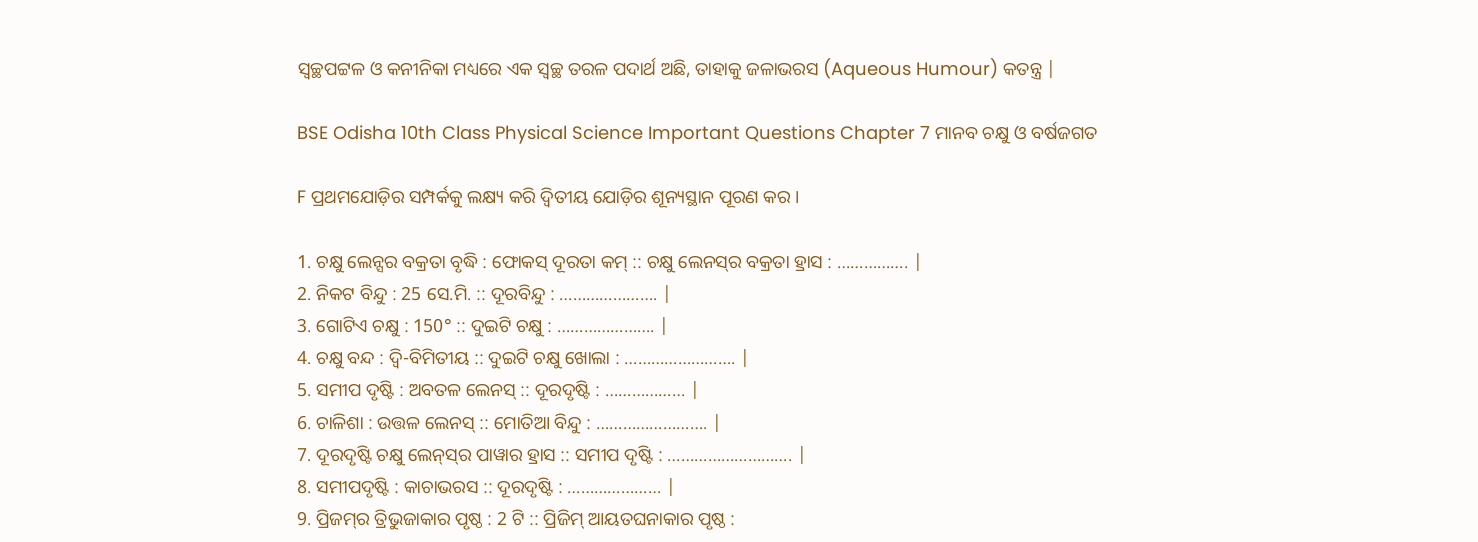ସ୍ୱଚ୍ଛପଟ୍ଟଳ ଓ କନୀନିକା ମଧ୍ୟରେ ଏକ ସ୍ଵଚ୍ଛ ତରଳ ପଦାର୍ଥ ଅଛି, ତାହାକୁ ଜଳାଭରସ (Aqueous Humour) କତନ୍ତ୍ର |

BSE Odisha 10th Class Physical Science Important Questions Chapter 7 ମାନବ ଚକ୍ଷୁ ଓ ବର୍ଷଜଗତ

F ପ୍ରଥମଯୋଡ଼ିର ସମ୍ପର୍କକୁ ଲକ୍ଷ୍ୟ କରି ଦ୍ୱିତୀୟ ଯୋଡ଼ିର ଶୂନ୍ୟସ୍ଥାନ ପୂରଣ କର ।

1. ଚକ୍ଷୁ ଲେନ୍ସର ବକ୍ରତା ବୃଦ୍ଧି : ଫୋକସ୍ ଦୂରତା କମ୍ :: ଚକ୍ଷୁ ଲେନସ୍‌ର ବକ୍ରତା ହ୍ରାସ : ……………. |
2. ନିକଟ ବିନ୍ଦୁ : 25 ସେ.ମି. :: ଦୂରବିନ୍ଦୁ : …………………. |
3. ଗୋଟିଏ ଚକ୍ଷୁ : 150° :: ଦୁଇଟି ଚକ୍ଷୁ : …………………. |
4. ଚକ୍ଷୁ ବନ୍ଦ : ଦ୍ୱି-ବିମିତୀୟ :: ଦୁଇଟି ଚକ୍ଷୁ ଖୋଲା : ……………………. |
5. ସମୀପ ଦୃଷ୍ଟି : ଅବତଳ ଲେନସ୍‌ :: ଦୂରଦୃଷ୍ଟି : ……………… |
6. ଚାଳିଶା : ଉତ୍ତଳ ଲେନସ୍ :: ମୋତିଆ ବିନ୍ଦୁ : ……………………. |
7. ଦୂରଦୃଷ୍ଟି ଚକ୍ଷୁ ଲେନ୍‌ସ୍‌ର ପାୱାର ହ୍ରାସ :: ସମୀପ ଦୃଷ୍ଟି : ………………………. |
8. ସମୀପଦୃଷ୍ଟି : କାଚାଭରସ :: ଦୂରଦୃଷ୍ଟି : ………………… |
9. ପ୍ରିଜମ୍‌ର ତ୍ରିଭୁଜାକାର ପୃଷ୍ଠ : 2 ଟି :: ପ୍ରିଜିମ୍‌ ଆୟତଘନାକାର ପୃଷ୍ଠ :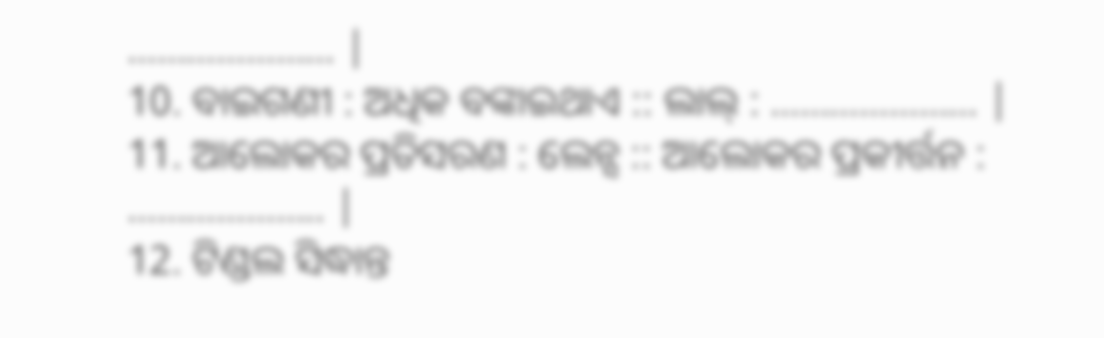………………… |
10. ବାଇଗଣୀ : ଅଧିକ ବଙ୍କାଇଥାଏ :: ଲାଲ୍ : ………………… |
11. ଆଲୋକର ପ୍ରତିସରଣ : ଲେନ୍ସ :: ଆଲୋକର ପ୍ରକୀର୍ତ୍ତନ : ……………….. |
12. ଟିଣ୍ଡଲ ସିଦ୍ଧାନ୍ତ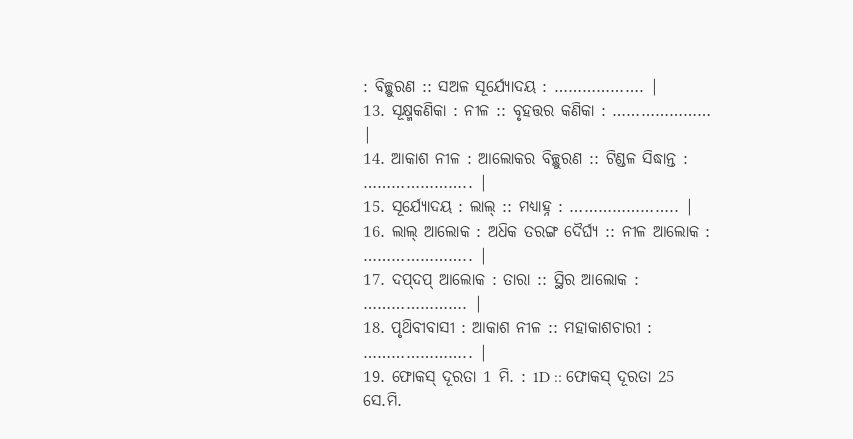: ବିଚ୍ଛୁରଣ :: ସଅଳ ସୂର୍ଯ୍ୟୋଦୟ : ………………. |
13. ସୂକ୍ଷ୍ମକଣିକା : ନୀଳ :: ବୃହତ୍ତର କଣିକା : ………………… |
14. ଆକାଶ ନୀଳ : ଆଲୋକର ବିଚ୍ଛୁରଣ :: ଟିଣ୍ଡଳ ସିଦ୍ଧାନ୍ତ : ………………….. |
15. ସୂର୍ଯ୍ୟୋଦୟ : ଲାଲ୍ :: ମଧ୍ୟାହ୍ନ : ………………….. |
16. ଲାଲ୍ ଆଲୋକ : ଅଧ‌ିକ ତରଙ୍ଗ ଦୈର୍ଘ୍ୟ :: ନୀଳ ଆଲୋକ : ………………….. |
17. ଦପ୍‌ଦପ୍ ଆଲୋକ : ତାରା :: ସ୍ଥିର ଆଲୋକ : …………………. |
18. ପୃଥ‌ିବୀବାସୀ : ଆକାଶ ନୀଳ :: ମହାକାଶଚାରୀ : ………………….. |
19. ଫୋକସ୍ ଦୂରତା 1 ମି. : 1D :: ଫୋକସ୍ ଦୂରତା 25 ସେ.ମି.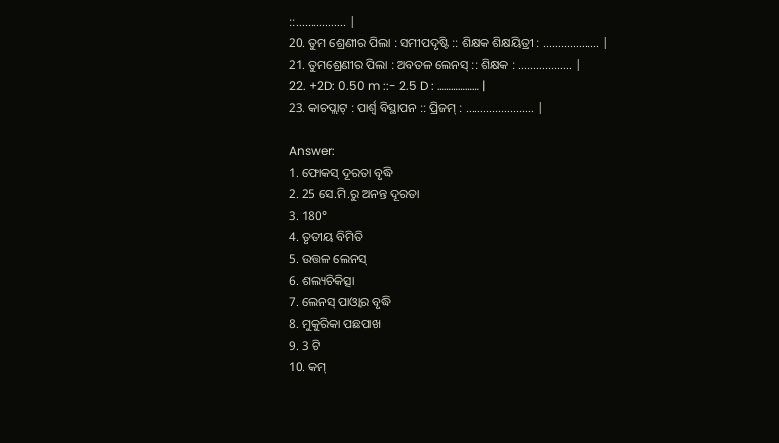::…………….. |
20. ତୁମ ଶ୍ରେଣୀର ପିଲା : ସମୀପଦୃଷ୍ଟି :: ଶିକ୍ଷକ ଶିକ୍ଷୟିତ୍ରୀ : ………………. |
21. ତୁମଶ୍ରେଣୀର ପିଲା : ଅବତଳ ଲେନସ୍‌ :: ଶିକ୍ଷକ : ……………… |
22. +2D: 0.50 m ::- 2.5 D : ……………… |
23. କାଚପ୍ଲାଟ୍ : ପାର୍ଶ୍ଵ ବିସ୍ଥାପନ :: ପ୍ରିଜମ୍ : ………………….. |

Answer:
1. ଫୋକସ୍ ଦୂରତା ବୃଦ୍ଧି
2. 25 ସେ.ମି.ରୁ ଅନନ୍ତ ଦୂରତା
3. 180°
4. ତୃତୀୟ ବିମିତି
5. ଉତ୍ତଳ ଲେନସ୍
6. ଶଲ୍ୟଚିକିତ୍ସା
7. ଲେନସ୍‌ ପାଓ୍ବାର ବୃଦ୍ଧି
8. ମୁକୁରିକା ପଛପାଖ
9. 3 ଟି
10. କମ୍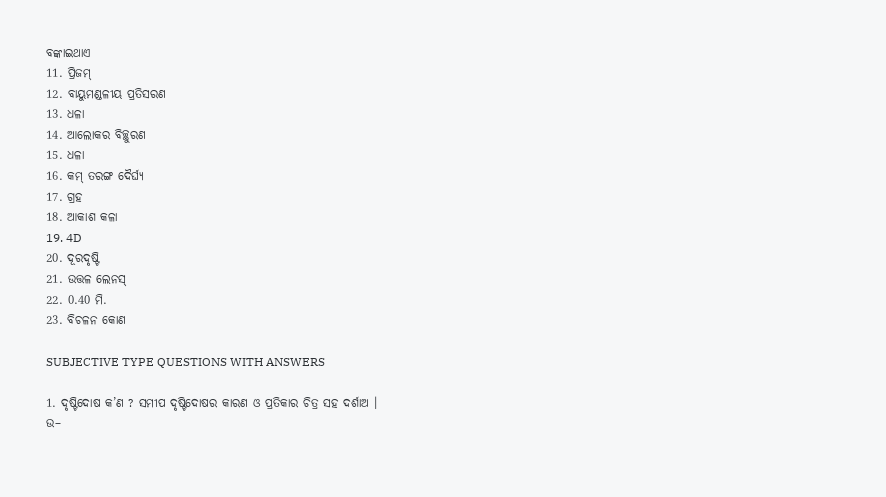ବଙ୍କାଇଥାଏ
11. ପ୍ରିଜମ୍
12. ବାୟୁମଣ୍ଡଳୀୟ ପ୍ରତିସରଣ
13. ଧଳା
14. ଆଲୋକର ବିଚ୍ଛୁରଣ
15. ଧଳା
16. କମ୍ ତରଙ୍ଗ ଦୈର୍ଘ୍ୟ
17. ଗ୍ରହ
18. ଆକାଶ କଳା
19. 4D
20. ଦୂରଦୃଷ୍ଟି
21. ଉତ୍ତଳ ଲେନସ୍
22. 0.40 ମି.
23. ବିଚଳନ କୋଣ

SUBJECTIVE TYPE QUESTIONS WITH ANSWERS

1. ଦୃଷ୍ଟିଦୋଷ କ’ଣ ? ସମୀପ ଦୃଷ୍ଟିଦୋଷର କାରଣ ଓ ପ୍ରତିକାର ଚିତ୍ର ସହ ଦର୍ଶାଅ ।
ଉ–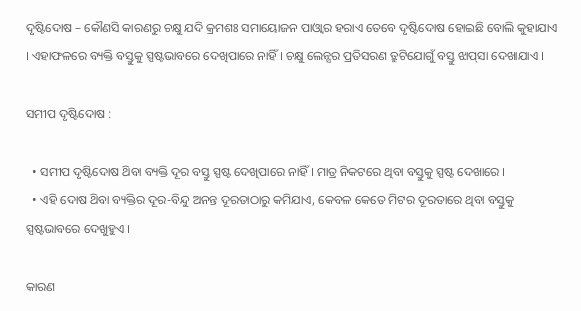ଦୃଷ୍ଟିଦୋଷ – କୌଣସି କାରଣରୁ ଚକ୍ଷୁ ଯଦି କ୍ରମଶଃ ସମାୟୋଜନ ପାଓ୍ବାର ହରାଏ ତେବେ ଦୃଷ୍ଟିଦୋଷ ହୋଇଛି ବୋଲି କୁହାଯାଏ । ଏହାଫଳରେ ବ୍ୟକ୍ତି ବସ୍ତୁକୁ ସ୍ପଷ୍ଟଭାବରେ ଦେଖିପାରେ ନାହିଁ । ଚକ୍ଷୁ ଲେନ୍ସର ପ୍ରତିସରଣ ତ୍ରୁଟିଯୋଗୁଁ ବସ୍ତୁ ଝାପ୍‌ସା ଦେଖାଯାଏ ।

ସମୀପ ଦୃଷ୍ଟିଦୋଷ :

  • ସମୀପ ଦୃଷ୍ଟିଦୋଷ ଥ‌ିବା ବ୍ୟକ୍ତି ଦୂର ବସ୍ତୁ ସ୍ପଷ୍ଟ ଦେଖିପାରେ ନାହିଁ । ମାତ୍ର ନିକଟରେ ଥିବା ବସ୍ତୁକୁ ସ୍ପଷ୍ଟ ଦେଖାରେ ।
  • ଏହି ଦୋଷ ଥ‌ିବା ବ୍ୟକ୍ତିର ଦୂର-ବିନ୍ଦୁ ଅନନ୍ତ ଦୂରତାଠାରୁ କମିଯାଏ, କେବଳ କେତେ ମିଟର ଦୂରତାରେ ଥିବା ବସ୍ତୁକୁ ସ୍ପଷ୍ଟଭାବରେ ଦେଖୁହୁଏ ।

କାରଣ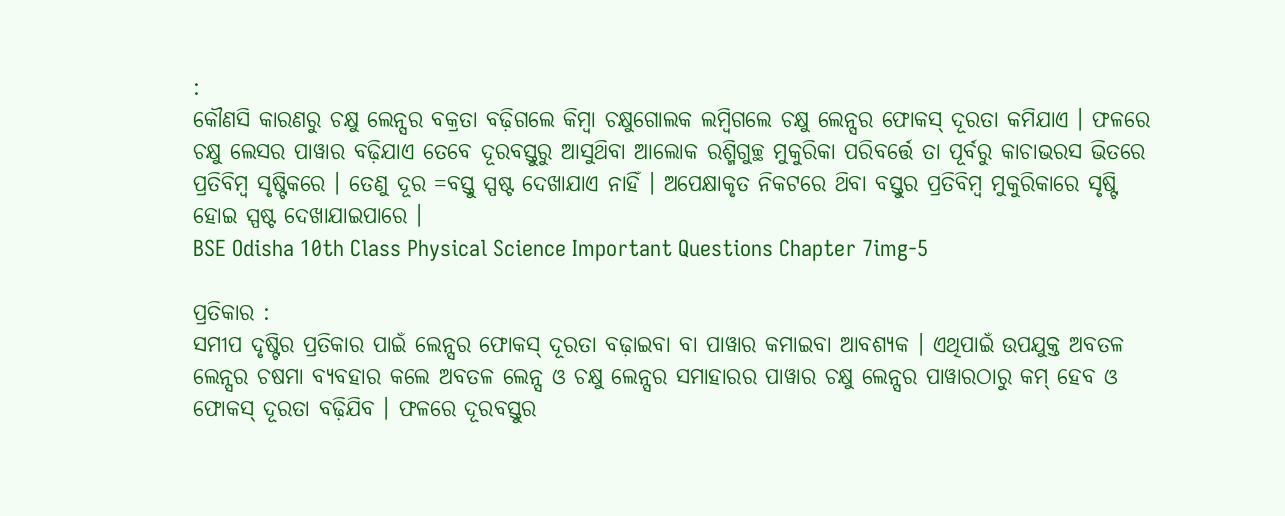:
କୌଣସି କାରଣରୁ ଚକ୍ଷୁ ଲେନ୍ସର ବକ୍ରତା ବଢ଼ିଗଲେ କିମ୍ବା ଚକ୍ଷୁଗୋଲକ ଲମ୍ବିଗଲେ ଚକ୍ଷୁ ଲେନ୍ସର ଫୋକସ୍ ଦୂରତା କମିଯାଏ । ଫଳରେ ଚକ୍ଷୁ ଲେସର ପାୱାର ବଢ଼ିଯାଏ ତେବେ ଦୂରବସ୍ତୁରୁ ଆସୁଥ‌ିବା ଆଲୋକ ରଶ୍ମିଗୁଚ୍ଛ ମୁକୁରିକା ପରିବର୍ତ୍ତେ ତା ପୂର୍ବରୁ କାଚାଭରସ ଭିତରେ ପ୍ରତିବିମ୍ବ ସୃଷ୍ଟିକରେ । ତେଣୁ ଦୂର =ବସ୍ତୁ ସ୍ପଷ୍ଟ ଦେଖାଯାଏ ନାହିଁ । ଅପେକ୍ଷାକୃତ ନିକଟରେ ଥ‌ିବା ବସ୍ତୁର ପ୍ରତିବିମ୍ବ ମୁକୁରିକାରେ ସୃଷ୍ଟି ହୋଇ ସ୍ପଷ୍ଟ ଦେଖାଯାଇପାରେ ।
BSE Odisha 10th Class Physical Science Important Questions Chapter 7img-5

ପ୍ରତିକାର :
ସମୀପ ଦୃଷ୍ଟିର ପ୍ରତିକାର ପାଇଁ ଲେନ୍ସର ଫୋକସ୍ ଦୂରତା ବଢ଼ାଇବା ବା ପାୱାର କମାଇବା ଆବଶ୍ୟକ । ଏଥିପାଇଁ ଉପଯୁକ୍ତ ଅବତଳ ଲେନ୍ସର ଚଷମା ବ୍ୟବହାର କଲେ ଅବତଳ ଲେନ୍ସ ଓ ଚକ୍ଷୁ ଲେନ୍ସର ସମାହାରର ପାୱାର ଚକ୍ଷୁ ଲେନ୍ସର ପାୱାରଠାରୁ କମ୍ ହେବ ଓ ଫୋକସ୍ ଦୂରତା ବଢ଼ିଯିବ । ଫଳରେ ଦୂରବସ୍ତୁର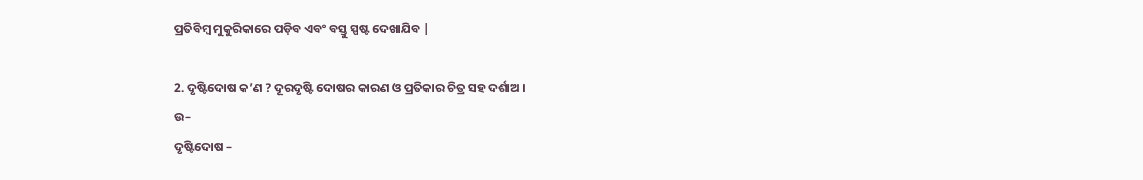ପ୍ରତିବିମ୍ବ ମୁକୁରିକାରେ ପଡ଼ିବ ଏବଂ ବସ୍ତୁ ସ୍ପଷ୍ଟ ଦେଖାଯିବ |

2. ଦୃଷ୍ଟିଦୋଷ କ’ଣ ? ଦୂରଦୃଷ୍ଟି ଦୋଷର କାରଣ ଓ ପ୍ରତିକାର ଚିତ୍ର ସହ ଦର୍ଶାଅ ।
ଉ–
ଦୃଷ୍ଟିଦୋଷ –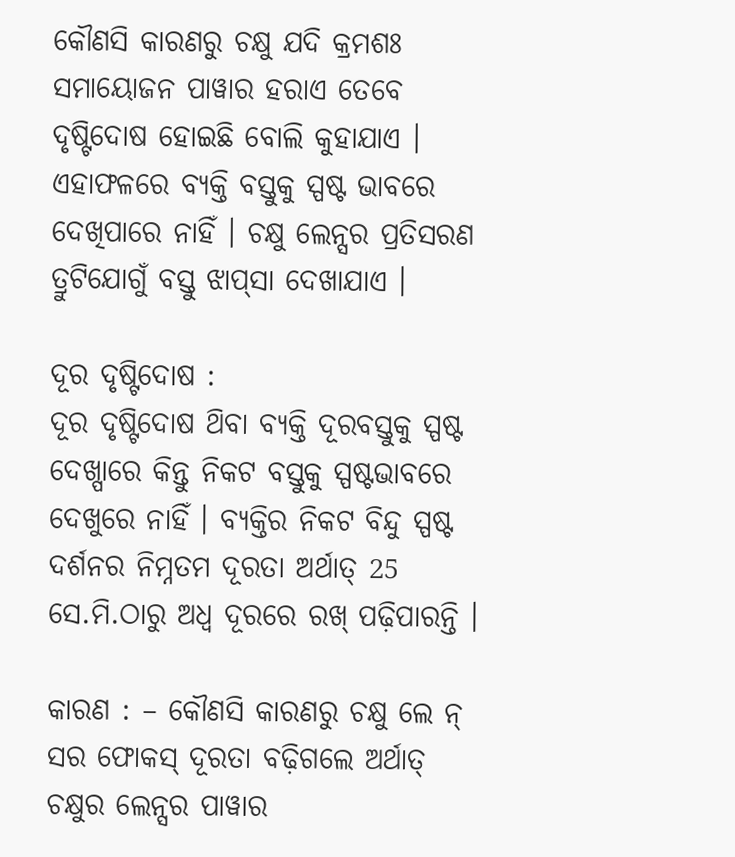କୌଣସି କାରଣରୁ ଚକ୍ଷୁ ଯଦି କ୍ରମଶଃ ସମାୟୋଜନ ପାୱାର ହରାଏ ତେବେ ଦୃଷ୍ଟିଦୋଷ ହୋଇଛି ବୋଲି କୁହାଯାଏ । ଏହାଫଳରେ ବ୍ୟକ୍ତି ବସ୍ତୁକୁ ସ୍ପଷ୍ଟ ଭାବରେ ଦେଖିପାରେ ନାହିଁ । ଚକ୍ଷୁ ଲେନ୍ସର ପ୍ରତିସରଣ ତ୍ରୁଟିଯୋଗୁଁ ବସ୍ତୁ ଝାପ୍‌ସା ଦେଖାଯାଏ ।

ଦୂର ଦୃଷ୍ଟିଦୋଷ :
ଦୂର ଦୃଷ୍ଟିଦୋଷ ଥ‌ିବା ବ୍ୟକ୍ତି ଦୂରବସ୍ତୁକୁ ସ୍ପଷ୍ଟ ଦେଖ୍ପାରେ କିନ୍ତୁ ନିକଟ ବସ୍ତୁକୁ ସ୍ପଷ୍ଟଭାବରେ ଦେଖୁରେ ନାହିଁ । ବ୍ୟକ୍ତିର ନିକଟ ବିନ୍ଦୁ ସ୍ପଷ୍ଟ ଦର୍ଶନର ନିମ୍ନତମ ଦୂରତା ଅର୍ଥାତ୍ 25 ସେ.ମି.ଠାରୁ ଅଧ୍ଵ ଦୂରରେ ରଖ୍ ପଢ଼ିପାରନ୍ତି ।

କାରଣ : – କୌଣସି କାରଣରୁ ଚକ୍ଷୁ ଲେ ନ୍ ସର ଫୋକସ୍ ଦୂରତା ବଢ଼ିଗଲେ ଅର୍ଥାତ୍ ଚକ୍ଷୁର ଲେନ୍ସର ପାୱାର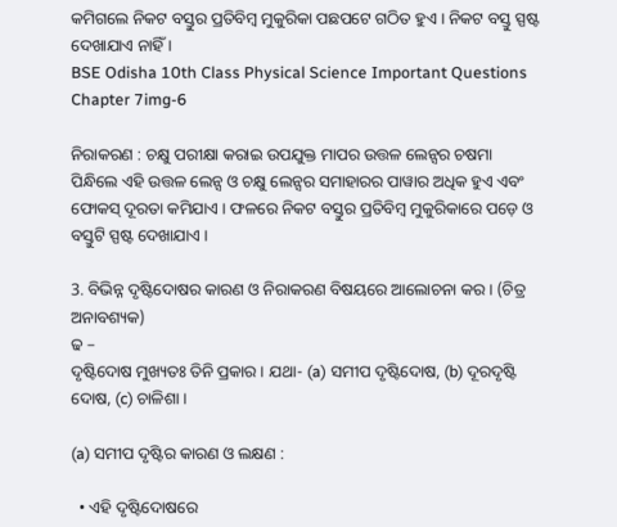କମିଗଲେ ନିକଟ ବସ୍ତୁର ପ୍ରତିବିମ୍ବ ମୁକୁରିକା ପଛପଟେ ଗଠିତ ହୁଏ । ନିକଟ ବସ୍ତୁ ସ୍ପଷ୍ଟ ଦେଖାଯାଏ ନାହିଁ ।
BSE Odisha 10th Class Physical Science Important Questions Chapter 7img-6

ନିରାକରଣ : ଚକ୍ଷୁ ପରୀକ୍ଷା କରାଇ ଉପଯୁକ୍ତ ମାପର ଉତ୍ତଳ ଲେନ୍ସର ଚଷମା ପିନ୍ଧିଲେ ଏହି ଉତ୍ତଳ ଲେନ୍ସ ଓ ଚକ୍ଷୁ ଲେନ୍ସର ସମାହାରର ପାୱାର ଅଧିକ ହୁଏ ଏବଂ ଫୋକସ୍ ଦୂରତା କମିଯାଏ । ଫଳରେ ନିକଟ ବସ୍ତୁର ପ୍ରତିବିମ୍ବ ମୁକୁରିକାରେ ପଡ଼େ ଓ ବସ୍ତୁଟି ସ୍ପଷ୍ଟ ଦେଖାଯାଏ ।

3. ବିଭିନ୍ନ ଦୃଷ୍ଟିଦୋଷର କାରଣ ଓ ନିରାକରଣ ବିଷୟରେ ଆଲୋଚନା କର । (ଚିତ୍ର ଅନାବଶ୍ୟକ)
ଢ –
ଦୃଷ୍ଟିଦୋଷ ମୁଖ୍ୟତଃ ତିନି ପ୍ରକାର । ଯଥା- (a) ସମୀପ ଦୃଷ୍ଟିଦୋଷ, (b) ଦୂରଦୃଷ୍ଟି ଦୋଷ, (c) ଚାଳିଶା ।

(a) ସମୀପ ଦୃଷ୍ଟିର କାରଣ ଓ ଲକ୍ଷଣ :

  • ଏହି ଦୃଷ୍ଟିଦୋଷରେ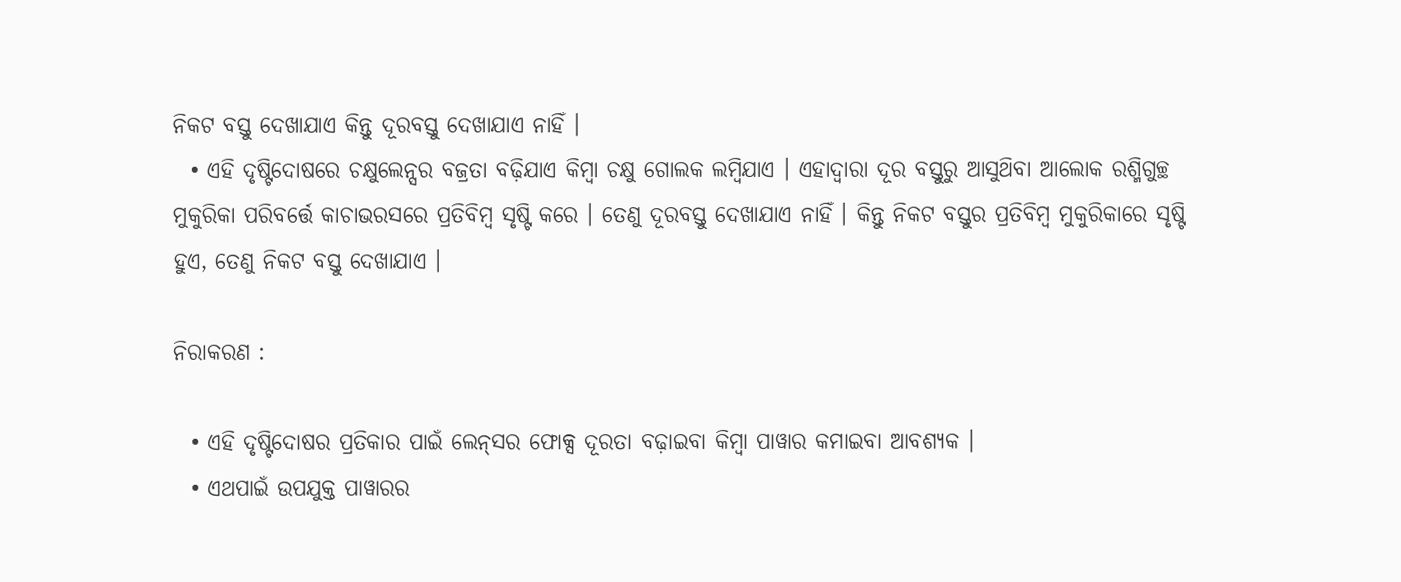ନିକଟ ବସ୍ତୁ ଦେଖାଯାଏ କିନ୍ତୁ ଦୂରବସ୍ତୁ ଦେଖାଯାଏ ନାହିଁ ।
  • ଏହି ଦୃଷ୍ଟିଦୋଷରେ ଚକ୍ଷୁଲେନ୍ସର ବଜ୍ରତା ବଢ଼ିଯାଏ କିମ୍ବା ଚକ୍ଷୁ ଗୋଲକ ଲମ୍ବିଯାଏ । ଏହାଦ୍ଵାରା ଦୂର ବସ୍ତୁରୁ ଆସୁଥ‌ିବା ଆଲୋକ ରଶ୍ମିଗୁଚ୍ଛ ମୁକୁରିକା ପରିବର୍ତ୍ତେ କାଚାଭରସରେ ପ୍ରତିବିମ୍ବ ସୃଷ୍ଟି କରେ । ତେଣୁ ଦୂରବସ୍ତୁ ଦେଖାଯାଏ ନାହିଁ । କିନ୍ତୁ ନିକଟ ବସ୍ତୁର ପ୍ରତିବିମ୍ବ ମୁକୁରିକାରେ ସୃଷ୍ଟି ହୁଏ, ତେଣୁ ନିକଟ ବସ୍ତୁ ଦେଖାଯାଏ ।

ନିରାକରଣ :

  • ଏହି ଦୃଷ୍ଟିଦୋଷର ପ୍ରତିକାର ପାଇଁ ଲେନ୍‌ସର ଫୋକ୍ସ ଦୂରତା ବଢ଼ାଇବା କିମ୍ବା ପାୱାର କମାଇବା ଆବଶ୍ୟକ ।
  • ଏଥପାଇଁ ଉପଯୁକ୍ତ ପାୱାରର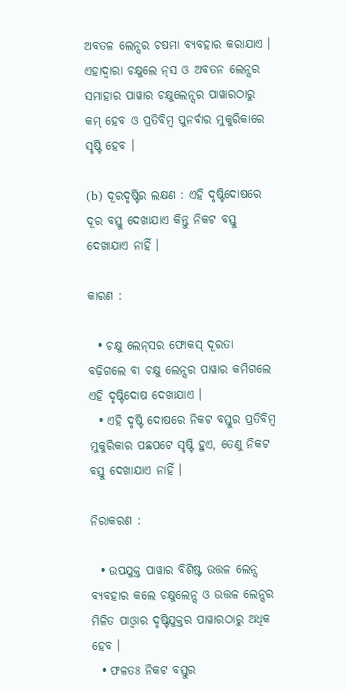ଅବତଳ ଲେନ୍ସର ଚଷମା ବ୍ୟବହାର କରାଯାଏ । ଏହାଦ୍ଵାରା ଚକ୍ଷୁଲେ ନ୍‌ସ ଓ ଅବତନ ଲେନ୍ସର ସମାହାର ପାୱାର ଚକ୍ଷୁଲେନ୍ସର ପାୱାରଠାରୁ କମ୍ ହେବ ଓ ପ୍ରତିବିମ୍ବ ପୁନର୍ବାର ମୁକୁରିକାରେ ସୃଷ୍ଟି ହେବ ।

(b) ଦୂରଦୃଷ୍ଟିର ଲକ୍ଷଣ : ଏହି ଦୃଷ୍ଟିଦୋଷରେ ଦୂର ବସ୍ତୁ ଦେଖାଯାଏ କିନ୍ତୁ ନିକଟ ବସ୍ତୁ ଦେଖାଯାଏ ନାହିଁ ।

କାରଣ :

  • ଚକ୍ଷୁ ଲେନ୍‌ସର ଫୋକସ୍ ଦୂରତା ବଢ଼ିଗଲେ ବା ଚକ୍ଷୁ ଲେନ୍ସର ପାୱାର କମିଗଲେ ଏହି ଦୃଷ୍ଟିଦୋଷ ଦେଖାଯାଏ ।
  • ଏହି ଦୃଷ୍ଟି ଦୋଷରେ ନିକଟ ବସ୍ତୁର ପ୍ରତିବିମ୍ବ ମୁକୁରିକାର ପଛପଟେ ସୃଷ୍ଟି ହୁଏ, ତେଣୁ ନିକଟ ବସ୍ତୁ ଦେଖାଯାଏ ନାହିଁ ।

ନିରାକରଣ :

  • ଉପଯୁକ୍ତ ପାୱାର ବିଶିଷ୍ଟ ଉତ୍ତଳ ଲେନ୍ସ ବ୍ୟବହାର କଲେ ଚକ୍ଷୁଲେନ୍ସ ଓ ଉତ୍ତଳ ଲେନ୍ସର ମିଳିତ ପାଓ୍ବାର ଦୃଷ୍ଟିଯୁକ୍ତର ପାୱାରଠାରୁ ଅଧିକ ହେବ ।
  • ଫଳତଃ ନିକଟ ବସ୍ତୁର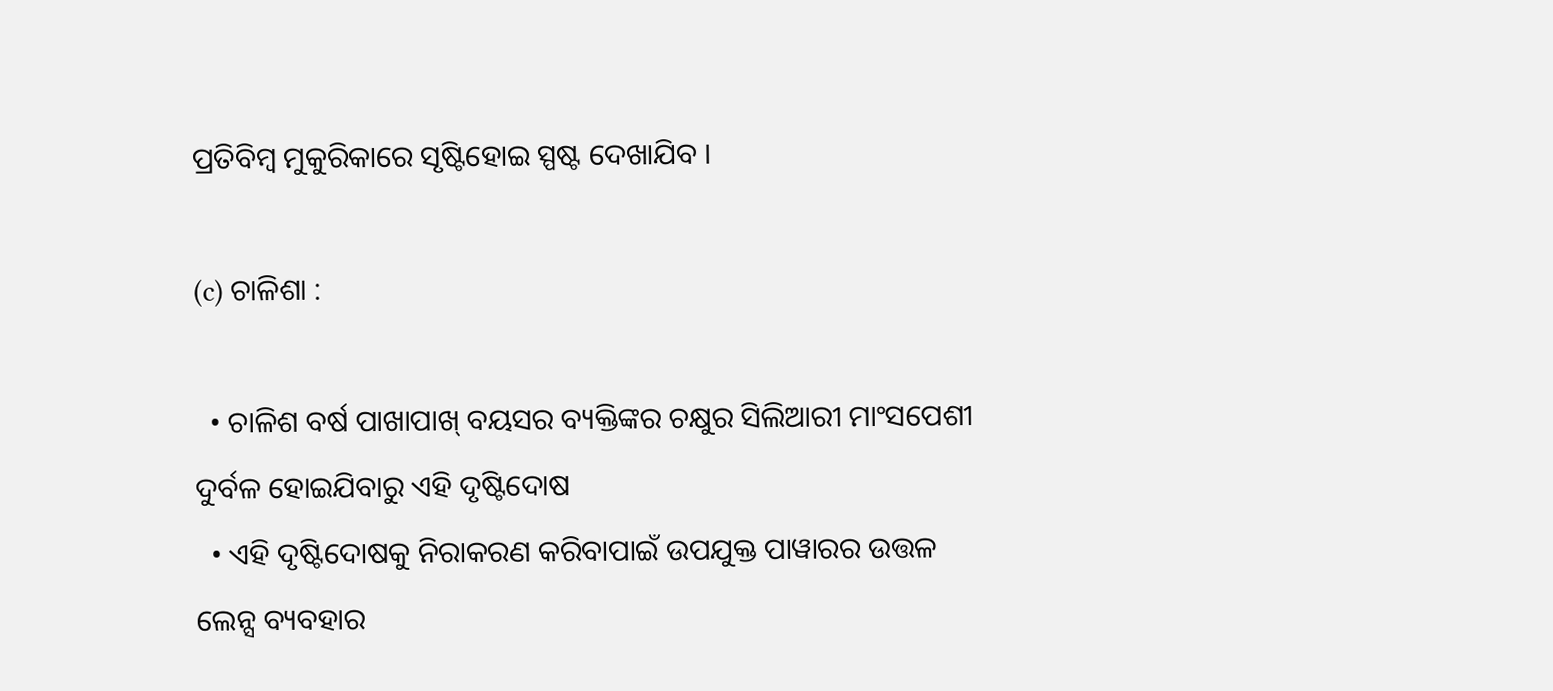ପ୍ରତିବିମ୍ବ ମୁକୁରିକାରେ ସୃଷ୍ଟିହୋଇ ସ୍ପଷ୍ଟ ଦେଖାଯିବ ।

(c) ଚାଳିଶା :

  • ଚାଳିଶ ବର୍ଷ ପାଖାପାଖ୍ ବୟସର ବ୍ୟକ୍ତିଙ୍କର ଚକ୍ଷୁର ସିଲିଆରୀ ମାଂସପେଶୀ ଦୁର୍ବଳ ହୋଇଯିବାରୁ ଏହି ଦୃଷ୍ଟିଦୋଷ
  • ଏହି ଦୃଷ୍ଟିଦୋଷକୁ ନିରାକରଣ କରିବାପାଇଁ ଉପଯୁକ୍ତ ପାୱାରର ଉତ୍ତଳ ଲେନ୍ସ ବ୍ୟବହାର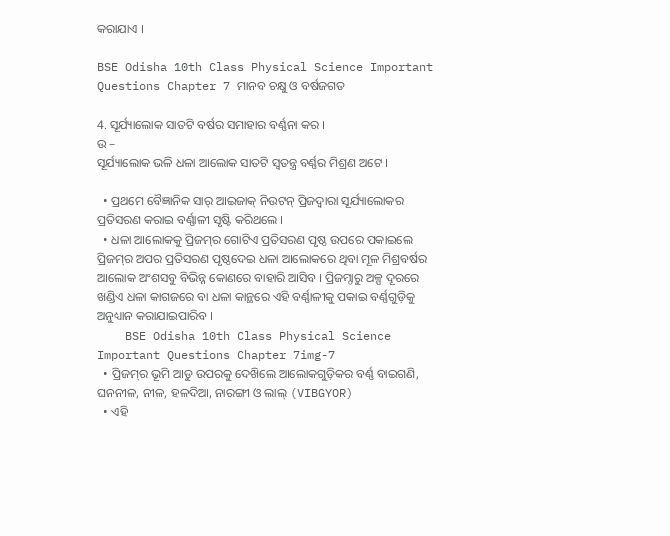କରାଯାଏ ।

BSE Odisha 10th Class Physical Science Important Questions Chapter 7 ମାନବ ଚକ୍ଷୁ ଓ ବର୍ଷଜଗତ

4. ସୂର୍ଯ୍ୟାଲୋକ ସାତଟି ବର୍ଷର ସମାହାର ବର୍ଣ୍ଣନା କର ।
ଉ –
ସୂର୍ଯ୍ୟାଲୋକ ଭଳି ଧଳା ଆଲୋକ ସାତଟି ସ୍ୱତନ୍ତ୍ର ବର୍ଣ୍ଣର ମିଶ୍ରଣ ଅଟେ ।

  • ପ୍ରଥମେ ବୈଜ୍ଞାନିକ ସାର୍ ଆଇଜାକ୍ ନିଉଟନ୍ ପ୍ରିଜଦ୍ୱାରା ସୂର୍ଯ୍ୟାଲୋକର ପ୍ରତିସରଣ କରାଇ ବର୍ଣ୍ଣାଳୀ ସୃଷ୍ଟି କରିଥଲେ ।
  • ଧଳା ଆଲୋକକୁ ପ୍ରିଜମ୍‌ର ଗୋଟିଏ ପ୍ରତିସରଣ ପୃଷ୍ଠ ଉପରେ ପକାଇଲେ ପ୍ରିଜମ୍‌ର ଅପର ପ୍ରତିସରଣ ପୃଷ୍ଠଦେଇ ଧଳା ଆଲୋକରେ ଥିବା ମୂଳ ମିଶ୍ରବର୍ଷର ଆଲୋକ ଅଂଶସବୁ ବିଭିନ୍ନ କୋଣରେ ବାହାରି ଆସିବ । ପ୍ରିଜମ୍ଠାରୁ ଅଳ୍ପ ଦୂରରେ ଖଣ୍ଡିଏ ଧଳା କାଗଜରେ ବା ଧଳା କାନ୍ଥରେ ଏହି ବର୍ଣ୍ଣାଳୀକୁ ପକାଇ ବର୍ଣ୍ଣଗୁଡ଼ିକୁ ଅନୁଧ୍ୟାନ କରାଯାଇପାରିବ ।
    BSE Odisha 10th Class Physical Science Important Questions Chapter 7img-7
  • ପ୍ରିଜମ୍‌ର ଭୂମି ଆଡୁ ଉପରକୁ ଦେଖ‌ିଲେ ଆଲୋକଗୁଡ଼ିକର ବର୍ଣ୍ଣ ବାଇଗଣି, ଘନନୀଳ, ନୀଳ, ହଳଦିଆ, ନାରଙ୍ଗୀ ଓ ଲାଲ୍ (VIBGYOR)
  • ଏହି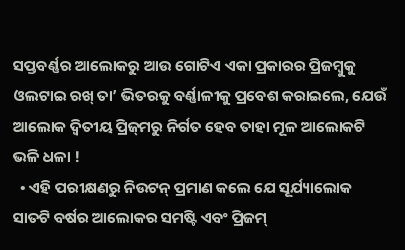ସପ୍ତବର୍ଣ୍ଣର ଆଲୋକରୁ ଆଉ ଗୋଟିଏ ଏକା ପ୍ରକାରର ପ୍ରିଜମ୍ବୁକୁ ଓଲଟାଇ ରଖ୍ ତା’ ଭିତରକୁ ବର୍ଣ୍ଣାଳୀକୁ ପ୍ରବେଶ କରାଇଲେ, ଯେଉଁ ଆଲୋକ ଦ୍ଵିତୀୟ ପ୍ରିଜ୍‌ମରୁ ନିର୍ଗତ ହେବ ତାହା ମୂଳ ଆଲୋକଟି ଭଳି ଧଳା !
  • ଏହି ପରୀକ୍ଷଣରୁ ନିଉଟନ୍ ପ୍ରମାଣ କଲେ ଯେ ସୂର୍ଯ୍ୟାଲୋକ ସାତଟି ବର୍ଷର ଆଲୋକର ସମଷ୍ଟି ଏବଂ ପ୍ରିଜମ୍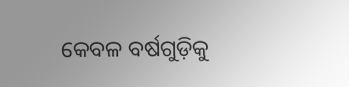କେବଳ ବର୍ଷଗୁଡ଼ିକୁ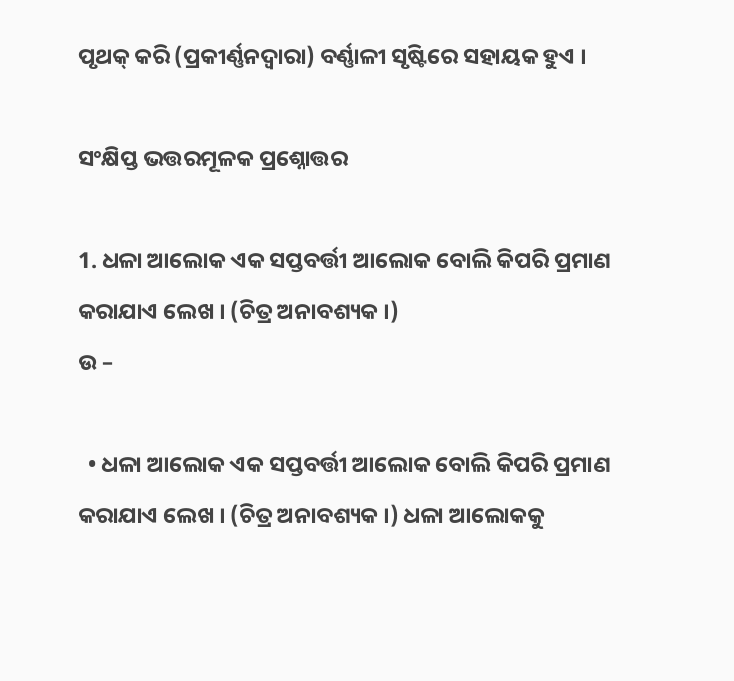ପୃଥକ୍ କରି (ପ୍ରକୀର୍ଣ୍ଣନଦ୍ଵାରା) ବର୍ଣ୍ଣାଳୀ ସୃଷ୍ଟିରେ ସହାୟକ ହୁଏ ।

ସଂକ୍ଷିପ୍ତ ଭତ୍ତରମୂଳକ ପ୍ରଶ୍ନୋତ୍ତର

1. ଧଳା ଆଲୋକ ଏକ ସପ୍ତବର୍ତ୍ତୀ ଆଲୋକ ବୋଲି କିପରି ପ୍ରମାଣ କରାଯାଏ ଲେଖ । (ଚିତ୍ର ଅନାବଶ୍ୟକ ।)
ଉ –

  • ଧଳା ଆଲୋକ ଏକ ସପ୍ତବର୍ତ୍ତୀ ଆଲୋକ ବୋଲି କିପରି ପ୍ରମାଣ କରାଯାଏ ଲେଖ । (ଚିତ୍ର ଅନାବଶ୍ୟକ ।) ଧଳା ଆଲୋକକୁ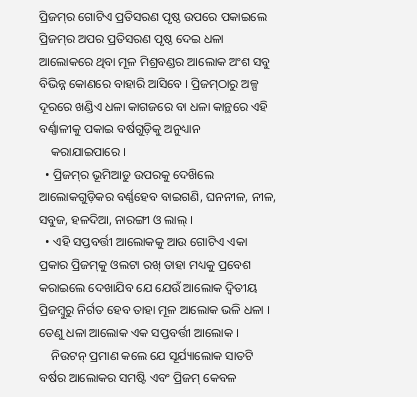ପ୍ରିଜମ୍‌ର ଗୋଟିଏ ପ୍ରତିସରଣ ପୃଷ୍ଠ ଉପରେ ପକାଇଲେ ପ୍ରିଜମ୍‌ର ଅପର ପ୍ରତିସରଣ ପୃଷ୍ଠ ଦେଇ ଧଳା ଆଲୋକରେ ଥିବା ମୂଳ ମିଶ୍ରବଣ୍ଡର ଆଲୋକ ଅଂଶ ସବୁ ବିଭିନ୍ନ କୋଣରେ ବାହାରି ଆସିବେ । ପ୍ରିଜମ୍‌ଠାରୁ ଅଳ୍ପ ଦୂରରେ ଖଣ୍ଡିଏ ଧଳା କାଗଜରେ ବା ଧଳା କାନ୍ଥରେ ଏହି ବର୍ଣ୍ଣାଳୀକୁ ପକାଇ ବର୍ଷଗୁଡ଼ିକୁ ଅନୁଧ୍ୟାନ
    କରାଯାଇପାରେ ।
  • ପ୍ରିଜମ୍‌ର ଭୂମିଆଡୁ ଉପରକୁ ଦେଖ‌ିଲେ ଆଲୋକଗୁଡ଼ିକର ବର୍ଣ୍ଣହେବ ବାଇଗଣି, ଘନନୀଳ, ନୀଳ, ସବୁଜ, ହଳଦିଆ, ନାରଙ୍ଗୀ ଓ ଲାଲ୍ ।
  • ଏହି ସପ୍ତବର୍ତ୍ତୀ ଆଲୋକକୁ ଆଉ ଗୋଟିଏ ଏକା ପ୍ରକାର ପ୍ରିଜମ୍‌କୁ ଓଲଟା ରଖ୍ ତାହା ମଧ୍ୟକୁ ପ୍ରବେଶ କରାଇଲେ ଦେଖାଯିବ ଯେ ଯେଉଁ ଆଲୋକ ଦ୍ଵିତୀୟ ପ୍ରିଜମ୍ବୁରୁ ନିର୍ଗତ ହେବ ତାହା ମୂଳ ଆଲୋକ ଭଳି ଧଳା । ତେଣୁ ଧଳା ଆଲୋକ ଏକ ସପ୍ତବର୍ତ୍ତୀ ଆଲୋକ ।
    ନିଉଟନ୍ ପ୍ରମାଣ କଲେ ଯେ ସୂର୍ଯ୍ୟାଲୋକ ସାତଟି ବର୍ଷର ଆଲୋକର ସମଷ୍ଟି ଏବଂ ପ୍ରିଜମ୍ କେବଳ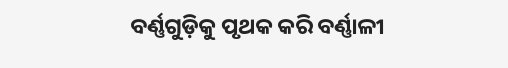ବର୍ଣ୍ଣଗୁଡ଼ିକୁ ପୃଥକ କରି ବର୍ଣ୍ଣାଳୀ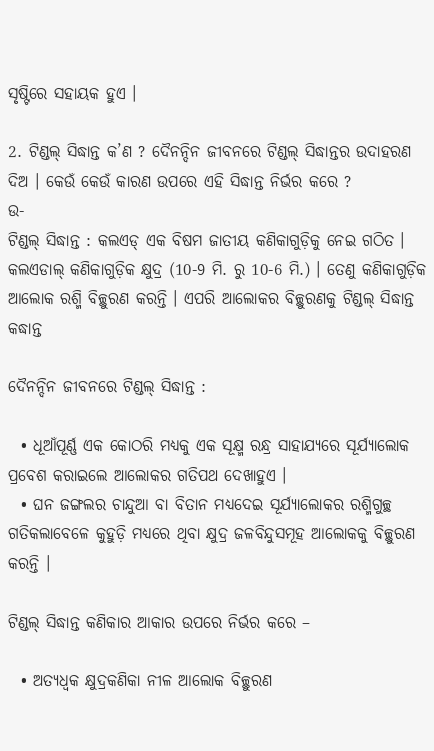ସୃଷ୍ଟିରେ ସହାୟକ ହୁଏ ।

2. ଟିଣ୍ଡଲ୍ ସିଦ୍ଧାନ୍ତ କ’ଣ ? ଦୈନନ୍ଦିନ ଜୀବନରେ ଟିଣ୍ଡଲ୍ ସିଦ୍ଧାନ୍ତର ଉଦାହରଣ ଦିଅ । କେଉଁ କେଉଁ କାରଣ ଉପରେ ଏହି ସିଦ୍ଧାନ୍ତ ନିର୍ଭର କରେ ?
ଉ-
ଟିଣ୍ଡଲ୍ ସିଦ୍ଧାନ୍ତ : କଲଏଡ୍ ଏକ ବିଷମ ଜାତୀୟ କଣିକାଗୁଡ଼ିକୁ ନେଇ ଗଠିତ । କଲଏଡାଲ୍ କଣିକାଗୁଡ଼ିକ କ୍ଷୁଦ୍ର (10-9 ମି. ରୁ 10-6 ମି.) । ତେଣୁ କଣିକାଗୁଡ଼ିକ ଆଲୋକ ରଶ୍ମି ବିଚ୍ଛୁରଣ କରନ୍ତି । ଏପରି ଆଲୋକର ବିଚ୍ଛୁରଣକୁ ଟିଣ୍ଡଲ୍ ସିଦ୍ଧାନ୍ତ କଦ୍ଧାନ୍ତ

ଦୈନନ୍ଦିନ ଜୀବନରେ ଟିଣ୍ଡଲ୍ ସିଦ୍ଧାନ୍ତ :

  • ଧୂଆଁପୂର୍ଣ୍ଣ ଏକ କୋଠରି ମଧ୍ୟକୁ ଏକ ସୂକ୍ଷ୍ମ ରନ୍ଧ୍ର ସାହାଯ୍ୟରେ ସୂର୍ଯ୍ୟାଲୋକ ପ୍ରବେଶ କରାଇଲେ ଆଲୋକର ଗତିପଥ ଦେଖାହୁଏ ।
  • ଘନ ଜଙ୍ଗଲର ଚାନ୍ଦୁଆ ବା ବିତାନ ମଧ୍ୟଦେଇ ସୂର୍ଯ୍ୟାଲୋକର ରଶ୍ମିଗୁଚ୍ଛ ଗତିକଲାବେଳେ କୁହୁଡ଼ି ମଧ୍ୟରେ ଥିବା କ୍ଷୁଦ୍ର ଜଳବିନ୍ଦୁସମୂହ ଆଲୋକକୁ ବିଚ୍ଛୁରଣ କରନ୍ତି ।

ଟିଣ୍ଡଲ୍ ସିଦ୍ଧାନ୍ତ କଣିକାର ଆକାର ଉପରେ ନିର୍ଭର କରେ –

  • ଅତ୍ୟଧ୍ଵକ କ୍ଷୁଦ୍ରକଣିକା ନୀଳ ଆଲୋକ ବିଚ୍ଛୁରଣ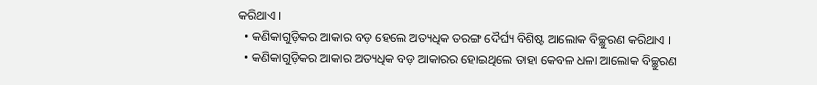କରିଥାଏ ।
  • କଣିକାଗୁଡ଼ିକର ଆକାର ବଡ଼ ହେଲେ ଅତ୍ୟଧିକ ତରଙ୍ଗ ଦୈର୍ଘ୍ୟ ବିଶିଷ୍ଟ ଆଲୋକ ବିଚ୍ଛୁରଣ କରିଥାଏ ।
  • କଣିକାଗୁଡ଼ିକର ଆକାର ଅତ୍ୟଧିକ ବଡ଼ ଆକାରର ହୋଇଥିଲେ ତାହା କେବଳ ଧଳା ଆଲୋକ ବିଚ୍ଛୁରଣ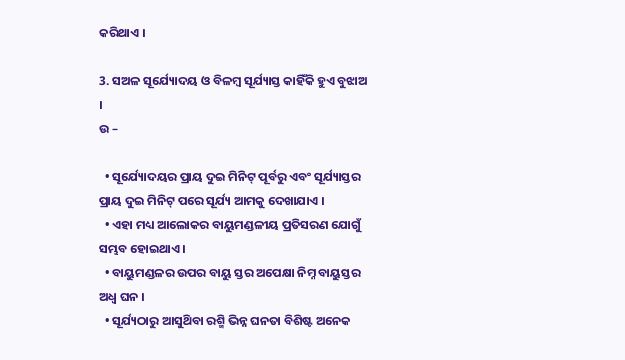କରିଥାଏ ।

3. ସଅଳ ସୂର୍ଯ୍ୟୋଦୟ ଓ ବିଳମ୍ବ ସୂର୍ଯ୍ୟାସ୍ତ କାହିଁକି ହୁଏ ବୁଝାଅ ।
ଉ –

  • ସୂର୍ଯ୍ୟୋଦୟର ପ୍ରାୟ ଦୁଇ ମିନିଟ୍ ପୂର୍ବରୁ ଏବଂ ସୂର୍ଯ୍ୟାସ୍ତର ପ୍ରାୟ ଦୁଇ ମିନିଟ୍ ପରେ ସୂର୍ଯ୍ୟ ଆମକୁ ଦେଖାଯାଏ ।
  • ଏହା ମଧ୍ୟ ଆଲୋକର ବାୟୁମଣ୍ଡଳୀୟ ପ୍ରତିସରଣ ଯୋଗୁଁ ସମ୍ଭବ ହୋଇଥାଏ ।
  • ବାୟୁମଣ୍ଡଳର ଉପର ବାୟୁ ସ୍ତର ଅପେକ୍ଷା ନିମ୍ନ ବାୟୁସ୍ତର ଅଧ୍ଵ ଘନ ।
  • ସୂର୍ଯ୍ୟଠାରୁ ଆସୁଥ‌ିବା ରଶ୍ମି ଭିନ୍ନ ଘନତା ବିଶିଷ୍ଟ ଅନେକ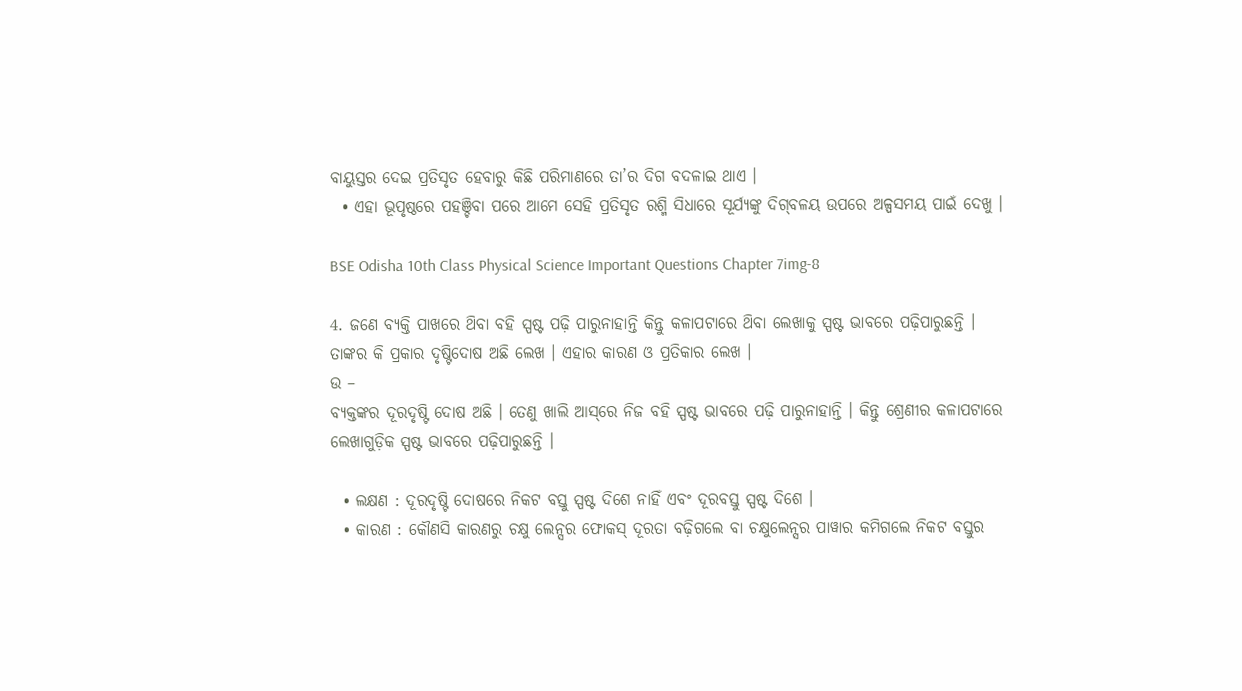ବାୟୁସ୍ତର ଦେଇ ପ୍ରତିସୃତ ହେବାରୁ କିଛି ପରିମାଣରେ ତା’ର ଦିଗ ବଦଳାଇ ଥାଏ ।
  • ଏହା ଭୂପୃଷ୍ଠରେ ପହଞ୍ଚିବା ପରେ ଆମେ ସେହି ପ୍ରତିସୃତ ରଶ୍ମି ସିଧାରେ ସୂର୍ଯ୍ୟଙ୍କୁ ଦିଗ୍‌ବଳୟ ଉପରେ ଅଳ୍ପସମୟ ପାଇଁ ଦେଖୁ ।

BSE Odisha 10th Class Physical Science Important Questions Chapter 7img-8

4. ଜଣେ ବ୍ୟକ୍ତି ପାଖରେ ଥ‌ିବା ବହି ସ୍ପଷ୍ଟ ପଢ଼ି ପାରୁନାହାନ୍ତି କିନ୍ତୁ କଳାପଟାରେ ଥ‌ିବା ଲେଖାକୁ ସ୍ପଷ୍ଟ ଭାବରେ ପଢ଼ିପାରୁଛନ୍ତି । ତାଙ୍କର କି ପ୍ରକାର ଦୃଷ୍ଟିଦୋଷ ଅଛି ଲେଖ । ଏହାର କାରଣ ଓ ପ୍ରତିକାର ଲେଖ ।
ଉ –
ବ୍ୟକ୍ତଙ୍କର ଦୂରଦୃଷ୍ଟି ଦୋଷ ଅଛି । ତେଣୁ ଖାଲି ଆସ୍‌ରେ ନିଜ ବହି ସ୍ପଷ୍ଟ ଭାବରେ ପଢ଼ି ପାରୁନାହାନ୍ତି । କିନ୍ତୁ ଶ୍ରେଣୀର କଳାପଟାରେ ଲେଖାଗୁଡ଼ିକ ସ୍ପଷ୍ଟ ଭାବରେ ପଢ଼ିପାରୁଛନ୍ତି ।

  • ଲକ୍ଷଣ : ଦୂରଦୃଷ୍ଟି ଦୋଷରେ ନିକଟ ବସ୍ତୁ ସ୍ପଷ୍ଟ ଦିଶେ ନାହିଁ ଏବଂ ଦୂରବସ୍ତୁ ସ୍ପଷ୍ଟ ଦିଶେ ।
  • କାରଣ : କୌଣସି କାରଣରୁ ଚକ୍ଷୁ ଲେନ୍ସର ଫୋକସ୍ ଦୂରତା ବଢ଼ିଗଲେ ବା ଚକ୍ଷୁଲେନ୍ସର ପାୱାର କମିଗଲେ ନିକଟ ବସ୍ତୁର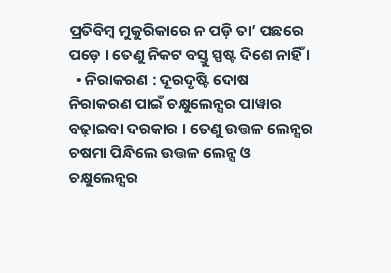ପ୍ରତିବିମ୍ବ ମୁକୁରିକାରେ ନ ପଡ଼ି ତା’ ପଛରେ ପଡ଼େ । ତେଣୁ ନିକଟ ବସ୍ତୁ ସ୍ପଷ୍ଟ ଦିଶେ ନାହିଁ ।
  • ନିରାକରଣ : ଦୂରଦୃଷ୍ଟି ଦୋଷ ନିରାକରଣ ପାଇଁ ଚକ୍ଷୁଲେନ୍ସର ପାୱାର ବଢ଼ାଇବା ଦରକାର । ତେଣୁ ଉତ୍ତଳ ଲେନ୍ସର ଚଷମା ପିନ୍ଧିଲେ ଉତ୍ତଳ ଲେନ୍ସ ଓ ଚକ୍ଷୁଲେନ୍ସର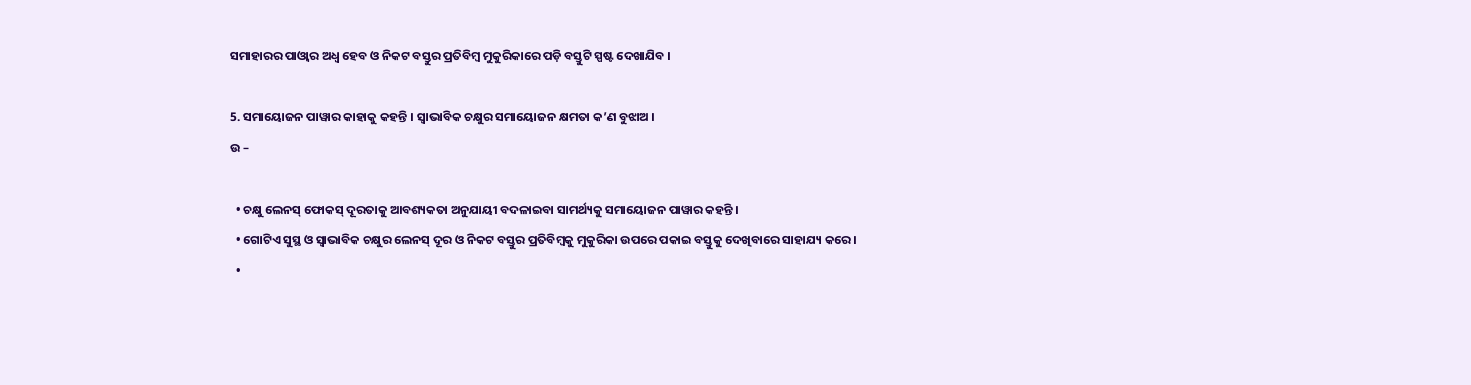ସମାହାରର ପାଓ୍ବାର ଅଧ୍ଵ ହେବ ଓ ନିକଟ ବସ୍ତୁର ପ୍ରତିବିମ୍ବ ମୁକୁରିକାରେ ପଡ଼ି ବସ୍ତୁଟି ସ୍ପଷ୍ଟ ଦେଖାଯିବ ।

5. ସମାୟୋଜନ ପାୱାର କାହାକୁ କହନ୍ତି । ସ୍ଵାଭାବିକ ଚକ୍ଷୁର ସମାୟୋଜନ କ୍ଷମତା କ’ଣ ବୁଝାଅ ।
ଉ –

  • ଚକ୍ଷୁ ଲେନସ୍ ଫୋକସ୍ ଦୂରତାକୁ ଆବଶ୍ୟକତା ଅନୁଯାୟୀ ବଦଳାଇବା ସାମର୍ଥ୍ୟକୁ ସମାୟୋଜନ ପାୱାର କହନ୍ତି ।
  • ଗୋଟିଏ ସୁସ୍ଥ ଓ ସ୍ଵାଭାବିକ ଚକ୍ଷୁର ଲେନସ୍ ଦୂର ଓ ନିକଟ ବସ୍ତୁର ପ୍ରତିବିମ୍ବକୁ ମୁକୁରିକା ଉପରେ ପକାଇ ବସ୍ତୁକୁ ଦେଖିବାରେ ସାହାଯ୍ୟ କରେ ।
  •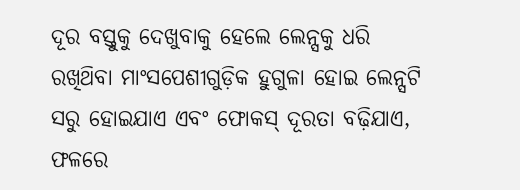ଦୂର ବସ୍ତୁକୁ ଦେଖୁବାକୁ ହେଲେ ଲେନ୍ସକୁ ଧରି ରଖିଥ‌ିବା ମାଂସପେଶୀଗୁଡ଼ିକ ହୁଗୁଳା ହୋଇ ଲେନ୍ସଟି ସରୁ ହୋଇଯାଏ ଏବଂ ଫୋକସ୍ ଦୂରତା ବଢ଼ିଯାଏ, ଫଳରେ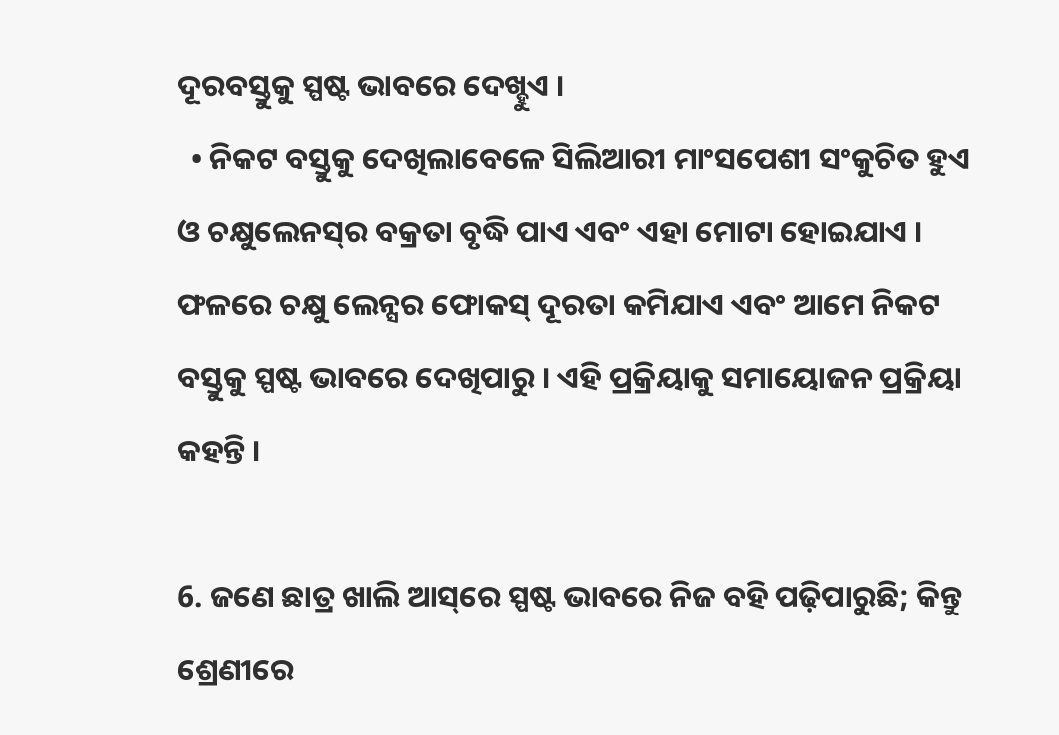ଦୂରବସ୍ତୁକୁ ସ୍ପଷ୍ଟ ଭାବରେ ଦେଖ୍ହୁଏ ।
  • ନିକଟ ବସ୍ତୁକୁ ଦେଖିଲାବେଳେ ସିଲିଆରୀ ମାଂସପେଶୀ ସଂକୁଚିତ ହୁଏ ଓ ଚକ୍ଷୁଲେନସ୍‌ର ବକ୍ରତା ବୃଦ୍ଧି ପାଏ ଏବଂ ଏହା ମୋଟା ହୋଇଯାଏ । ଫଳରେ ଚକ୍ଷୁ ଲେନ୍ସର ଫୋକସ୍ ଦୂରତା କମିଯାଏ ଏବଂ ଆମେ ନିକଟ ବସ୍ତୁକୁ ସ୍ପଷ୍ଟ ଭାବରେ ଦେଖିପାରୁ । ଏହି ପ୍ରକ୍ରିୟାକୁ ସମାୟୋଜନ ପ୍ରକ୍ରିୟା କହନ୍ତି ।

6. ଜଣେ ଛାତ୍ର ଖାଲି ଆସ୍‌ରେ ସ୍ପଷ୍ଟ ଭାବରେ ନିଜ ବହି ପଢ଼ିପାରୁଛି; କିନ୍ତୁ ଶ୍ରେଣୀରେ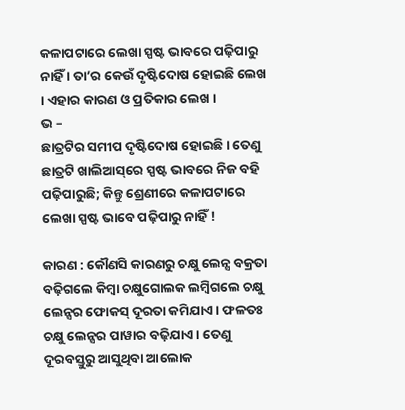କଳାପଟାରେ ଲେଖା ସ୍ପଷ୍ଟ ଭାବରେ ପଢ଼ିପାରୁ ନାହିଁ । ତା’ର କେଉଁ ଦୃଷ୍ଟିଦୋଷ ହୋଇଛି ଲେଖ । ଏହାର କାରଣ ଓ ପ୍ରତିକାର ଲେଖ ।
ଭ –
ଛାତ୍ରଟିର ସମୀପ ଦୃଷ୍ଟିଦୋଷ ହୋଇଛି । ତେଣୁ ଛାତ୍ରଟି ଖାଲିଆସ୍‌ରେ ସ୍ପଷ୍ଟ ଭାବରେ ନିଜ ବହି ପଢ଼ିପାରୁଛି; କିନ୍ତୁ ଶ୍ରେଣୀରେ କଳାପଟାରେ ଲେଖା ସ୍ପଷ୍ଟ ଭାବେ ପଢ଼ିପାରୁ ନାହିଁ !

କାରଣ : କୌଣସି କାରଣରୁ ଚକ୍ଷୁ ଲେନ୍ସ ବକ୍ରତା ବଢ଼ିଗଲେ କିମ୍ବା ଚକ୍ଷୁଗୋଲକ ଲମ୍ବିଗଲେ ଚକ୍ଷୁ ଲେନ୍ସର ଫୋକସ୍ ଦୂରତା କମିଯାଏ । ଫଳତଃ ଚକ୍ଷୁ ଲେନ୍ସର ପାୱାର ବଢ଼ିଯାଏ । ତେଣୁ ଦୂରବସ୍ତୁରୁ ଆସୁଥିବା ଆଲୋକ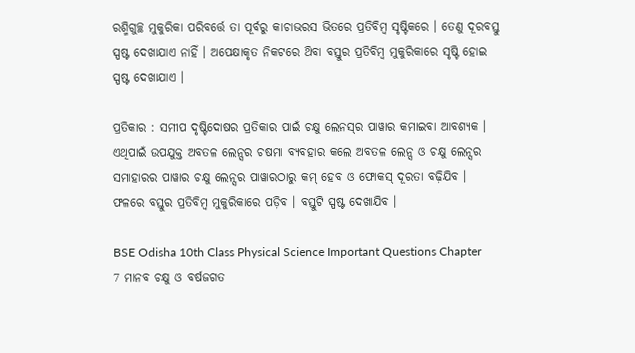ରଶ୍ମିଗୁଚ୍ଛ ମୁକୁରିକା ପରିବର୍ତ୍ତେ ତା ପୂର୍ବରୁ କାଚାଭରସ ଭିତରେ ପ୍ରତିବିମ୍ବ ସୃଷ୍ଟିକରେ । ତେଣୁ ଦୂରବସ୍ତୁ ସ୍ପଷ୍ଟ ଦେଖାଯାଏ ନାହିଁ । ଅପେକ୍ଷାକୃତ ନିକଟରେ ଥ‌ିବା ବସ୍ତୁର ପ୍ରତିବିମ୍ବ ମୁକୁରିକାରେ ସୃଷ୍ଟି ହୋଇ ସ୍ପଷ୍ଟ ଦେଖାଯାଏ ।

ପ୍ରତିକାର : ସମୀପ ଦୃଷ୍ଟିଦୋଷର ପ୍ରତିକାର ପାଇଁ ଚକ୍ଷୁ ଲେନସ୍‌ର ପାୱାର କମାଇବା ଆବଶ୍ୟକ । ଏଥିପାଇଁ ଉପଯୁକ୍ତ ଅବତଳ ଲେନ୍ସର ଚଷମା ବ୍ୟବହାର କଲେ ଅବତଳ ଲେନ୍ସ ଓ ଚକ୍ଷୁ ଲେନ୍ସର ସମାହାରର ପାୱାର ଚକ୍ଷୁ ଲେନ୍ସର ପାୱାରଠାରୁ କମ୍ ହେବ ଓ ଫୋକସ୍ ଦୂରତା ବଢ଼ିଯିବ । ଫଳରେ ବସ୍ତୁର ପ୍ରତିବିମ୍ବ ମୁକୁରିକାରେ ପଡ଼ିବ । ବସ୍ତୁଟି ସ୍ପଷ୍ଟ ଦେଖାଯିବ ।

BSE Odisha 10th Class Physical Science Important Questions Chapter 7 ମାନବ ଚକ୍ଷୁ ଓ ବର୍ଷଜଗତ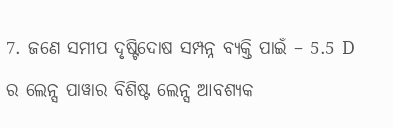7. ଜଣେ ସମୀପ ଦୃଷ୍ଟିଦୋଷ ସମ୍ପନ୍ନ ବ୍ୟକ୍ତି ପାଇଁ – 5.5 D ର ଲେନ୍ସ ପାୱାର ବିଶିଷ୍ଟ ଲେନ୍ସ ଆବଶ୍ୟକ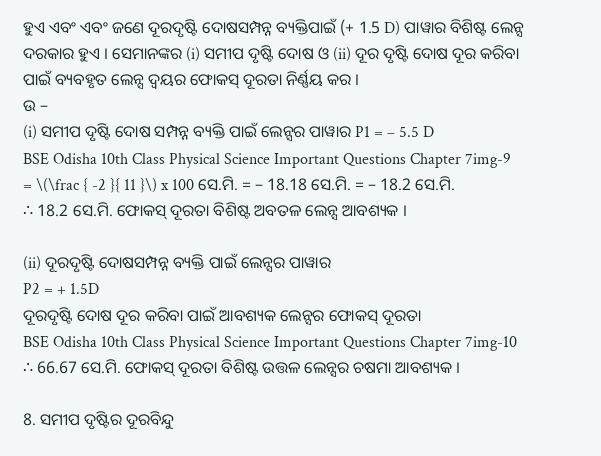ହୁଏ ଏବଂ ଏବଂ ଜଣେ ଦୂରଦୃଷ୍ଟି ଦୋଷସମ୍ପନ୍ନ ବ୍ୟକ୍ତିପାଇଁ (+ 1.5 D) ପାୱାର ବିଶିଷ୍ଟ ଲେନ୍ସ ଦରକାର ହୁଏ । ସେମାନଙ୍କର (i) ସମୀପ ଦୃଷ୍ଟି ଦୋଷ ଓ (ii) ଦୂର ଦୃଷ୍ଟି ଦୋଷ ଦୂର କରିବା ପାଇଁ ବ୍ୟବହୃତ ଲେନ୍ସ ଦ୍ବୟର ଫୋକସ୍ ଦୂରତା ନିର୍ଣ୍ଣୟ କର ।
ଉ –
(i) ସମୀପ ଦୃଷ୍ଟି ଦୋଷ ସମ୍ପନ୍ନ ବ୍ୟକ୍ତି ପାଇଁ ଲେନ୍ସର ପାୱାର P1 = – 5.5 D
BSE Odisha 10th Class Physical Science Important Questions Chapter 7img-9
= \(\frac { -2 }{ 11 }\) x 100 ସେ.ମି. = – 18.18 ସେ.ମି. = – 18.2 ସେ.ମି.
∴ 18.2 ସେ.ମି. ଫୋକସ୍ ଦୂରତା ବିଶିଷ୍ଟ ଅବତଳ ଲେନ୍ସ ଆବଶ୍ୟକ ।

(ii) ଦୂରଦୃଷ୍ଟି ଦୋଷସମ୍ପନ୍ନ ବ୍ୟକ୍ତି ପାଇଁ ଲେନ୍ସର ପାୱାର
P2 = + 1.5D
ଦୂରଦୃଷ୍ଟି ଦୋଷ ଦୂର କରିବା ପାଇଁ ଆବଶ୍ୟକ ଲେନ୍ସର ଫୋକସ୍ ଦୂରତା
BSE Odisha 10th Class Physical Science Important Questions Chapter 7img-10
∴ 66.67 ସେ.ମି. ଫୋକସ୍ ଦୂରତା ବିଶିଷ୍ଟ ଉତ୍ତଳ ଲେନ୍ସର ଚଷମା ଆବଶ୍ୟକ ।

8. ସମୀପ ଦୃଷ୍ଟିର ଦୂରବିନ୍ଦୁ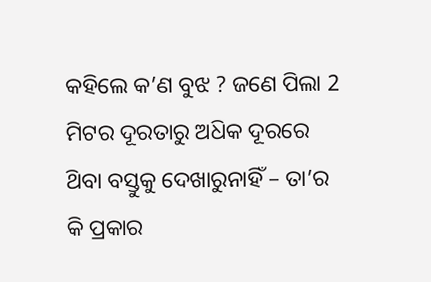କହିଲେ କ’ଣ ବୁଝ ? ଜଣେ ପିଲା 2 ମିଟର ଦୂରତାରୁ ଅଧ‌ିକ ଦୂରରେ ଥ‌ିବା ବସ୍ତୁକୁ ଦେଖାରୁନାହିଁ – ତା’ର କି ପ୍ରକାର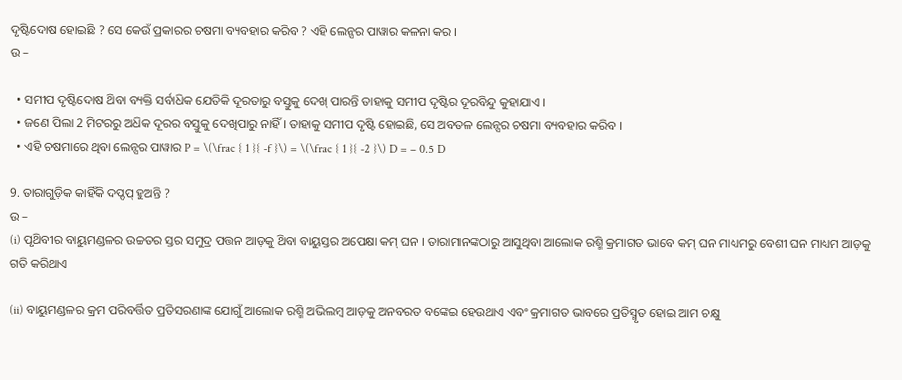ଦୃଷ୍ଟିଦୋଷ ହୋଇଛି ? ସେ କେଉଁ ପ୍ରକାରର ଚଷମା ବ୍ୟବହାର କରିବ ? ଏହି ଲେନ୍ସର ପାୱାର କଳନା କର ।
ଉ –

  • ସମୀପ ଦୃଷ୍ଟିଦୋଷ ଥ‌ିବା ବ୍ୟକ୍ତି ସର୍ବାଧ‌ିକ ଯେତିକି ଦୂରତାରୁ ବସ୍ତୁକୁ ଦେଖ୍ ପାରନ୍ତି ତାହାକୁ ସମୀପ ଦୃଷ୍ଟିର ଦୂରବିନ୍ଦୁ କୁହାଯାଏ ।
  • ଜଣେ ପିଲା 2 ମିଟରରୁ ଅଧ‌ିକ ଦୂରର ବସ୍ତୁକୁ ଦେଖିପାରୁ ନାହିଁ । ତାହାକୁ ସମୀପ ଦୃଷ୍ଟି ହୋଇଛି, ସେ ଅବତଳ ଲେନ୍ସର ଚଷମା ବ୍ୟବହାର କରିବ ।
  • ଏହି ଚଷମାରେ ଥିବା ଲେନ୍ସର ପାୱାର P = \(\frac { 1 }{ -f }\) = \(\frac { 1 }{ -2 }\) D = – 0.5 D

9. ତାରାଗୁଡ଼ିକ କାହିଁକି ଦପ୍ଦପ୍ ହୁଅନ୍ତି ?
ଉ –
(i) ପୃଥ‌ିବୀର ବାୟୁମଣ୍ଡଳର ଉଚ୍ଚତର ସ୍ତର ସମୁଦ୍ର ପତ୍ତନ ଆଡ଼କୁ ଥ‌ିବା ବାୟୁସ୍ତର ଅପେକ୍ଷା କମ୍ ଘନ । ତାରାମାନଙ୍କଠାରୁ ଆସୁଥିବା ଆଲୋକ ରଶ୍ମି କ୍ରମାଗତ ଭାବେ କମ୍ ଘନ ମାଧ୍ୟମରୁ ବେଶୀ ଘନ ମାଧ୍ୟମ ଆଡ଼କୁ ଗତି କରିଥାଏ

(ii) ବାୟୁମଣ୍ଡଳର କ୍ରମ ପରିବର୍ତ୍ତିତ ପ୍ରତିସରଣାଙ୍କ ଯୋଗୁଁ ଆଲୋକ ରଶ୍ମି ଅଭିଲମ୍ବ ଆଡ଼କୁ ଅନବରତ ବଙ୍କେଇ ହେଉଥାଏ ଏବଂ କ୍ରମାଗତ ଭାବରେ ପ୍ରତିସ୍ମୃତ ହୋଇ ଆମ ଚକ୍ଷୁ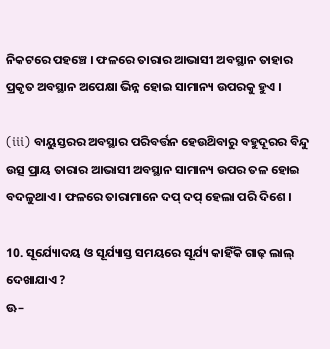ନିକଟରେ ପହଞ୍ଚେ । ଫଳରେ ତାରାର ଆଭାସୀ ଅବସ୍ଥାନ ତାହାର ପ୍ରକୃତ ଅବସ୍ଥାନ ଅପେକ୍ଷା ଭିନ୍ନ ହୋଇ ସାମାନ୍ୟ ଉପରକୁ ହୁଏ ।

(iii) ବାୟୁସ୍ତରର ଅବସ୍ଥାର ପରିବର୍ତ୍ତନ ହେଉଥ‌ିବାରୁ ବହୁଦୂରର ବିନ୍ଦୁ ଉତ୍ସ ପ୍ରାୟ ତାରାର ଆଭାସୀ ଅବସ୍ଥାନ ସାମାନ୍ୟ ଉପର ତଳ ହୋଇ ବଦଳୁଥାଏ । ଫଳରେ ତାରାମାନେ ଦପ୍ ଦପ୍ ହେଲା ପରି ଦିଶେ ।

10. ସୂର୍ଯ୍ୟୋଦୟ ଓ ସୂର୍ଯ୍ୟାସ୍ତ ସମୟରେ ସୂର୍ଯ୍ୟ କାହିଁକି ଗାଢ଼ ଲାଲ୍ ଦେଖାଯାଏ ?
ଊ–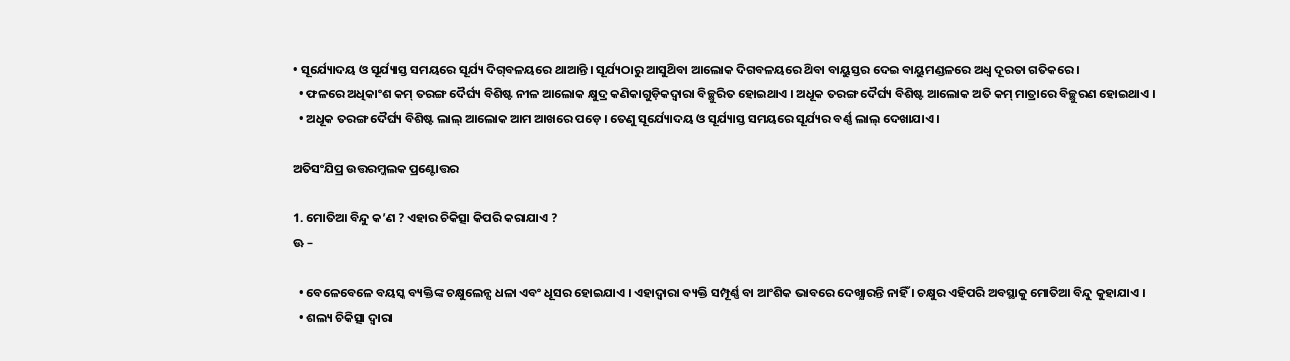• ସୂର୍ଯ୍ୟୋଦୟ ଓ ସୂର୍ଯ୍ୟାସ୍ତ ସମୟରେ ସୂର୍ଯ୍ୟ ଦିଗ୍‌ବଳୟରେ ଥାଆନ୍ତି । ସୂର୍ଯ୍ୟଠାରୁ ଆସୁଥ‌ିବା ଆଲୋକ ଦିଗବଳୟରେ ଥ‌ିବା ବାୟୁସ୍ତର ଦେଇ ବାୟୁମଣ୍ଡଳରେ ଅଧ୍ଵ ଦୂରତା ଗତିକରେ ।
  • ଫଳରେ ଅଧିକାଂଶ କମ୍ ତରଙ୍ଗ ଦୈର୍ଘ୍ୟ ବିଶିଷ୍ଟ ନୀଳ ଆଲୋକ କ୍ଷୁଦ୍ର କଣିକାଗୁଡ଼ିକଦ୍ୱାରା ବିଚ୍ଛୁରିତ ହୋଇଥାଏ । ଅଧୂକ ତରଙ୍ଗ ଦୈର୍ଘ୍ୟ ବିଶିଷ୍ଟ ଆଲୋକ ଅତି କମ୍ ମାତ୍ରାରେ ବିଚ୍ଛୁରଣ ହୋଇଥାଏ ।
  • ଅଧୂକ ତରଙ୍ଗ ଦୈର୍ଘ୍ୟ ବିଶିଷ୍ଟ ଲାଲ୍ ଆଲୋକ ଆମ ଆଖରେ ପଡ଼େ । ତେଣୁ ସୂର୍ଯ୍ୟୋଦୟ ଓ ସୂର୍ଯ୍ୟାସ୍ତ ସମୟରେ ସୂର୍ଯ୍ୟର ବର୍ଣ୍ଣ ଲାଲ୍ ଦେଖାଯାଏ ।

ଅତିସଂଯିପ୍ର ଉତ୍ତରମ୍ଜଲକ ପ୍ରଣ୍ଟୋତ୍ତର

1. ମୋତିଆ ବିନ୍ଦୁ କ’ଣ ? ଏହାର ଚିକିତ୍ସା କିପରି କରାଯାଏ ?
ଊ –

  • ବେଳେବେଳେ ବୟସ୍କ ବ୍ୟକ୍ତିଙ୍କ ଚକ୍ଷୁଲେନ୍ସ ଧଳା ଏବଂ ଧୂସର ହୋଇଯାଏ । ଏହାଦ୍ୱାରା ବ୍ୟକ୍ତି ସମ୍ପୂର୍ଣ୍ଣ ବା ଆଂଶିକ ଭାବରେ ଦେଖ୍ଯାରନ୍ତି ନାହିଁ । ଚକ୍ଷୁର ଏହିପରି ଅବସ୍ଥାକୁ ମୋତିଆ ବିନ୍ଦୁ କୁହାଯାଏ ।
  • ଶଲ୍ୟ ଚିକିତ୍ସା ଦ୍ଵାରା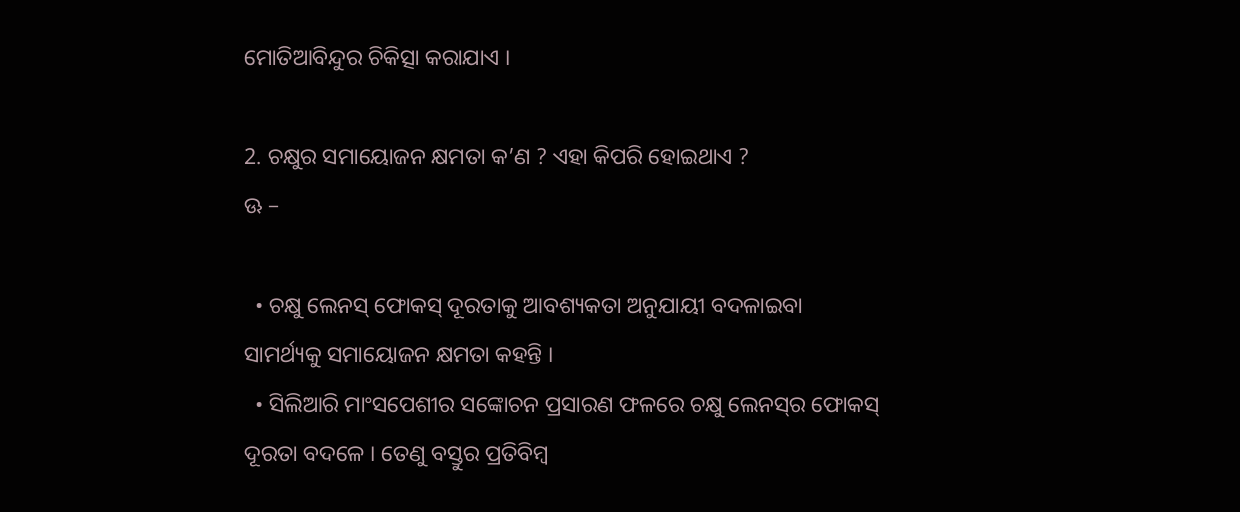ମୋତିଆବିନ୍ଦୁର ଚିକିତ୍ସା କରାଯାଏ ।

2. ଚକ୍ଷୁର ସମାୟୋଜନ କ୍ଷମତା କ’ଣ ? ଏହା କିପରି ହୋଇଥାଏ ?
ଊ –

  • ଚକ୍ଷୁ ଲେନସ୍ ଫୋକସ୍ ଦୂରତାକୁ ଆବଶ୍ୟକତା ଅନୁଯାୟୀ ବଦଳାଇବା ସାମର୍ଥ୍ୟକୁ ସମାୟୋଜନ କ୍ଷମତା କହନ୍ତି ।
  • ସିଲିଆରି ମାଂସପେଶୀର ସଙ୍କୋଚନ ପ୍ରସାରଣ ଫଳରେ ଚକ୍ଷୁ ଲେନସ୍‌ର ଫୋକସ୍ ଦୂରତା ବଦଳେ । ତେଣୁ ବସ୍ତୁର ପ୍ରତିବିମ୍ବ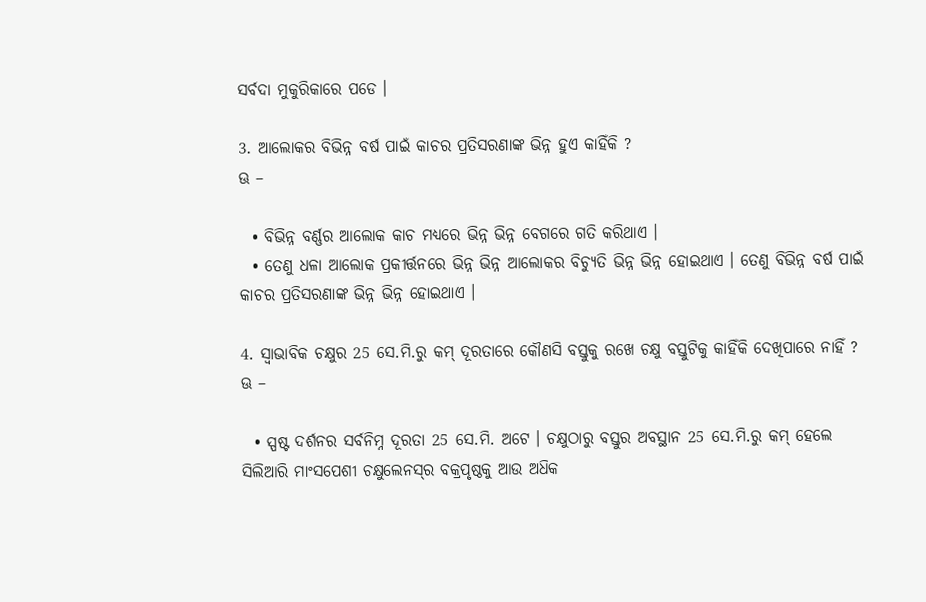ସର୍ବଦା ମୁକୁରିକାରେ ପଡେ ।

3. ଆଲୋକର ବିଭିନ୍ନ ବର୍ଷ ପାଇଁ କାଚର ପ୍ରତିସରଣାଙ୍କ ଭିନ୍ନ ହୁଏ କାହିଁକି ?
ଊ –

  • ବିଭିନ୍ନ ବର୍ଣ୍ଣର ଆଲୋକ କାଚ ମଧ୍ଯରେ ଭିନ୍ନ ଭିନ୍ନ ବେଗରେ ଗତି କରିଥାଏ ।
  • ତେଣୁ ଧଳା ଆଲୋକ ପ୍ରକୀର୍ତ୍ତନରେ ଭିନ୍ନ ଭିନ୍ନ ଆଲୋକର ବିଚ୍ୟୁତି ଭିନ୍ନ ଭିନ୍ନ ହୋଇଥାଏ । ତେଣୁ ବିଭିନ୍ନ ବର୍ଷ ପାଇଁ କାଚର ପ୍ରତିସରଣାଙ୍କ ଭିନ୍ନ ଭିନ୍ନ ହୋଇଥାଏ ।

4. ସ୍ଵାଭାବିକ ଚକ୍ଷୁର 25 ସେ.ମି.ରୁ କମ୍ ଦୂରତାରେ କୌଣସି ବସ୍ତୁକୁ ରଖେ ଚକ୍ଷୁ ବସ୍ତୁଟିକୁ କାହିଁକି ଦେଖିପାରେ ନାହିଁ ?
ଊ –

  • ସ୍ପଷ୍ଟ ଦର୍ଶନର ସର୍ବନିମ୍ନ ଦୂରତା 25 ସେ.ମି. ଅଟେ । ଚକ୍ଷୁଠାରୁ ବସ୍ତୁର ଅବସ୍ଥାନ 25 ସେ.ମି.ରୁ କମ୍ ହେଲେ ସିଲିଆରି ମାଂସପେଶୀ ଚକ୍ଷୁଲେନସ୍‌ର ବକ୍ରପୃଷ୍ଠକୁ ଆଉ ଅଧ‌ିକ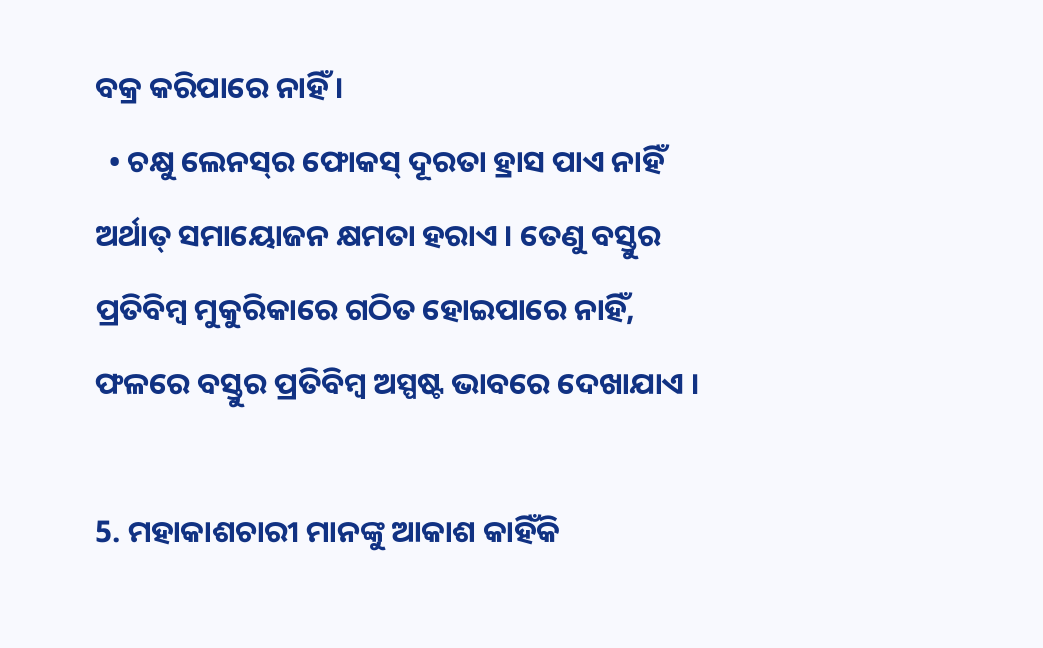ବକ୍ର କରିପାରେ ନାହିଁ ।
  • ଚକ୍ଷୁ ଲେନସ୍‌ର ଫୋକସ୍ ଦୂରତା ହ୍ରାସ ପାଏ ନାହିଁ ଅର୍ଥାତ୍ ସମାୟୋଜନ କ୍ଷମତା ହରାଏ । ତେଣୁ ବସ୍ତୁର ପ୍ରତିବିମ୍ବ ମୁକୁରିକାରେ ଗଠିତ ହୋଇପାରେ ନାହିଁ, ଫଳରେ ବସ୍ତୁର ପ୍ରତିବିମ୍ବ ଅସ୍ପଷ୍ଟ ଭାବରେ ଦେଖାଯାଏ ।

5. ମହାକାଶଚାରୀ ମାନଙ୍କୁ ଆକାଶ କାହିଁକି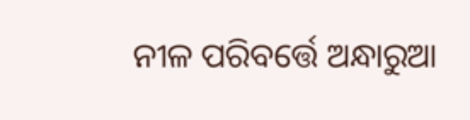ନୀଳ ପରିବର୍ତ୍ତେ ଅନ୍ଧାରୁଆ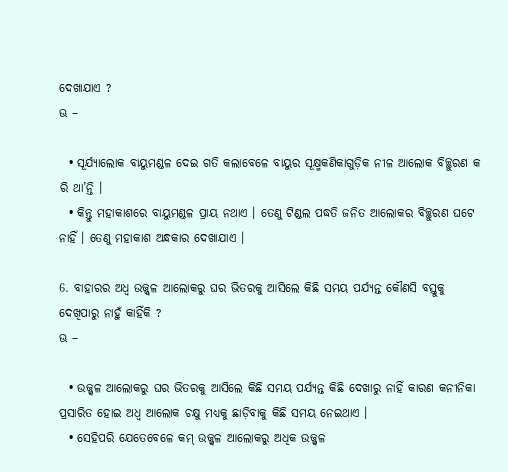ଦେଖାଯାଏ ?
ଊ –

  • ସୂର୍ଯ୍ୟାଲୋକ ବାୟୁମଣ୍ଡଳ ଦେଇ ଗତି କଲାବେଳେ ବାୟୁର ସୂକ୍ଷ୍ମକଣିକାଗୁଡ଼ିକ ନୀଳ ଆଲୋକ ବିଚ୍ଛୁରଣ କ ରି ଥା’ନ୍ତି ।
  • କିନ୍ତୁ ମହାକାଶରେ ବାୟୁମଣ୍ଡଳ ପ୍ରାୟ ନଥାଏ । ତେଣୁ ଟିଣ୍ଡଲ ପଦ୍ଧତି ଜନିତ ଆଲୋକର ବିଚ୍ଛୁରଣ ଘଟେ ନାହିଁ । ତେଣୁ ମହାକାଶ ଅନ୍ଧକାର ଦେଖାଯାଏ ।

6. ବାହାରର ଅଧ୍ଵ ଉଜ୍ଜ୍ୱଳ ଆଲୋକରୁ ଘର ଭିତରକୁ ଆସିଲେ କିଛି ସମୟ ପର୍ଯ୍ୟନ୍ତ କୌଣସି ବସ୍ତୁକୁ ଦେଖିପାରୁ ନାହୁଁ କାହିଁକି ?
ଊ –

  • ଉଜ୍ଜ୍ବଳ ଆଲୋକରୁ ଘର ଭିତରକୁ ଆସିଲେ କିଛି ସମୟ ପର୍ଯ୍ୟନ୍ତ କିଛି ଦେଖାରୁ ନାହିଁ କାରଣ କନୀନିକା ପ୍ରସାରିତ ହୋଇ ଅଧ୍ଵ ଆଲୋକ ଚକ୍ଷୁ ମଧ୍ୟକୁ ଛାଡ଼ିବାକୁ କିଛି ସମୟ ନେଇଥାଏ ।
  • ସେହିପରି ଯେତେବେଳେ କମ୍ ଉଜ୍ଜ୍ବଳ ଆଲୋକରୁ ଅଧିକ ଉଜ୍ଜ୍ୱଳ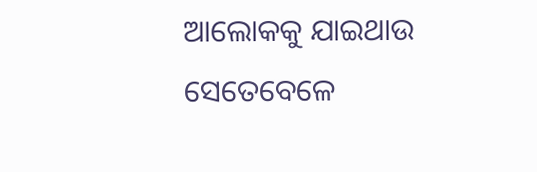ଆଲୋକକୁ ଯାଇଥାଉ ସେତେବେଳେ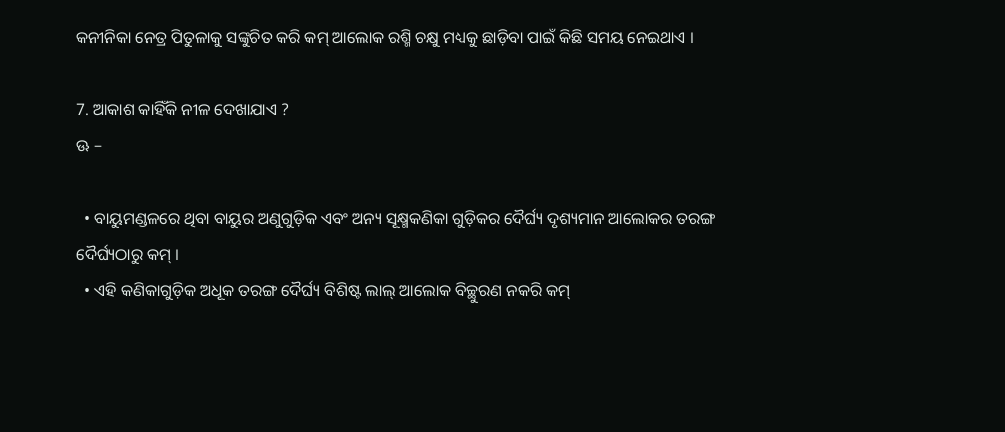କନୀନିକା ନେତ୍ର ପିତୁଳାକୁ ସଙ୍କୁଚିତ କରି କମ୍ ଆଲୋକ ରଶ୍ମି ଚକ୍ଷୁ ମଧ୍ୟକୁ ଛାଡ଼ିବା ପାଇଁ କିଛି ସମୟ ନେଇଥାଏ ।

7. ଆକାଶ କାହିଁକି ନୀଳ ଦେଖାଯାଏ ?
ଊ –

  • ବାୟୁମଣ୍ଡଳରେ ଥିବା ବାୟୁର ଅଣୁଗୁଡ଼ିକ ଏବଂ ଅନ୍ୟ ସୂକ୍ଷ୍ମକଣିକା ଗୁଡ଼ିକର ଦୈର୍ଘ୍ୟ ଦୃଶ୍ୟମାନ ଆଲୋକର ତରଙ୍ଗ ଦୈର୍ଘ୍ୟଠାରୁ କମ୍ ।
  • ଏହି କଣିକାଗୁଡ଼ିକ ଅଧୂକ ତରଙ୍ଗ ଦୈର୍ଘ୍ୟ ବିଶିଷ୍ଟ ଲାଲ୍ ଆଲୋକ ବିଚ୍ଛୁରଣ ନକରି କମ୍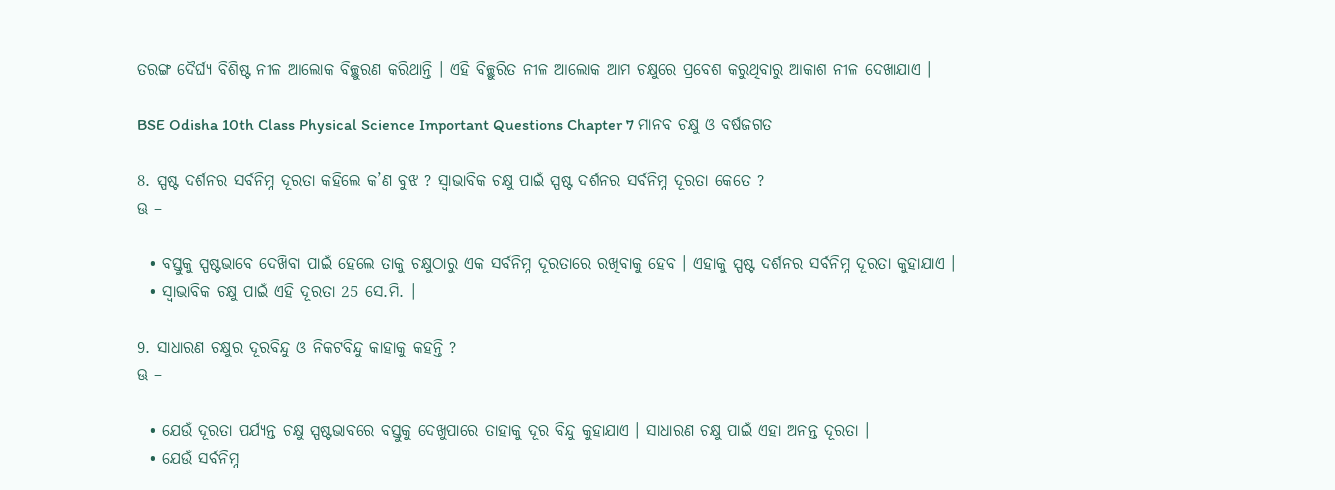ତରଙ୍ଗ ଦୈର୍ଘ୍ୟ ବିଶିଷ୍ଟ ନୀଳ ଆଲୋକ ବିଚ୍ଛୁରଣ କରିଥାନ୍ତି । ଏହି ବିଚ୍ଛୁରିତ ନୀଳ ଆଲୋକ ଆମ ଚକ୍ଷୁରେ ପ୍ରବେଶ କରୁଥିବାରୁ ଆକାଶ ନୀଳ ଦେଖାଯାଏ ।

BSE Odisha 10th Class Physical Science Important Questions Chapter 7 ମାନବ ଚକ୍ଷୁ ଓ ବର୍ଷଜଗତ

8. ସ୍ପଷ୍ଟ ଦର୍ଶନର ସର୍ବନିମ୍ନ ଦୂରତା କହିଲେ କ’ଣ ବୁଝ ? ସ୍ଵାଭାବିକ ଚକ୍ଷୁ ପାଇଁ ସ୍ପଷ୍ଟ ଦର୍ଶନର ସର୍ବନିମ୍ନ ଦୂରତା କେତେ ?
ଊ –

  • ବସ୍ତୁକୁ ସ୍ପଷ୍ଟଭାବେ ଦେଖ‌ିବା ପାଇଁ ହେଲେ ତାକୁ ଚକ୍ଷୁଠାରୁ ଏକ ସର୍ବନିମ୍ନ ଦୂରତାରେ ରଖିବାକୁ ହେବ । ଏହାକୁ ସ୍ପଷ୍ଟ ଦର୍ଶନର ସର୍ବନିମ୍ନ ଦୂରତା କୁହାଯାଏ ।
  • ସ୍ଵାଭାବିକ ଚକ୍ଷୁ ପାଇଁ ଏହି ଦୂରତା 25 ସେ.ମି. ।

9. ସାଧାରଣ ଚକ୍ଷୁର ଦୂରବିନ୍ଦୁ ଓ ନିକଟବିନ୍ଦୁ କାହାକୁ କହନ୍ତି ?
ଊ –

  • ଯେଉଁ ଦୂରତା ପର୍ଯ୍ୟନ୍ତ ଚକ୍ଷୁ ସ୍ପଷ୍ଟଭାବରେ ବସ୍ତୁକୁ ଦେଖୁପାରେ ତାହାକୁ ଦୂର ବିନ୍ଦୁ କୁହାଯାଏ । ସାଧାରଣ ଚକ୍ଷୁ ପାଇଁ ଏହା ଅନନ୍ତ ଦୂରତା ।
  • ଯେଉଁ ସର୍ବନିମ୍ନ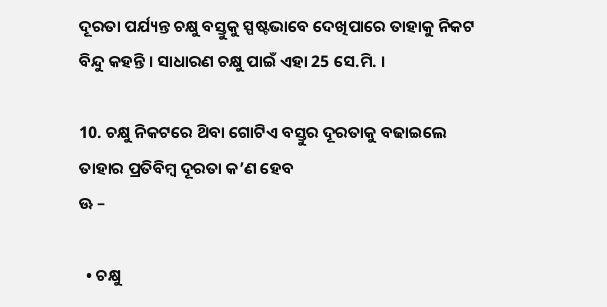ଦୂରତା ପର୍ଯ୍ୟନ୍ତ ଚକ୍ଷୁ ବସ୍ତୁକୁ ସ୍ପଷ୍ଟଭାବେ ଦେଖିପାରେ ତାହାକୁ ନିକଟ ବିନ୍ଦୁ କହନ୍ତି । ସାଧାରଣ ଚକ୍ଷୁ ପାଇଁ ଏହା 25 ସେ.ମି. ।

10. ଚକ୍ଷୁ ନିକଟରେ ଥ‌ିବା ଗୋଟିଏ ବସ୍ତୁର ଦୂରତାକୁ ବଢାଇଲେ ତାହାର ପ୍ରତିବିମ୍ବ ଦୂରତା କ’ଣ ହେବ
ଊ –

  • ଚକ୍ଷୁ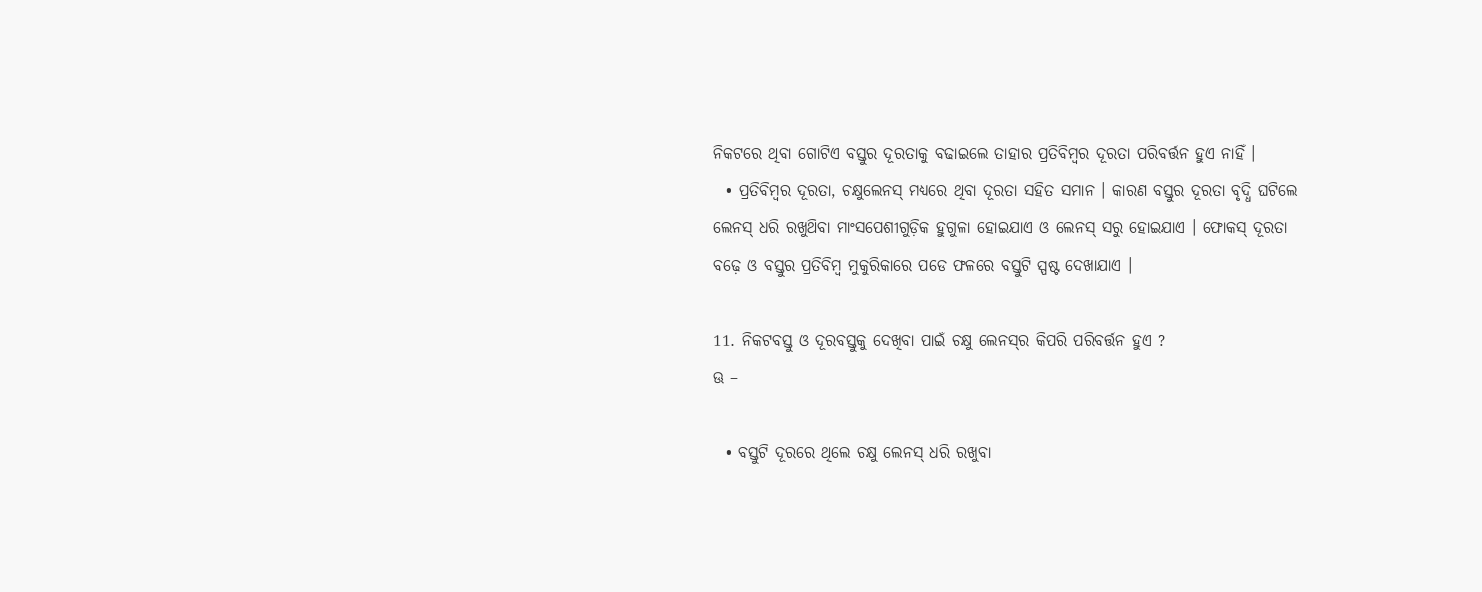ନିକଟରେ ଥିବା ଗୋଟିଏ ବସ୍ତୁର ଦୂରତାକୁ ବଢାଇଲେ ତାହାର ପ୍ରତିବିମ୍ବର ଦୂରତା ପରିବର୍ତ୍ତନ ହୁଏ ନାହିଁ ।
  • ପ୍ରତିବିମ୍ବର ଦୂରତା, ଚକ୍ଷୁଲେନସ୍ ମଧ୍ୟରେ ଥିବା ଦୂରତା ସହିତ ସମାନ । କାରଣ ବସ୍ତୁର ଦୂରତା ବୃଦ୍ଧି ଘଟିଲେ ଲେନସ୍‌ ଧରି ରଖୁଥ‌ିବା ମାଂସପେଶୀଗୁଡ଼ିକ ହୁଗୁଳା ହୋଇଯାଏ ଓ ଲେନସ୍‌ ସରୁ ହୋଇଯାଏ । ଫୋକସ୍ ଦୂରତା ବଢ଼େ ଓ ବସ୍ତୁର ପ୍ରତିବିମ୍ବ ମୁକୁରିକାରେ ପଡେ ଫଳରେ ବସ୍ତୁଟି ସ୍ପଷ୍ଟ ଦେଖାଯାଏ ।

11. ନିକଟବସ୍ତୁ ଓ ଦୂରବସ୍ତୁକୁ ଦେଖିବା ପାଇଁ ଚକ୍ଷୁ ଲେନସ୍‌ର କିପରି ପରିବର୍ତ୍ତନ ହୁଏ ?
ଊ –

  • ବସ୍ତୁଟି ଦୂରରେ ଥିଲେ ଚକ୍ଷୁ ଲେନସ୍‌ ଧରି ରଖୁବା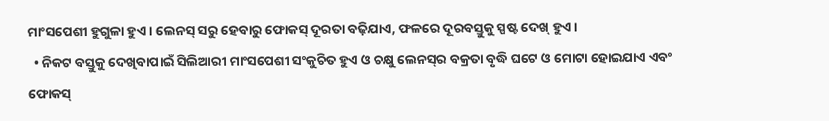ମାଂସପେଶୀ ହୁଗୁଳା ହୁଏ । ଲେନସ୍ ସରୁ ହେବାରୁ ଫୋକସ୍ ଦୂରତା ବଢ଼ିଯାଏ, ଫଳରେ ଦୂରବସ୍ତୁକୁ ସ୍ପଷ୍ଟ ଦେଖ୍ ହୁଏ ।
  • ନିକଟ ବସ୍ତୁକୁ ଦେଖିବାପାଇଁ ସିଲିଆରୀ ମାଂସପେଶୀ ସଂକୁଚିତ ହୁଏ ଓ ଚକ୍ଷୁ ଲେନସ୍‌ର ବକ୍ରତା ବୃଦ୍ଧି ଘଟେ ଓ ମୋଟା ହୋଇଯାଏ ଏବଂ ଫୋକସ୍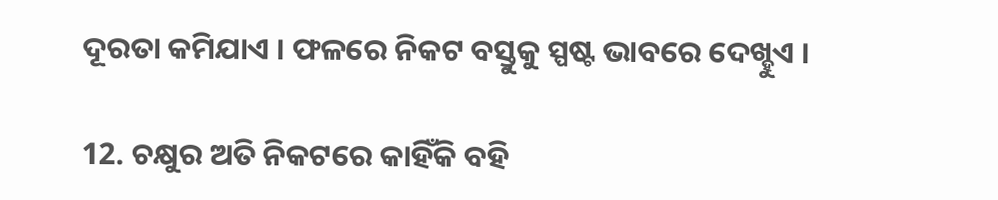ଦୂରତା କମିଯାଏ । ଫଳରେ ନିକଟ ବସ୍ତୁକୁ ସ୍ପଷ୍ଟ ଭାବରେ ଦେଖ୍ହୁଏ ।

12. ଚକ୍ଷୁର ଅତି ନିକଟରେ କାହିଁକି ବହି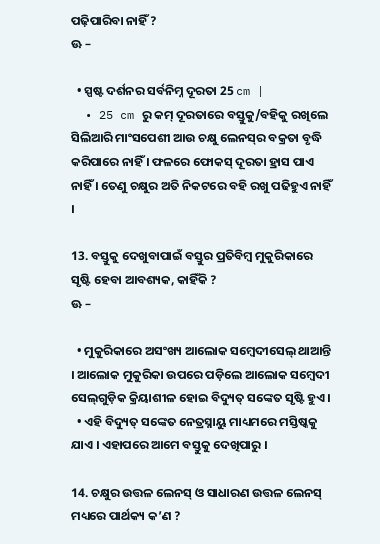ପଢ଼ିପାରିବା ନାହିଁ ?
ଊ –

  • ସ୍ପଷ୍ଟ ଦର୍ଶନର ସର୍ବନିମ୍ନ ଦୂରତା 25 cm |
  • 25 cm ରୁ କମ୍ ଦୂରତାରେ ବସ୍ତୁକୁ/ବହିକୁ ରଖିଲେ ସିଲିଆରି ମାଂସପେଶୀ ଆଉ ଚକ୍ଷୁ ଲେନସ୍‌ର ବକ୍ରତା ବୃଦ୍ଧି କରିପାରେ ନାହିଁ । ଫଳରେ ଫୋକସ୍ ଦୂରତା ହ୍ରାସ ପାଏ ନାହିଁ । ତେଣୁ ଚକ୍ଷୁର ଅତି ନିକଟରେ ବହି ରଖୁ ପଢିହୁଏ ନାହିଁ ।

13. ବସ୍ତୁକୁ ଦେଖୁବାପାଇଁ ବସ୍ତୁର ପ୍ରତିବିମ୍ବ ମୁକୁରିକାରେ ସୃଷ୍ଟି ହେବା ଆବଶ୍ୟକ, କାହିଁକି ?
ଊ –

  • ମୁକୁରିକାରେ ଅସଂଖ୍ୟ ଆଲୋକ ସମ୍ବେଦୀସେଲ୍ ଥାଆନ୍ତି । ଆଲୋକ ମୁକୁରିକା ଉପରେ ପଡ଼ିଲେ ଆଲୋକ ସମ୍ବେଦୀ ସେଲ୍‌ଗୁଡ଼ିକ କ୍ରିୟାଶୀଳ ହୋଇ ବିଦ୍ୟୁତ୍ ସଙ୍କେତ ସୃଷ୍ଟି ହୁଏ ।
  • ଏହି ବିଦ୍ୟୁତ୍ ସଙ୍କେତ ନେତ୍ରସ୍ନାୟୁ ମାଧ୍ୟମରେ ମସ୍ତିଷ୍କକୁ ଯାଏ । ଏହାପରେ ଆମେ ବସ୍ତୁକୁ ଦେଖିପାରୁ ।

14. ଚକ୍ଷୁର ଉତ୍ତଳ ଲେନସ୍ ଓ ସାଧାରଣ ଉତ୍ତଳ ଲେନସ୍ ମଧ୍ୟରେ ପାର୍ଥକ୍ୟ କ’ଣ ?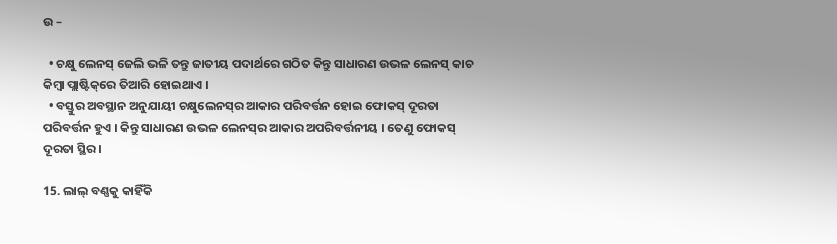ଉ –

  • ଚକ୍ଷୁ ଲେନସ୍ ଜେଲି ଭଳି ତନ୍ତୁ ଜାତୀୟ ପଦାର୍ଥରେ ଗଠିତ କିନ୍ତୁ ସାଧାରଣ ଉଭଳ ଲେନସ୍ କାଚ କିମ୍ବା ପ୍ଲାଷ୍ଟିକ୍‌ରେ ତିଆରି ହୋଇଥାଏ ।
  • ବସ୍ତୁର ଅବସ୍ଥାନ ଅନୁଯାୟୀ ଚକ୍ଷୁଲେନସ୍‌ର ଆକାର ପରିବର୍ତ୍ତନ ହୋଇ ଫୋକସ୍ ଦୂରତା ପରିବର୍ତ୍ତନ ହୁଏ । କିନ୍ତୁ ସାଧାରଣ ଉଭଳ ଲେନସ୍‌ର ଆକାର ଅପରିବର୍ତ୍ତନୀୟ । ତେଣୁ ଫୋକସ୍ ଦୂରତା ସ୍ଥିର ।

15. ଲାଲ୍ ବଣ୍ଣକୁ କାହିଁକି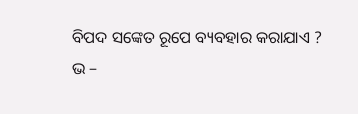ବିପଦ ସଙ୍କେତ ରୂପେ ବ୍ୟବହାର କରାଯାଏ ?
ଭ –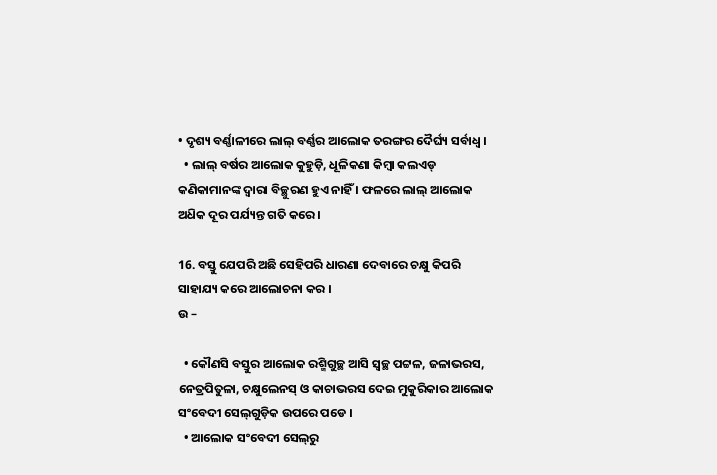• ଦୃଶ୍ୟ ବର୍ଣ୍ଣାଳୀରେ ଲାଲ୍ ବର୍ଣ୍ଣର ଆଲୋକ ତରଙ୍ଗର ଦୈର୍ଘ୍ୟ ସର୍ବାଧ୍ଵ ।
  • ଲାଲ୍ ବର୍ଷର ଆଲୋକ କୁହୁଡ଼ି, ଧୂଳିକଣା କିମ୍ବା କଲଏଡ୍ କଣିକାମାନଙ୍କ ଦ୍ବାରା ବିଚ୍ଛୁରଣ ହୁଏ ନାହିଁ । ଫଳରେ ଲାଲ୍ ଆଲୋକ ଅଧ‌ିକ ଦୂର ପର୍ଯ୍ୟନ୍ତ ଗତି କରେ ।

16. ବସ୍ତୁ ଯେପରି ଅଛି ସେହିପରି ଧାରଣା ଦେବାରେ ଚକ୍ଷୁ କିପରି ସାହାଯ୍ୟ କରେ ଆଲୋଚନା କର ।
ଉ –

  • କୌଣସି ବସ୍ତୁର ଆଲୋକ ରଶ୍ମିଗୁଚ୍ଛ ଆସି ସ୍ଵଚ୍ଛ ପଟ୍ଟଳ, ଜଳାଭରସ, ନେତ୍ରପିତୁଳା, ଚକ୍ଷୁଲେନସ୍ ଓ କାଚାଭରସ ଦେଇ ମୁକୁରିକାର ଆଲୋକ ସଂବେଦୀ ସେଲ୍‌ଗୁଡ଼ିକ ଉପରେ ପଡେ ।
  • ଆଲୋକ ସଂବେଦୀ ସେଲ୍‌ରୁ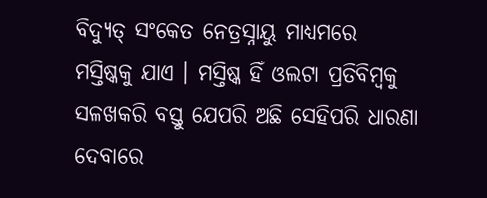ବିଦ୍ୟୁତ୍ ସଂକେତ ନେତ୍ରସ୍ନାୟୁ ମାଧ୍ୟମରେ ମସ୍ତିଷ୍କକୁ ଯାଏ । ମସ୍ତିଷ୍କ ହିଁ ଓଲଟା ପ୍ରତିବିମ୍ବକୁ ସଳଖକରି ବସ୍ତୁ ଯେପରି ଅଛି ସେହିପରି ଧାରଣା ଦେବାରେ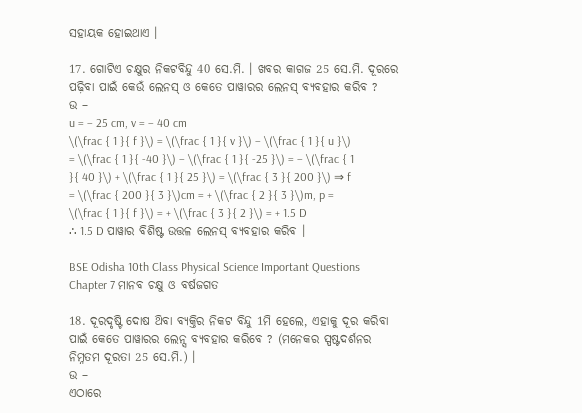ସହାୟକ ହୋଇଥାଏ ।

17. ଗୋଟିଏ ଚକ୍ଷୁର ନିକଟବିନ୍ଦୁ 40 ସେ.ମି. । ଖବର କାଗଜ 25 ସେ.ମି. ଦୂରରେ ପଢ଼ିବା ପାଇଁ କେଉଁ ଲେନସ୍ ଓ କେତେ ପାୱାରର ଲେନସ୍ ବ୍ୟବହାର କରିବ ?
ଉ –
u = – 25 cm, v = – 40 cm
\(\frac { 1 }{ f }\) = \(\frac { 1 }{ v }\) – \(\frac { 1 }{ u }\) = \(\frac { 1 }{ -40 }\) – \(\frac { 1 }{ -25 }\) = – \(\frac { 1 }{ 40 }\) + \(\frac { 1 }{ 25 }\) = \(\frac { 3 }{ 200 }\) ⇒ f = \(\frac { 200 }{ 3 }\)cm = + \(\frac { 2 }{ 3 }\)m, p = \(\frac { 1 }{ f }\) = + \(\frac { 3 }{ 2 }\) = + 1.5 D
∴ 1.5 D ପାୱାର ବିଶିଷ୍ଟ ଉତ୍ତଳ ଲେନସ୍ ବ୍ୟବହାର କରିବ ।

BSE Odisha 10th Class Physical Science Important Questions Chapter 7 ମାନବ ଚକ୍ଷୁ ଓ ବର୍ଷଜଗତ

18. ଦୂରଦୃଷ୍ଟି ଦୋଷ ଥ‌ିବା ବ୍ୟକ୍ତିର ନିକଟ ବିନ୍ଦୁ 1ମି ହେଲେ, ଏହାକୁ ଦୂର କରିବା ପାଇଁ କେତେ ପାୱାରର ଲେନ୍ସ ବ୍ୟବହାର କରିବେ ? (ମନେକର ସ୍ପଷ୍ଟଦର୍ଶନର ନିମ୍ନତମ ଦୂରତା 25 ସେ.ମି.) ।
ଉ –
ଏଠାରେ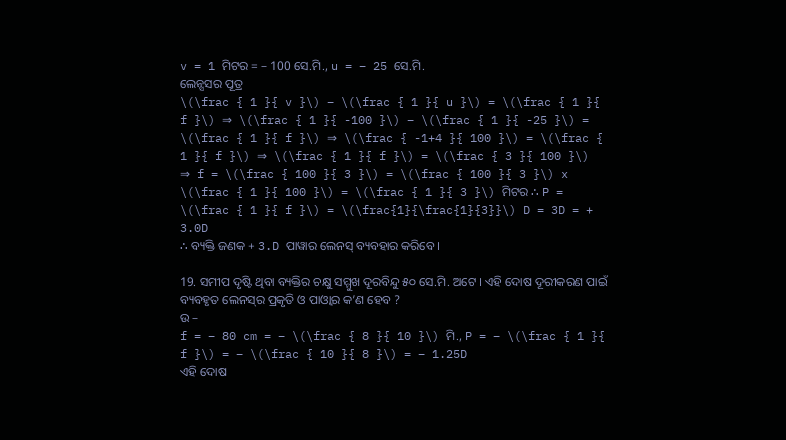v = 1 ମିଟର = – 100 ସେ.ମି., u = − 25 ସେ.ମି.
ଲେନ୍ସସର ପୂତ୍ର
\(\frac { 1 }{ v }\) – \(\frac { 1 }{ u }\) = \(\frac { 1 }{ f }\) ⇒ \(\frac { 1 }{ -100 }\) – \(\frac { 1 }{ -25 }\) = \(\frac { 1 }{ f }\) ⇒ \(\frac { -1+4 }{ 100 }\) = \(\frac { 1 }{ f }\) ⇒ \(\frac { 1 }{ f }\) = \(\frac { 3 }{ 100 }\)
⇒ f = \(\frac { 100 }{ 3 }\) = \(\frac { 100 }{ 3 }\) x \(\frac { 1 }{ 100 }\) = \(\frac { 1 }{ 3 }\) ମିଟର ∴ P = \(\frac { 1 }{ f }\) = \(\frac{1}{\frac{1}{3}}\) D = 3D = + 3.0D
∴ ବ୍ୟକ୍ତି ଜଣକ + 3.D ପାୱାର ଲେନସ୍ ବ୍ୟବହାର କରିବେ ।

19. ସମୀପ ଦୃଷ୍ଟି ଥିବା ବ୍ୟକ୍ତିର ଚକ୍ଷୁ ସମ୍ମୁଖ ଦୂରବିନ୍ଦୁ ୫୦ ସେ.ମି. ଅଟେ । ଏହି ଦୋଷ ଦୂରୀକରଣ ପାଇଁ ବ୍ୟବହୃତ ଲେନସ୍‌ର ପ୍ରକୃତି ଓ ପାଓ୍ବାର କ’ଣ ହେବ ?
ଉ –
f = – 80 cm = – \(\frac { 8 }{ 10 }\) ମି., P = – \(\frac { 1 }{ f }\) = – \(\frac { 10 }{ 8 }\) = – 1.25D
ଏହି ଦୋଷ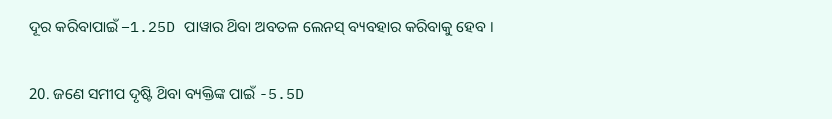ଦୂର କରିବାପାଇଁ −1.25D ପାୱାର ଥ‌ିବା ଅବତଳ ଲେନସ୍ ବ୍ୟବହାର କରିବାକୁ ହେବ ।

20. ଜଣେ ସମୀପ ଦୃଷ୍ଟି ଥ‌ିବା ବ୍ୟକ୍ତିଙ୍କ ପାଇଁ -5.5D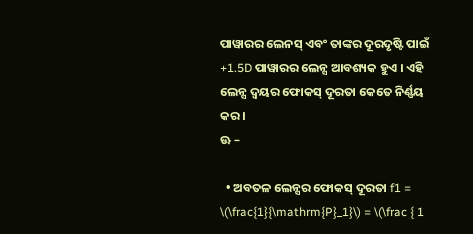ପାୱାରର ଲେନସ୍ ଏବଂ ତାଙ୍କର ଦୂରଦୃଷ୍ଟି ପାଇଁ +1.5D ପାୱାରର ଲେନ୍ସ ଆବଶ୍ୟକ ହୁଏ । ଏହି ଲେନ୍ସ ଦ୍ବୟର ଫୋକସ୍ ଦୂରତା କେତେ ନିର୍ଣ୍ଣୟ କର ।
ଊ –

  • ଅବତଳ ଲେନ୍ସର ଫୋକସ୍ ଦୂରତା f1 = \(\frac{1}{\mathrm{P}_1}\) = \(\frac { 1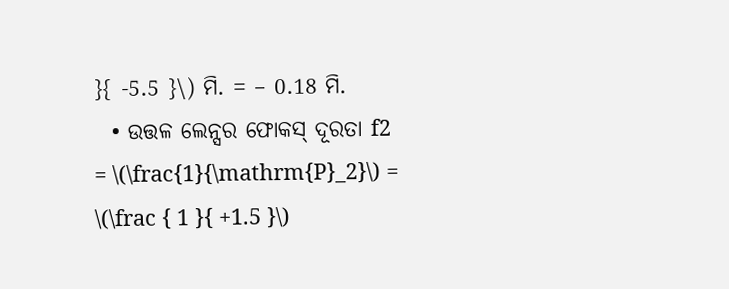}{ -5.5 }\) ମି. = – 0.18 ମି.
  • ଉତ୍ତଳ ଲେନ୍ସର ଫୋକସ୍ ଦୂରତା f2 = \(\frac{1}{\mathrm{P}_2}\) = \(\frac { 1 }{ +1.5 }\)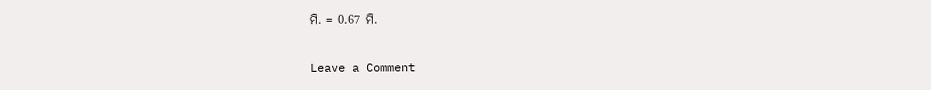ମି. = 0.67 ମି.

Leave a Comment